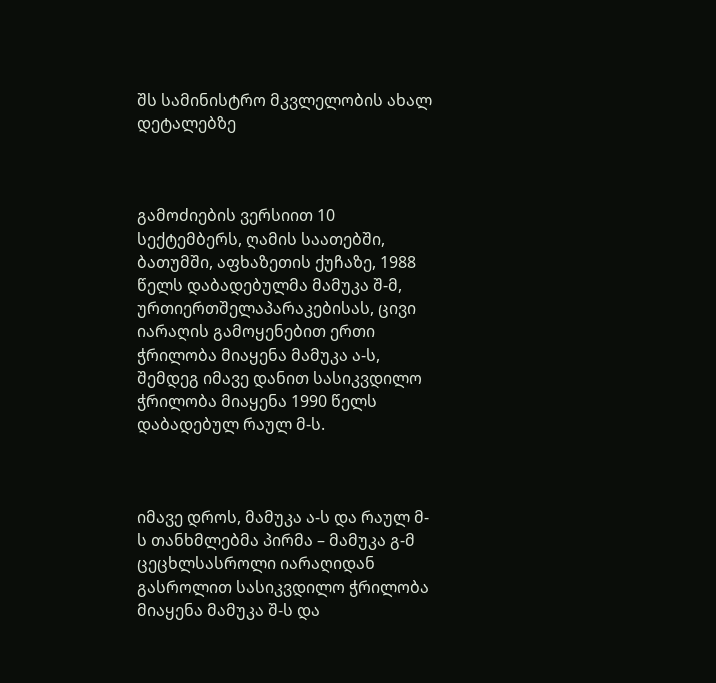შს სამინისტრო მკვლელობის ახალ დეტალებზე



გამოძიების ვერსიით 10 სექტემბერს, ღამის საათებში, ბათუმში, აფხაზეთის ქუჩაზე, 1988 წელს დაბადებულმა მამუკა შ-მ, ურთიერთშელაპარაკებისას, ცივი იარაღის გამოყენებით ერთი ჭრილობა მიაყენა მამუკა ა-ს, შემდეგ იმავე დანით სასიკვდილო ჭრილობა მიაყენა 1990 წელს დაბადებულ რაულ მ-ს.



იმავე დროს, მამუკა ა-ს და რაულ მ-ს თანხმლებმა პირმა – მამუკა გ-მ ცეცხლსასროლი იარაღიდან გასროლით სასიკვდილო ჭრილობა მიაყენა მამუკა შ-ს და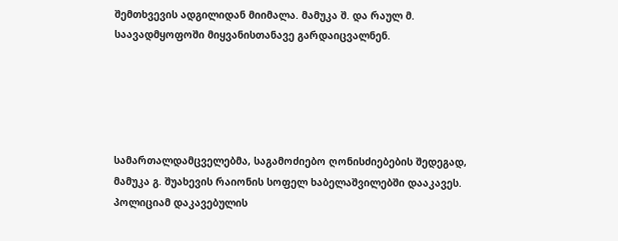შემთხვევის ადგილიდან მიიმალა. მამუკა შ. და რაულ მ. საავადმყოფოში მიყვანისთანავე გარდაიცვალნენ.





სამართალდამცველებმა, საგამოძიებო ღონისძიებების შედეგად, მამუკა გ. შუახევის რაიონის სოფელ ხაბელაშვილებში დააკავეს. პოლიციამ დაკავებულის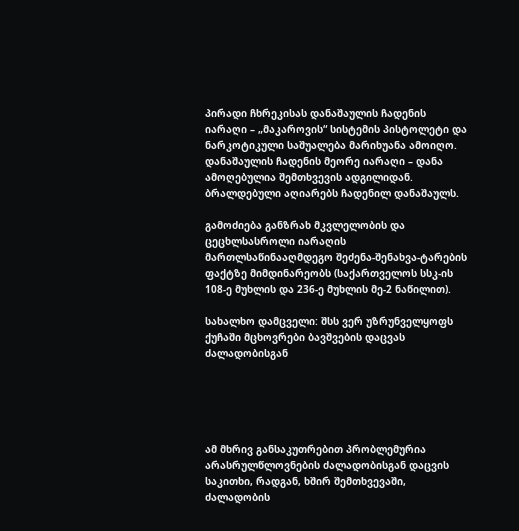პირადი ჩხრეკისას დანაშაულის ჩადენის იარაღი – „მაკაროვის“ სისტემის პისტოლეტი და ნარკოტიკული საშუალება მარიხუანა ამოიღო. დანაშაულის ჩადენის მეორე იარაღი – დანა ამოღებულია შემთხვევის ადგილიდან. ბრალდებული აღიარებს ჩადენილ დანაშაულს.

გამოძიება განზრახ მკვლელობის და ცეცხლსასროლი იარაღის მართლსაწინააღმდეგო შეძენა-შენახვა-ტარების ფაქტზე მიმდინარეობს (საქართველოს სსკ-ის 108-ე მუხლის და 236-ე მუხლის მე-2 ნაწილით).

სახალხო დამცველი: შსს ვერ უზრუნველყოფს ქუჩაში მცხოვრები ბავშვების დაცვას ძალადობისგან





ამ მხრივ განსაკუთრებით პრობლემურია არასრულწლოვნების ძალადობისგან დაცვის საკითხი, რადგან, ხშირ შემთხვევაში, ძალადობის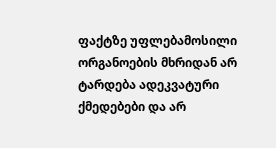ფაქტზე უფლებამოსილი ორგანოების მხრიდან არ ტარდება ადეკვატური ქმედებები და არ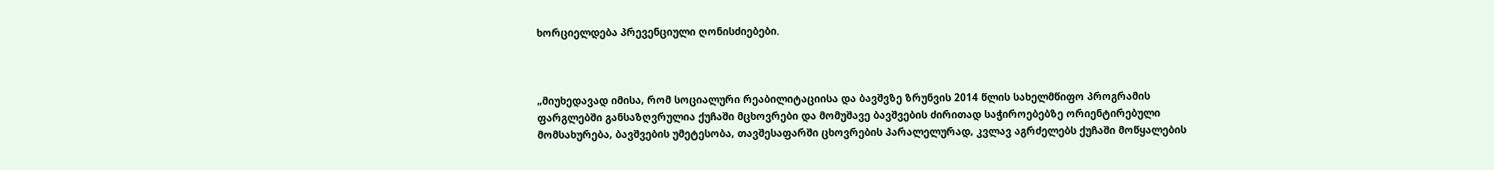ხორციელდება პრევენციული ღონისძიებები.



„მიუხედავად იმისა, რომ სოციალური რეაბილიტაციისა და ბავშვზე ზრუნვის 2014 წლის სახელმწიფო პროგრამის ფარგლებში განსაზღვრულია ქუჩაში მცხოვრები და მომუშავე ბავშვების ძირითად საჭიროებებზე ორიენტირებული მომსახურება, ბავშვების უმეტესობა, თავშესაფარში ცხოვრების პარალელურად, კვლავ აგრძელებს ქუჩაში მოწყალების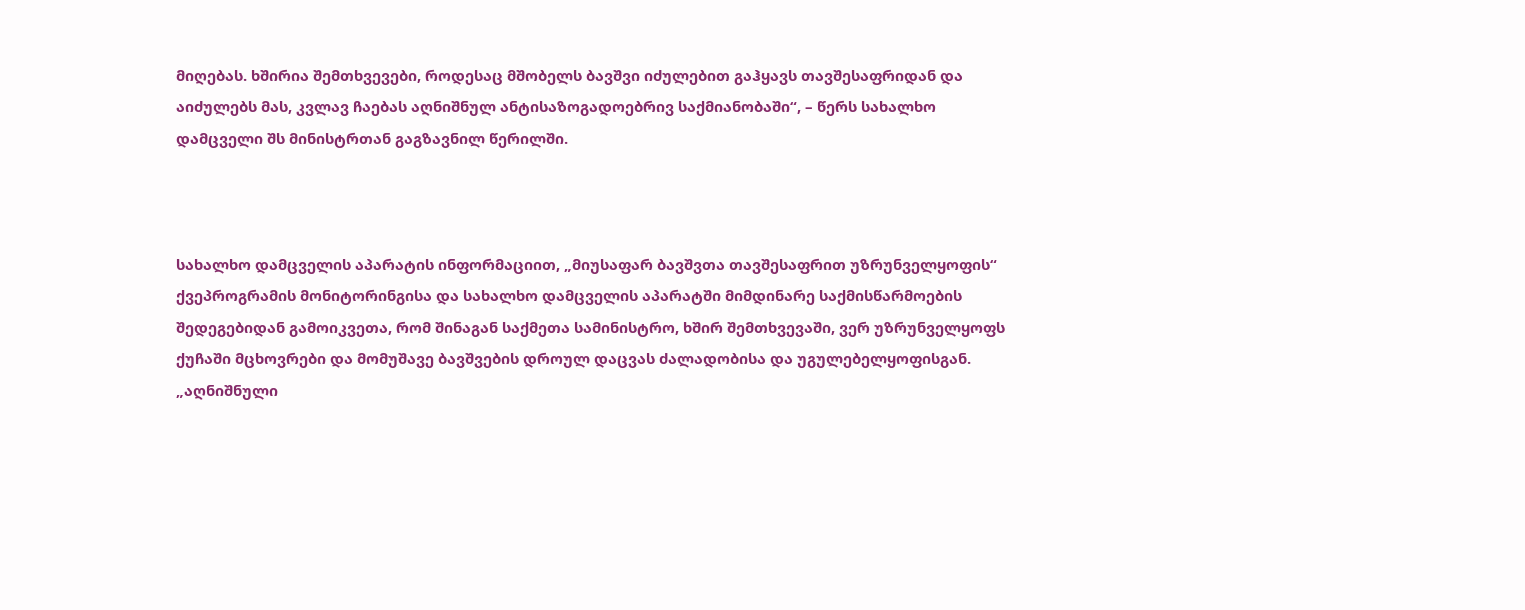მიღებას. ხშირია შემთხვევები, როდესაც მშობელს ბავშვი იძულებით გაჰყავს თავშესაფრიდან და აიძულებს მას, კვლავ ჩაებას აღნიშნულ ანტისაზოგადოებრივ საქმიანობაში“, – წერს სახალხო დამცველი შს მინისტრთან გაგზავნილ წერილში.



სახალხო დამცველის აპარატის ინფორმაციით, „მიუსაფარ ბავშვთა თავშესაფრით უზრუნველყოფის“ ქვეპროგრამის მონიტორინგისა და სახალხო დამცველის აპარატში მიმდინარე საქმისწარმოების შედეგებიდან გამოიკვეთა, რომ შინაგან საქმეთა სამინისტრო, ხშირ შემთხვევაში, ვერ უზრუნველყოფს ქუჩაში მცხოვრები და მომუშავე ბავშვების დროულ დაცვას ძალადობისა და უგულებელყოფისგან.
„აღნიშნული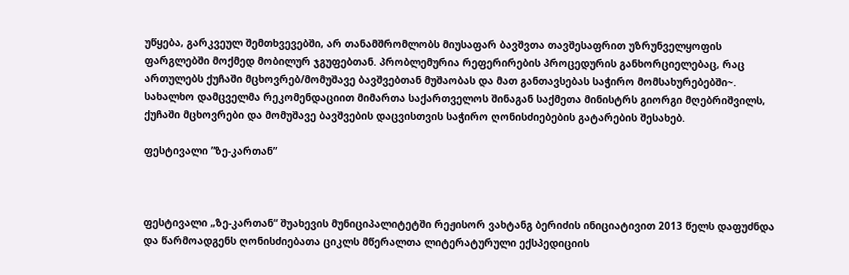უწყება, გარკვეულ შემთხვევებში, არ თანამშრომლობს მიუსაფარ ბავშვთა თავშესაფრით უზრუნველყოფის ფარგლებში მოქმედ მობილურ ჯგუფებთან. პრობლემურია რეფერირების პროცედურის განხორციელებაც, რაც ართულებს ქუჩაში მცხოვრებ/მომუშავე ბავშვებთან მუშაობას და მათ განთავსებას საჭირო მომსახურებებში~.
სახალხო დამცველმა რეკომენდაციით მიმართა საქართველოს შინაგან საქმეთა მინისტრს გიორგი მღებრიშვილს, ქუჩაში მცხოვრები და მომუშავე ბავშვების დაცვისთვის საჭირო ღონისძიებების გატარების შესახებ.

ფესტივალი ”ზე-კართან”



ფესტივალი „ზე-კართან“ შუახევის მუნიციპალიტეტში რეჟისორ ვახტანგ ბერიძის ინიციატივით 2013 წელს დაფუძნდა და წარმოადგენს ღონისძიებათა ციკლს მწერალთა ლიტერატურული ექსპედიციის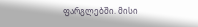ფარგლებში. მისი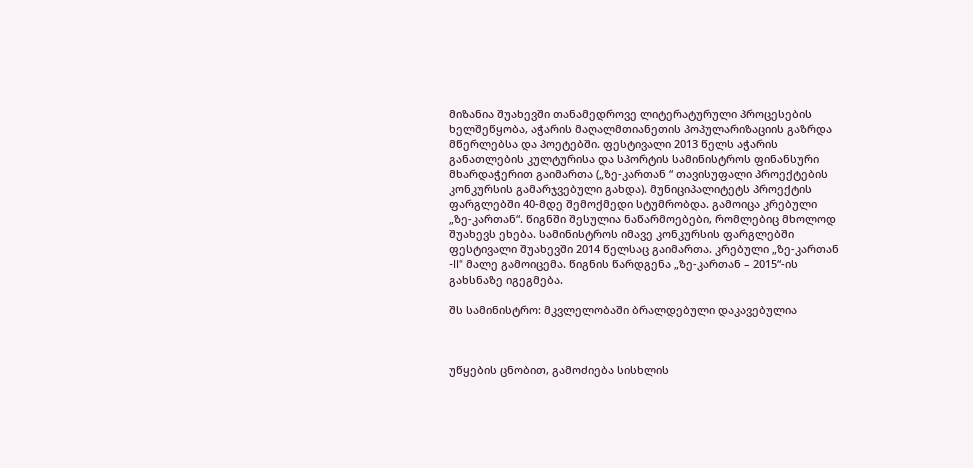მიზანია შუახევში თანამედროვე ლიტერატურული პროცესების ხელშეწყობა, აჭარის მაღალმთიანეთის პოპულარიზაციის გაზრდა მწერლებსა და პოეტებში. ფესტივალი 2013 წელს აჭარის განათლების კულტურისა და სპორტის სამინისტროს ფინანსური მხარდაჭერით გაიმართა („ზე-კართან “ თავისუფალი პროექტების კონკურსის გამარჯვებული გახდა). მუნიციპალიტეტს პროექტის ფარგლებში 40-მდე შემოქმედი სტუმრობდა. გამოიცა კრებული „ზე-კართან“. წიგნში შესულია ნაწარმოებები, რომლებიც მხოლოდ შუახევს ეხება. სამინისტროს იმავე კონკურსის ფარგლებში ფესტივალი შუახევში 2014 წელსაც გაიმართა. კრებული „ზე-კართან -II“ მალე გამოიცემა. წიგნის წარდგენა „ზე-კართან – 2015“-ის გახსნაზე იგეგმება.

შს სამინისტრო: მკვლელობაში ბრალდებული დაკავებულია



უწყების ცნობით, გამოძიება სისხლის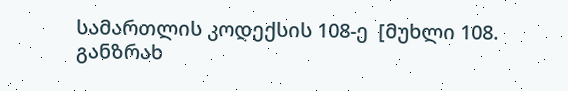სამართლის კოდექსის 108-ე  [მუხლი 108. განზრახ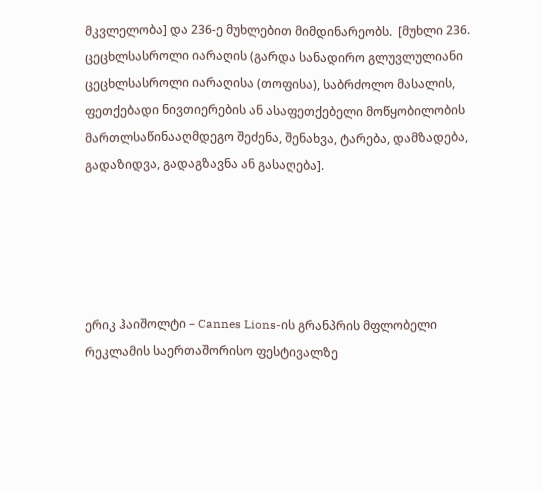მკვლელობა] და 236-ე მუხლებით მიმდინარეობს.  [მუხლი 236. ცეცხლსასროლი იარაღის (გარდა სანადირო გლუვლულიანი ცეცხლსასროლი იარაღისა (თოფისა), საბრძოლო მასალის, ფეთქებადი ნივთიერების ან ასაფეთქებელი მოწყობილობის მართლსაწინააღმდეგო შეძენა, შენახვა, ტარება, დამზადება, გადაზიდვა, გადაგზავნა ან გასაღება].





ერიკ ჰაიშოლტი – Cannes Lions-ის გრანპრის მფლობელი რეკლამის საერთაშორისო ფესტივალზე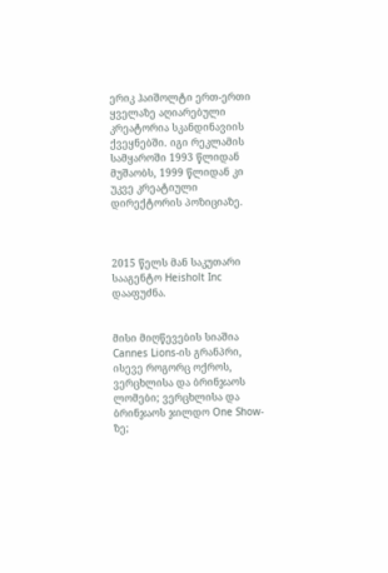ერიკ ჰაიშოლტი ერთ-ერთი ყველაზე აღიარებული კრეატორია სკანდინავიის ქვეყნებში. იგი რეკლამის სამყაროში 1993 წლიდან მუშაობს, 1999 წლიდან კი უკვე კრეატიული დირექტორის პოზიციაზე.



2015 წელს მან საკუთარი სააგენტო Heisholt Inc დააფუძნა.


მისი მიღწევების სიაშია Cannes Lions-ის გრანპრი, ისევე როგორც ოქროს, ვერცხლისა და ბრინჯაოს ლომები; ვერცხლისა და ბრინჯაოს ჯილდო One Show-ზე;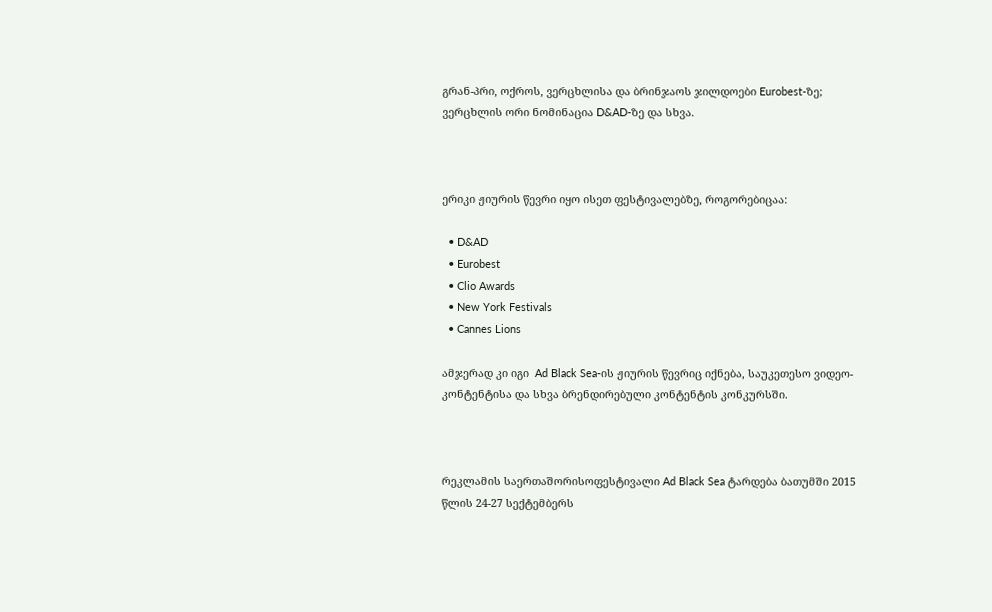გრან-პრი, ოქროს, ვერცხლისა და ბრინჯაოს ჯილდოები Eurobest-ზე;  ვერცხლის ორი ნომინაცია D&AD-ზე და სხვა.



ერიკი ჟიურის წევრი იყო ისეთ ფესტივალებზე, როგორებიცაა:

  • D&AD
  • Eurobest
  • Clio Awards
  • New York Festivals
  • Cannes Lions

ამჯერად კი იგი  Ad Black Sea-ის ჟიურის წევრიც იქნება, საუკეთესო ვიდეო-კონტენტისა და სხვა ბრენდირებული კონტენტის კონკურსში.



რეკლამის საერთაშორისოფესტივალი Ad Black Sea ტარდება ბათუმში 2015 წლის 24-27 სექტემბერს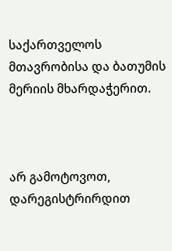საქართველოს მთავრობისა და ბათუმის მერიის მხარდაჭერით.



არ გამოტოვოთ, დარეგისტრირდით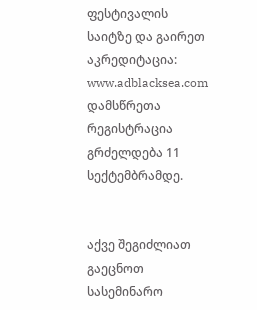ფესტივალის საიტზე და გაირეთ აკრედიტაცია: www.adblacksea.com დამსწრეთა რეგისტრაცია გრძელდება 11 სექტემბრამდე.


აქვე შეგიძლიათ გაეცნოთ სასემინარო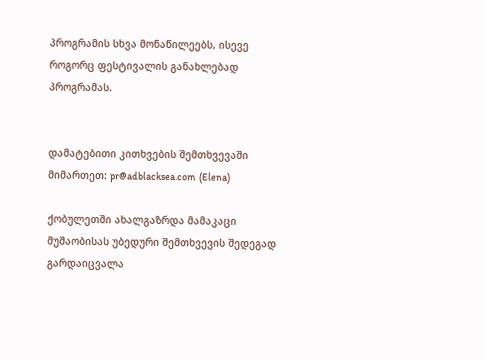პროგრამის სხვა მონაწილეებს, ისევე როგორც ფესტივალის განახლებად პროგრამას.


დამატებითი კითხვების შემთხვევაში მიმართეთ: pr@adblacksea.com  (Elena)

ქობულეთში ახალგაზრდა მამაკაცი მუშაობისას უბედური შემთხვევის შედეგად გარდაიცვალა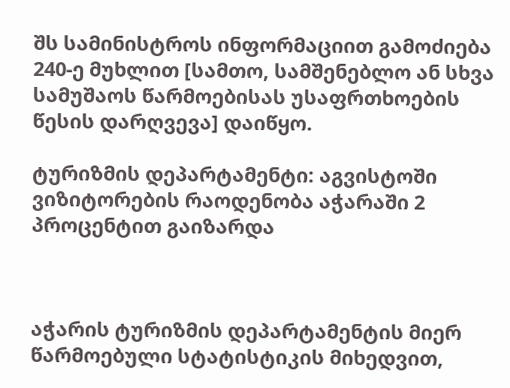შს სამინისტროს ინფორმაციით გამოძიება 240-ე მუხლით [სამთო, სამშენებლო ან სხვა სამუშაოს წარმოებისას უსაფრთხოების წესის დარღვევა] დაიწყო.

ტურიზმის დეპარტამენტი: აგვისტოში ვიზიტორების რაოდენობა აჭარაში 2 პროცენტით გაიზარდა



აჭარის ტურიზმის დეპარტამენტის მიერ წარმოებული სტატისტიკის მიხედვით,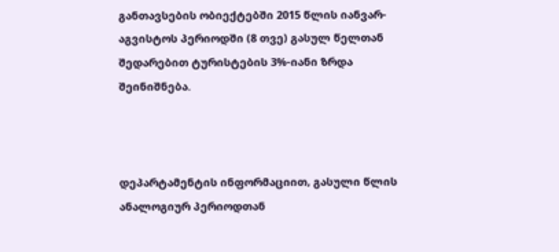განთავსების ობიექტებში 2015 წლის იანვარ-აგვისტოს პერიოდში (8 თვე) გასულ წელთან შედარებით ტურისტების 3%-იანი ზრდა შეინიშნება.



დეპარტამენტის ინფორმაციით, გასული წლის ანალოგიურ პერიოდთან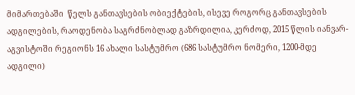მიმართებაში  წელს განთავსების ობიექტების, ისევე როგორც განთავსების ადგილების, რაოდენობა საგრძნობლად გაზრდილია, კერძოდ, 2015 წლის იანვარ-აგვისტოში რეგიონს 16 ახალი სასტუმრო (686 სასტუმრო ნომერი, 1200-მდე ადგილი)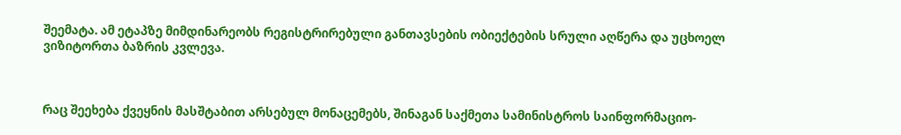შეემატა. ამ ეტაპზე მიმდინარეობს რეგისტრირებული განთავსების ობიექტების სრული აღწერა და უცხოელ ვიზიტორთა ბაზრის კვლევა.



რაც შეეხება ქვეყნის მასშტაბით არსებულ მონაცემებს, შინაგან საქმეთა სამინისტროს საინფორმაციო-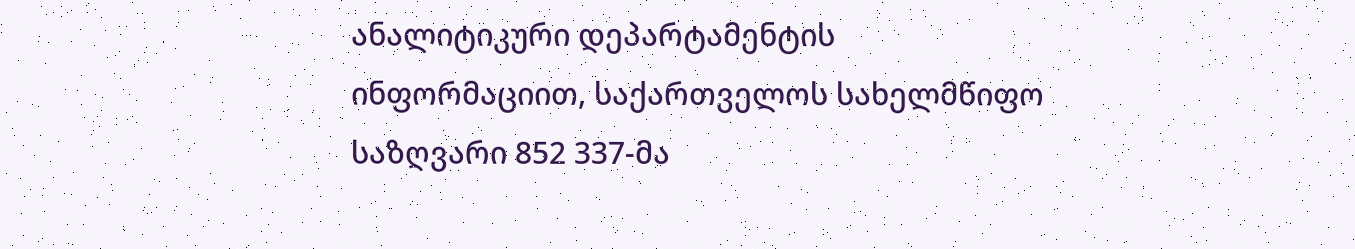ანალიტიკური დეპარტამენტის ინფორმაციით, საქართველოს სახელმწიფო საზღვარი 852 337-მა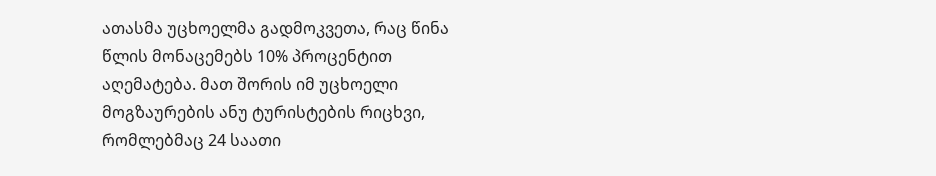ათასმა უცხოელმა გადმოკვეთა, რაც წინა წლის მონაცემებს 10% პროცენტით აღემატება. მათ შორის იმ უცხოელი მოგზაურების ანუ ტურისტების რიცხვი, რომლებმაც 24 საათი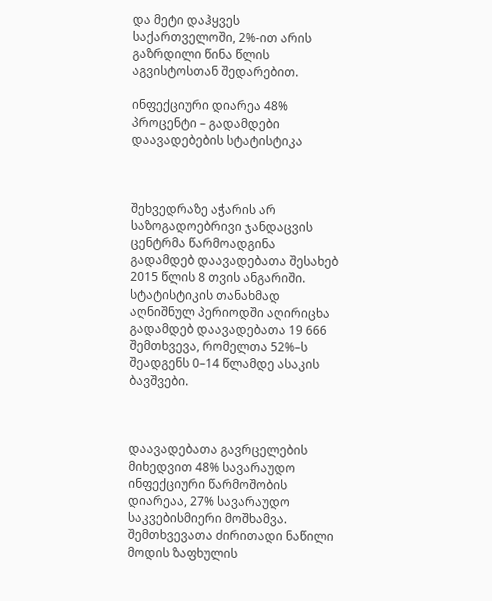და მეტი დაჰყვეს საქართველოში, 2%-ით არის გაზრდილი წინა წლის აგვისტოსთან შედარებით.

ინფექციური დიარეა 48% პროცენტი – გადამდები დაავადებების სტატისტიკა



შეხვედრაზე აჭარის არ საზოგადოებრივი ჯანდაცვის ცენტრმა წარმოადგინა გადამდებ დაავადებათა შესახებ 2015 წლის 8 თვის ანგარიში. სტატისტიკის თანახმად აღნიშნულ პერიოდში აღირიცხა გადამდებ დაავადებათა 19 666 შემთხვევა, რომელთა 52%–ს შეადგენს 0–14 წლამდე ასაკის ბავშვები.



დაავადებათა გავრცელების მიხედვით 48% სავარაუდო ინფექციური წარმოშობის დიარეაა, 27% სავარაუდო საკვებისმიერი მოშხამვა. შემთხვევათა ძირითადი ნაწილი მოდის ზაფხულის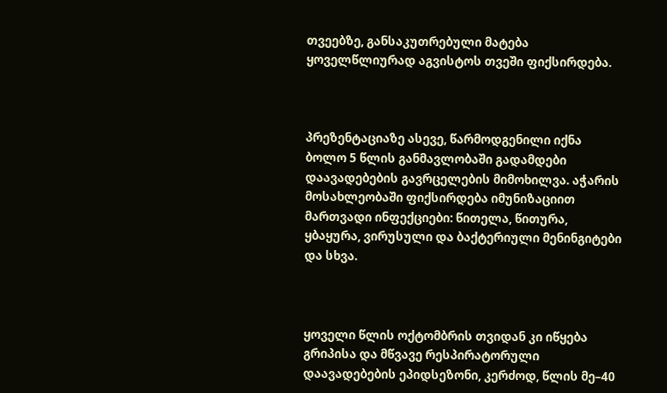თვეებზე, განსაკუთრებული მატება ყოველწლიურად აგვისტოს თვეში ფიქსირდება.



პრეზენტაციაზე ასევე, წარმოდგენილი იქნა ბოლო 5 წლის განმავლობაში გადამდები დაავადებების გავრცელების მიმოხილვა. აჭარის მოსახლეობაში ფიქსირდება იმუნიზაციით მართვადი ინფექციები: წითელა, წითურა, ყბაყურა, ვირუსული და ბაქტერიული მენინგიტები და სხვა.



ყოველი წლის ოქტომბრის თვიდან კი იწყება გრიპისა და მწვავე რესპირატორული დაავადებების ეპიდსეზონი, კერძოდ, წლის მე–40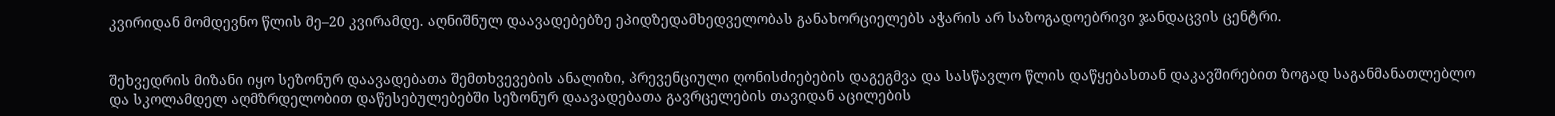კვირიდან მომდევნო წლის მე–20 კვირამდე. აღნიშნულ დაავადებებზე ეპიდზედამხედველობას განახორციელებს აჭარის არ საზოგადოებრივი ჯანდაცვის ცენტრი.


შეხვედრის მიზანი იყო სეზონურ დაავადებათა შემთხვევების ანალიზი, პრევენციული ღონისძიებების დაგეგმვა და სასწავლო წლის დაწყებასთან დაკავშირებით ზოგად საგანმანათლებლო და სკოლამდელ აღმზრდელობით დაწესებულებებში სეზონურ დაავადებათა გავრცელების თავიდან აცილების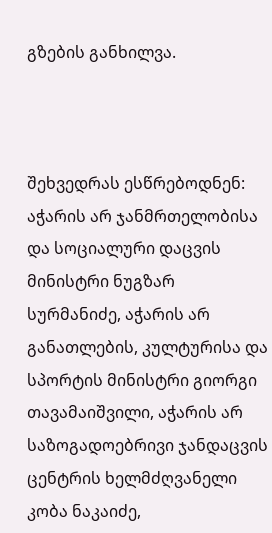გზების განხილვა.



შეხვედრას ესწრებოდნენ: აჭარის არ ჯანმრთელობისა და სოციალური დაცვის მინისტრი ნუგზარ სურმანიძე, აჭარის არ განათლების, კულტურისა და სპორტის მინისტრი გიორგი თავამაიშვილი, აჭარის არ საზოგადოებრივი ჯანდაცვის ცენტრის ხელმძღვანელი კობა ნაკაიძე,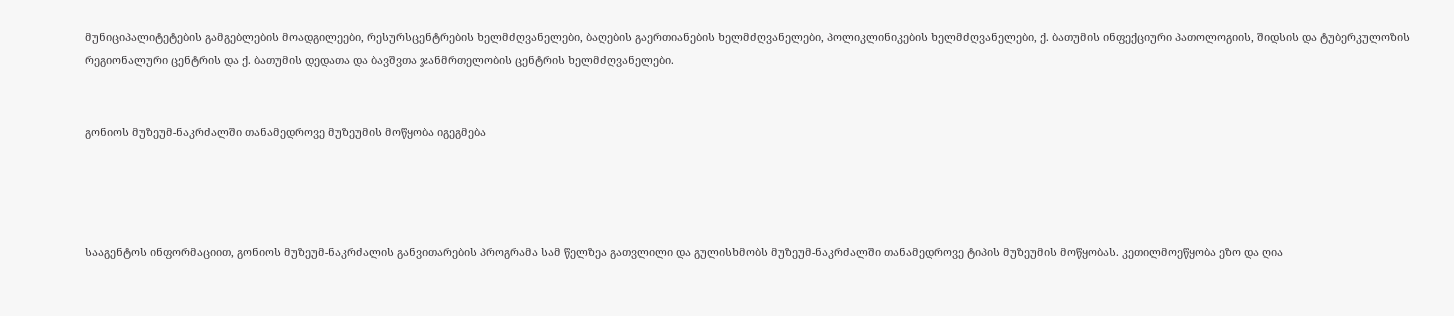მუნიციპალიტეტების გამგებლების მოადგილეები, რესურსცენტრების ხელმძღვანელები, ბაღების გაერთიანების ხელმძღვანელები, პოლიკლინიკების ხელმძღვანელები, ქ. ბათუმის ინფექციური პათოლოგიის, შიდსის და ტუბერკულოზის რეგიონალური ცენტრის და ქ. ბათუმის დედათა და ბავშვთა ჯანმრთელობის ცენტრის ხელმძღვანელები.


გონიოს მუზეუმ-ნაკრძალში თანამედროვე მუზეუმის მოწყობა იგეგმება




სააგენტოს ინფორმაციით, გონიოს მუზეუმ-ნაკრძალის განვითარების პროგრამა სამ წელზეა გათვლილი და გულისხმობს მუზეუმ-ნაკრძალში თანამედროვე ტიპის მუზეუმის მოწყობას. კეთილმოეწყობა ეზო და ღია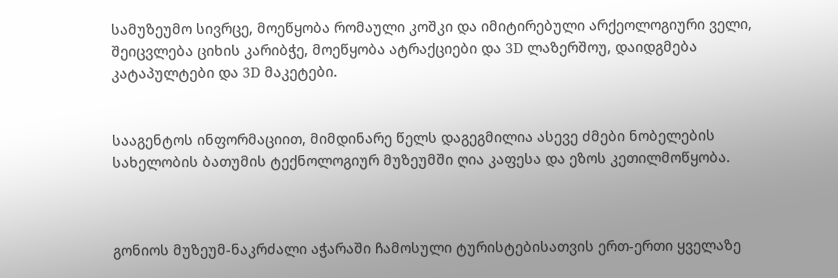სამუზეუმო სივრცე, მოეწყობა რომაული კოშკი და იმიტირებული არქეოლოგიური ველი, შეიცვლება ციხის კარიბჭე, მოეწყობა ატრაქციები და 3D ლაზერშოუ, დაიდგმება კატაპულტები და 3D მაკეტები.


სააგენტოს ინფორმაციით, მიმდინარე წელს დაგეგმილია ასევე ძმები ნობელების სახელობის ბათუმის ტექნოლოგიურ მუზეუმში ღია კაფესა და ეზოს კეთილმოწყობა.



გონიოს მუზეუმ-ნაკრძალი აჭარაში ჩამოსული ტურისტებისათვის ერთ-ერთი ყველაზე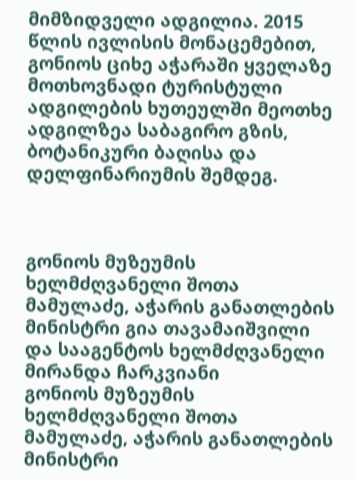მიმზიდველი ადგილია. 2015 წლის ივლისის მონაცემებით, გონიოს ციხე აჭარაში ყველაზე მოთხოვნადი ტურისტული ადგილების ხუთეულში მეოთხე ადგილზეა საბაგირო გზის, ბოტანიკური ბაღისა და დელფინარიუმის შემდეგ.



გონიოს მუზეუმის ხელმძღვანელი შოთა მამულაძე, აჭარის განათლების მინისტრი გია თავამაიშვილი და სააგენტოს ხელმძღვანელი მირანდა ჩარკვიანი
გონიოს მუზეუმის ხელმძღვანელი შოთა მამულაძე, აჭარის განათლების მინისტრი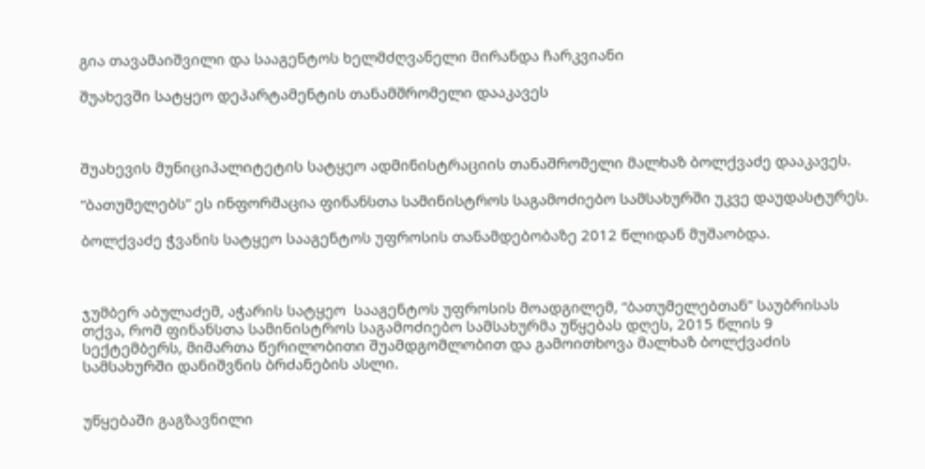გია თავამაიშვილი და სააგენტოს ხელმძღვანელი მირანდა ჩარკვიანი

შუახევში სატყეო დეპარტამენტის თანამშრომელი დააკავეს



შუახევის მუნიციპალიტეტის სატყეო ადმინისტრაციის თანაშრომელი მალხაზ ბოლქვაძე დააკავეს.

“ბათუმელებს” ეს ინფორმაცია ფინანსთა სამინისტროს საგამოძიებო სამსახურში უკვე დაუდასტურეს.

ბოლქვაძე ჭვანის სატყეო სააგენტოს უფროსის თანამდებობაზე 2012 წლიდან მუშაობდა.



ჯუმბერ აბულაძემ, აჭარის სატყეო  სააგენტოს უფროსის მოადგილემ, “ბათუმელებთან” საუბრისას თქვა, რომ ფინანსთა სამინისტროს საგამოძიებო სამსახურმა უწყებას დღეს, 2015 წლის 9 სექტემბერს, მიმართა წერილობითი შუამდგომლობით და გამოითხოვა მალხაზ ბოლქვაძის სამსახურში დანიშვნის ბრძანების ასლი.


უწყებაში გაგზავნილი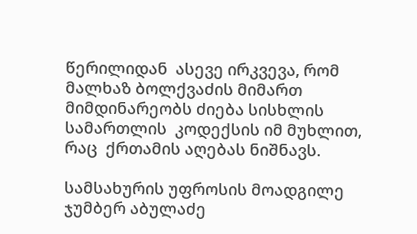წერილიდან  ასევე ირკვევა, რომ მალხაზ ბოლქვაძის მიმართ მიმდინარეობს ძიება სისხლის სამართლის  კოდექსის იმ მუხლით, რაც  ქრთამის აღებას ნიშნავს.

სამსახურის უფროსის მოადგილე ჯუმბერ აბულაძე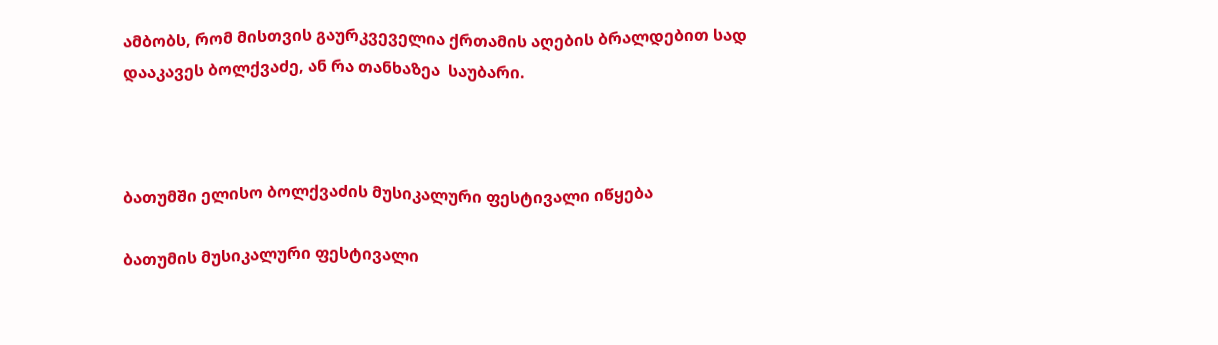ამბობს, რომ მისთვის გაურკვეველია ქრთამის აღების ბრალდებით სად დააკავეს ბოლქვაძე, ან რა თანხაზეა  საუბარი.



ბათუმში ელისო ბოლქვაძის მუსიკალური ფესტივალი იწყება

ბათუმის მუსიკალური ფესტივალი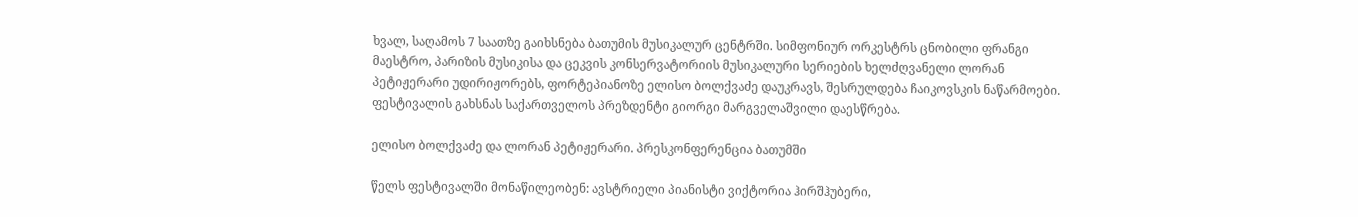ხვალ, საღამოს 7 საათზე გაიხსნება ბათუმის მუსიკალურ ცენტრში. სიმფონიურ ორკესტრს ცნობილი ფრანგი მაესტრო, პარიზის მუსიკისა და ცეკვის კონსერვატორიის მუსიკალური სერიების ხელძღვანელი ლორან პეტიჟერარი უდირიჟორებს, ფორტეპიანოზე ელისო ბოლქვაძე დაუკრავს, შესრულდება ჩაიკოვსკის ნაწარმოები.  ფესტივალის გახსნას საქართველოს პრეზდენტი გიორგი მარგველაშვილი დაესწრება.

ელისო ბოლქვაძე და ლორან პეტიჟერარი. პრესკონფერენცია ბათუმში

წელს ფესტივალში მონაწილეობენ: ავსტრიელი პიანისტი ვიქტორია ჰირშჰუბერი,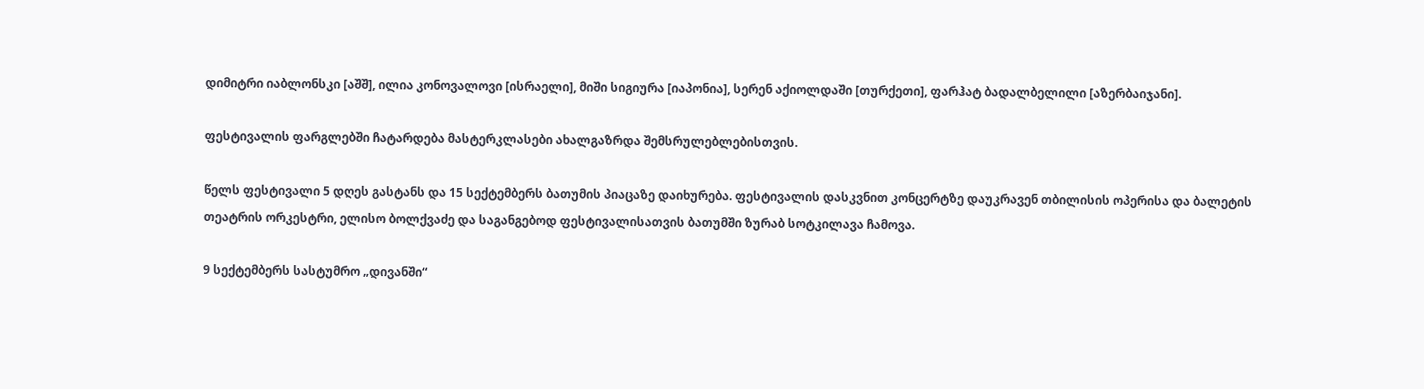დიმიტრი იაბლონსკი [აშშ], ილია კონოვალოვი [ისრაელი], მიში სიგიურა [იაპონია], სერენ აქიოლდაში [თურქეთი], ფარჰატ ბადალბელილი [აზერბაიჯანი].

ფესტივალის ფარგლებში ჩატარდება მასტერკლასები ახალგაზრდა შემსრულებლებისთვის.

წელს ფესტივალი 5 დღეს გასტანს და 15 სექტემბერს ბათუმის პიაცაზე დაიხურება. ფესტივალის დასკვნით კონცერტზე დაუკრავენ თბილისის ოპერისა და ბალეტის თეატრის ორკესტრი, ელისო ბოლქვაძე და საგანგებოდ ფესტივალისათვის ბათუმში ზურაბ სოტკილავა ჩამოვა.

9 სექტემბერს სასტუმრო „დივანში“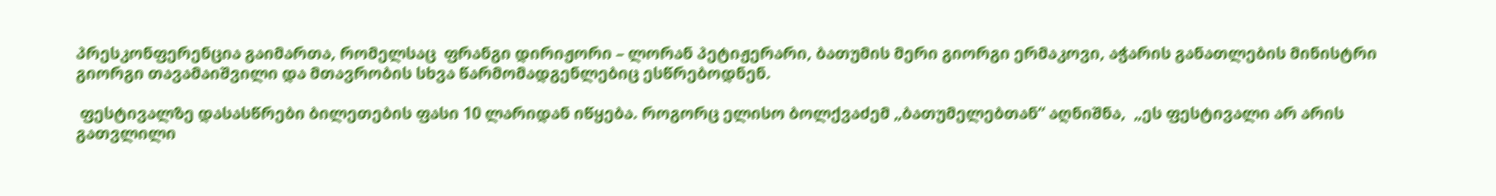პრესკონფერენცია გაიმართა, რომელსაც  ფრანგი დირიჟორი – ლორან პეტიჟერარი, ბათუმის მერი გიორგი ერმაკოვი, აჭარის განათლების მინისტრი გიორგი თავამაიშვილი და მთავრობის სხვა წარმომადგენლებიც ესწრებოდნენ.

 ფესტივალზე დასასწრები ბილეთების ფასი 10 ლარიდან იწყება. როგორც ელისო ბოლქვაძემ „ბათუმელებთან“ აღნიშნა,  „ეს ფესტივალი არ არის გათვლილი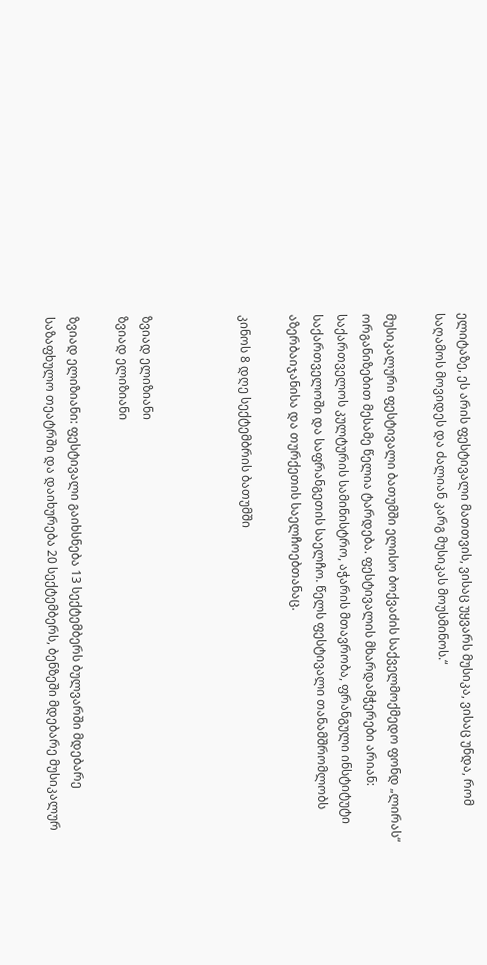ელიტაზე, ეს არის ფესტივალი მათთვის, ვისაც უყვარს მუსიკა, ვისაც უნდა, რომ საღამოს მოვიდეს და ძალიან კარგ მუსიკას მოუსმინოს.“

მუსიკალური ფესტივალი ბათუმში ელისო ბოქვაძის საქველმოქმედო ფონდ „ლირას“ ორგანიზებით მესამე წელია ტარდება. ფესტივალის მხარდამჭერები არიან: საქართველოს კულტურის სამინისტრო, აჭარის მთავრობა, ფრანგული ინსტიტუტი საქართველოში და საფრანგეთის საელჩო. წელს ფესტივალი თანამშრომლობს აზერბაიჯანისა და თურქეთის საელჩოებთანაც.

კინოს 8 დღე სექტემბრის ბათუმში



ზვიად ელიზიანი
ზვიად ელიზიანი

ზვიად ელიზიანი: ფესტივალი გაიხსნება 13 სექტემბერს ბულვარში მდებარე საზაფხულო თეატრში და დაიხურება 20 სექტემბერს, ბენზეში მდებარე მუსიკალურ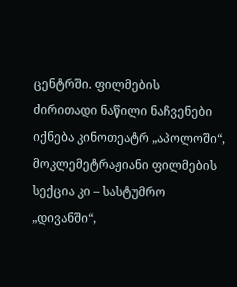ცენტრში. ფილმების ძირითადი ნაწილი ნაჩვენები იქნება კინოთეატრ „აპოლოში“, მოკლემეტრაჟიანი ფილმების სექცია კი – სასტუმრო „დივანში“,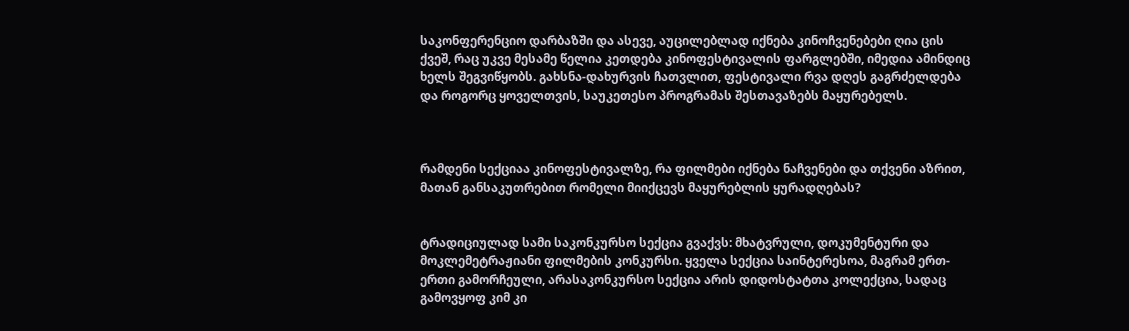საკონფერენციო დარბაზში და ასევე, აუცილებლად იქნება კინოჩვენებები ღია ცის ქვეშ, რაც უკვე მესამე წელია კეთდება კინოფესტივალის ფარგლებში, იმედია ამინდიც ხელს შეგვიწყობს. გახსნა-დახურვის ჩათვლით, ფესტივალი რვა დღეს გაგრძელდება და როგორც ყოველთვის, საუკეთესო პროგრამას შესთავაზებს მაყურებელს.



რამდენი სექციაა კინოფესტივალზე, რა ფილმები იქნება ნაჩვენები და თქვენი აზრით, მათან განსაკუთრებით რომელი მიიქცევს მაყურებლის ყურადღებას?


ტრადიციულად სამი საკონკურსო სექცია გვაქვს: მხატვრული, დოკუმენტური და მოკლემეტრაჟიანი ფილმების კონკურსი. ყველა სექცია საინტერესოა, მაგრამ ერთ-ერთი გამორჩეული, არასაკონკურსო სექცია არის დიდოსტატთა კოლექცია, სადაც გამოვყოფ კიმ კი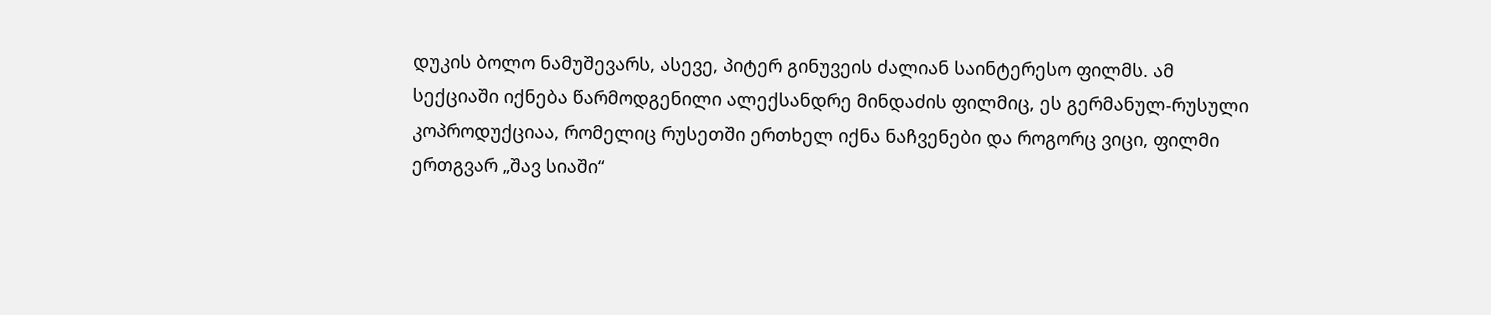დუკის ბოლო ნამუშევარს, ასევე, პიტერ გინუვეის ძალიან საინტერესო ფილმს. ამ სექციაში იქნება წარმოდგენილი ალექსანდრე მინდაძის ფილმიც, ეს გერმანულ-რუსული კოპროდუქციაა, რომელიც რუსეთში ერთხელ იქნა ნაჩვენები და როგორც ვიცი, ფილმი ერთგვარ „შავ სიაში“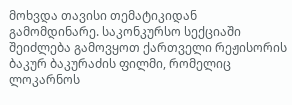მოხვდა თავისი თემატიკიდან გამომდინარე. საკონკურსო სექციაში შეიძლება გამოვყოთ ქართველი რეჟისორის ბაკურ ბაკურაძის ფილმი, რომელიც ლოკარნოს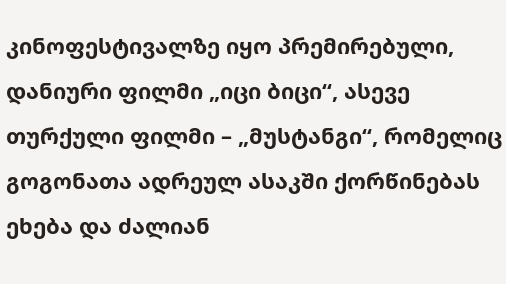კინოფესტივალზე იყო პრემირებული, დანიური ფილმი „იცი ბიცი“, ასევე თურქული ფილმი – „მუსტანგი“, რომელიც გოგონათა ადრეულ ასაკში ქორწინებას ეხება და ძალიან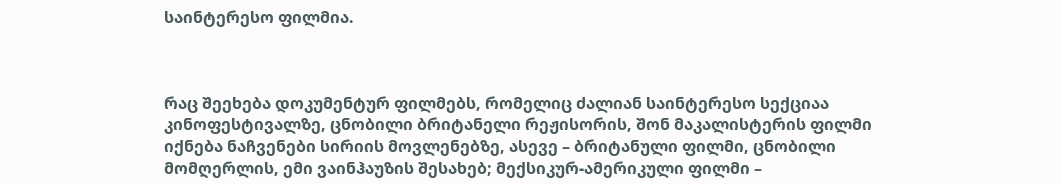საინტერესო ფილმია.



რაც შეეხება დოკუმენტურ ფილმებს, რომელიც ძალიან საინტერესო სექციაა კინოფესტივალზე, ცნობილი ბრიტანელი რეჟისორის, შონ მაკალისტერის ფილმი იქნება ნაჩვენები სირიის მოვლენებზე, ასევე – ბრიტანული ფილმი, ცნობილი მომღერლის, ემი ვაინჰაუზის შესახებ; მექსიკურ-ამერიკული ფილმი –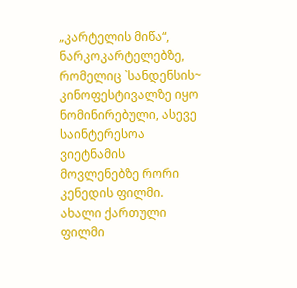„კარტელის მიწა“, ნარკოკარტელებზე, რომელიც `სანდენსის~ კინოფესტივალზე იყო ნომინირებული, ასევე საინტერესოა ვიეტნამის მოვლენებზე რორი კენედის ფილმი. ახალი ქართული ფილმი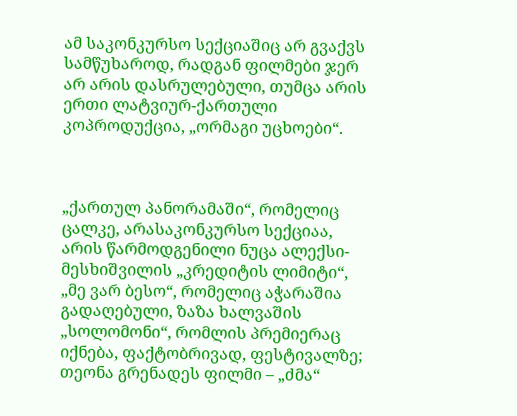ამ საკონკურსო სექციაშიც არ გვაქვს სამწუხაროდ, რადგან ფილმები ჯერ არ არის დასრულებული, თუმცა არის ერთი ლატვიურ-ქართული კოპროდუქცია, „ორმაგი უცხოები“.



„ქართულ პანორამაში“, რომელიც ცალკე, არასაკონკურსო სექციაა, არის წარმოდგენილი ნუცა ალექსი-მესხიშვილის „კრედიტის ლიმიტი“, „მე ვარ ბესო“, რომელიც აჭარაშია გადაღებული, ზაზა ხალვაშის „სოლომონი“, რომლის პრემიერაც იქნება, ფაქტობრივად, ფესტივალზე; თეონა გრენადეს ფილმი – „ძმა“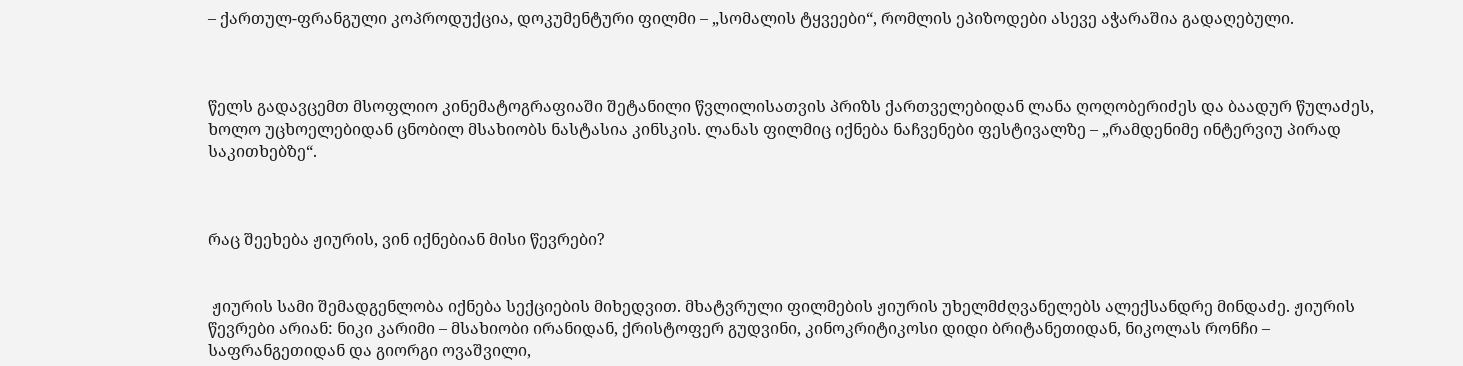– ქართულ-ფრანგული კოპროდუქცია, დოკუმენტური ფილმი – „სომალის ტყვეები“, რომლის ეპიზოდები ასევე აჭარაშია გადაღებული.



წელს გადავცემთ მსოფლიო კინემატოგრაფიაში შეტანილი წვლილისათვის პრიზს ქართველებიდან ლანა ღოღობერიძეს და ბაადურ წულაძეს, ხოლო უცხოელებიდან ცნობილ მსახიობს ნასტასია კინსკის. ლანას ფილმიც იქნება ნაჩვენები ფესტივალზე – „რამდენიმე ინტერვიუ პირად საკითხებზე“.



რაც შეეხება ჟიურის, ვინ იქნებიან მისი წევრები?


 ჟიურის სამი შემადგენლობა იქნება სექციების მიხედვით. მხატვრული ფილმების ჟიურის უხელმძღვანელებს ალექსანდრე მინდაძე. ჟიურის წევრები არიან: ნიკი კარიმი – მსახიობი ირანიდან, ქრისტოფერ გუდვინი, კინოკრიტიკოსი დიდი ბრიტანეთიდან, ნიკოლას რონჩი – საფრანგეთიდან და გიორგი ოვაშვილი,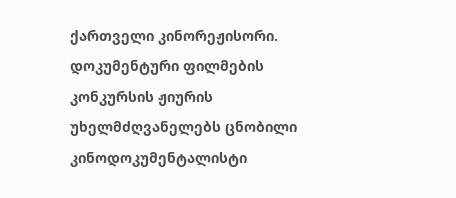ქართველი კინორეჟისორი. დოკუმენტური ფილმების კონკურსის ჟიურის უხელმძღვანელებს ცნობილი კინოდოკუმენტალისტი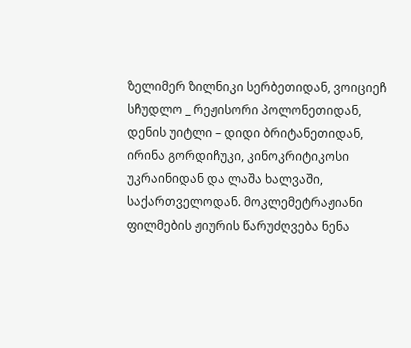ზელიმერ ზილნიკი სერბეთიდან, ვოიციეჩ სჩუდლო _ რეჟისორი პოლონეთიდან, დენის უიტლი – დიდი ბრიტანეთიდან, ირინა გორდიჩუკი, კინოკრიტიკოსი უკრაინიდან და ლაშა ხალვაში, საქართველოდან. მოკლემეტრაჟიანი ფილმების ჟიურის წარუძღვება ნენა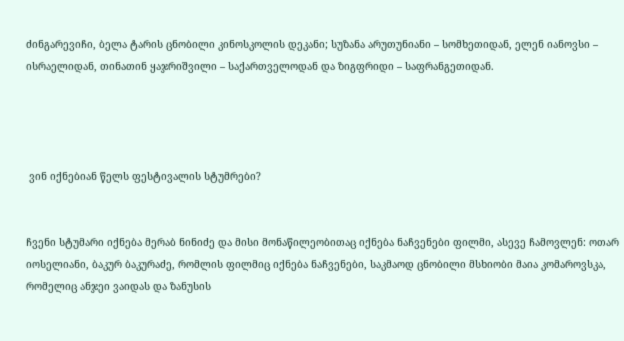ძინგარევიჩი, ბელა ტარის ცნობილი კინოსკოლის დეკანი; სუზანა არუთუნიანი – სომხეთიდან, ელენ იანოვსი – ისრაელიდან, თინათინ ყაჯრიშვილი – საქართველოდან და ზიგფრიდი – საფრანგეთიდან.




 ვინ იქნებიან წელს ფესტივალის სტუმრები?


ჩვენი სტუმარი იქნება მერაბ ნინიძე და მისი მონაწილეობითაც იქნება ნაჩვენები ფილმი, ასევე ჩამოვლენ: ოთარ იოსელიანი, ბაკურ ბაკურაძე, რომლის ფილმიც იქნება ნაჩვენები, საკმაოდ ცნობილი მსხიობი მაია კომაროვსკა, რომელიც ანჯეი ვაიდას და ზანუსის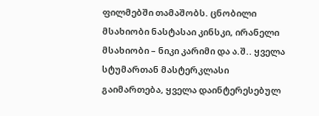ფილმებში თამაშობს. ცნობილი მსახიობი ნასტასაი კინსკი, ირანელი მსახიობი – ნიკი კარიმი და ა.შ.. ყველა სტუმართან მასტერკლასი გაიმართება, ყველა დაინტერესებულ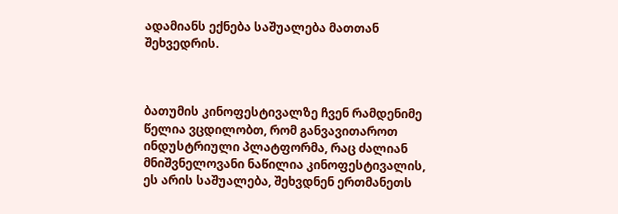ადამიანს ექნება საშუალება მათთან შეხვედრის.



ბათუმის კინოფესტივალზე ჩვენ რამდენიმე წელია ვცდილობთ, რომ განვავითაროთ ინდუსტრიული პლატფორმა, რაც ძალიან მნიშვნელოვანი ნაწილია კინოფესტივალის, ეს არის საშუალება, შეხვდნენ ერთმანეთს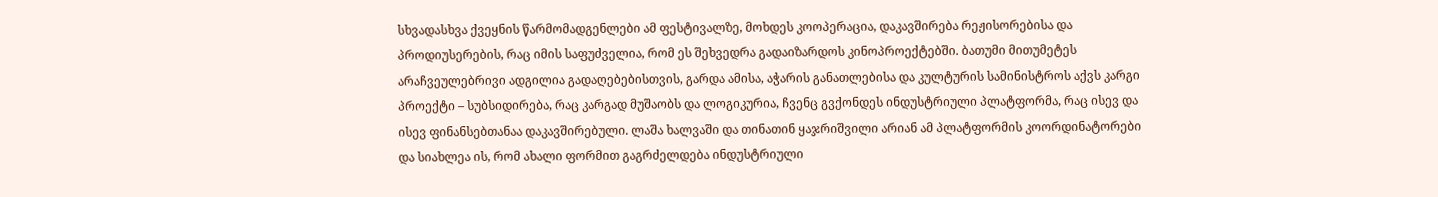სხვადასხვა ქვეყნის წარმომადგენლები ამ ფესტივალზე, მოხდეს კოოპერაცია, დაკავშირება რეჟისორებისა და პროდიუსერების, რაც იმის საფუძველია, რომ ეს შეხვედრა გადაიზარდოს კინოპროექტებში. ბათუმი მითუმეტეს არაჩვეულებრივი ადგილია გადაღებებისთვის, გარდა ამისა, აჭარის განათლებისა და კულტურის სამინისტროს აქვს კარგი პროექტი – სუბსიდირება, რაც კარგად მუშაობს და ლოგიკურია, ჩვენც გვქონდეს ინდუსტრიული პლატფორმა, რაც ისევ და ისევ ფინანსებთანაა დაკავშირებული. ლაშა ხალვაში და თინათინ ყაჯრიშვილი არიან ამ პლატფორმის კოორდინატორები და სიახლეა ის, რომ ახალი ფორმით გაგრძელდება ინდუსტრიული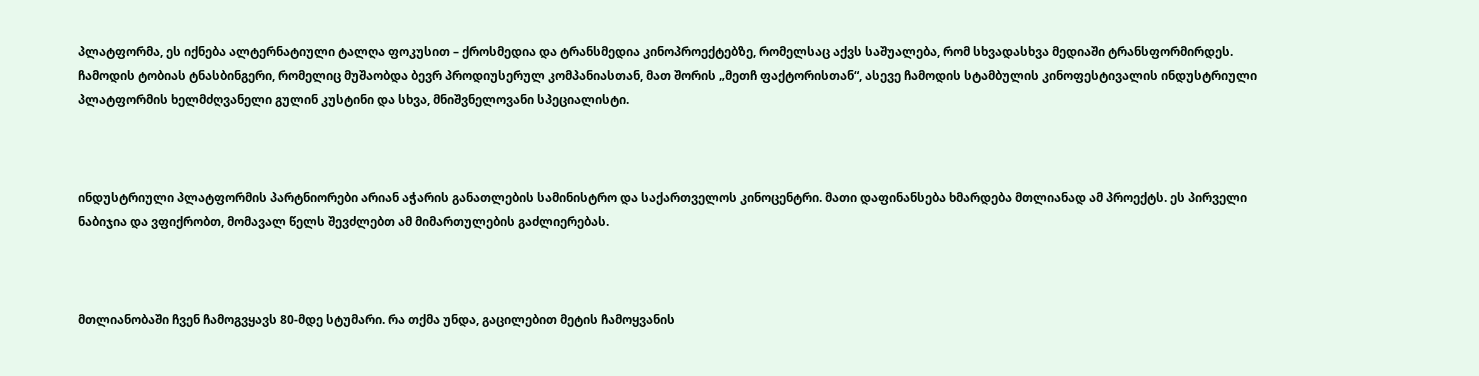პლატფორმა, ეს იქნება ალტერნატიული ტალღა ფოკუსით – ქროსმედია და ტრანსმედია კინოპროექტებზე, რომელსაც აქვს საშუალება, რომ სხვადასხვა მედიაში ტრანსფორმირდეს. ჩამოდის ტობიას ტნასბინგერი, რომელიც მუშაობდა ბევრ პროდიუსერულ კომპანიასთან, მათ შორის „მეთჩ ფაქტორისთან“, ასევე ჩამოდის სტამბულის კინოფესტივალის ინდუსტრიული პლატფორმის ხელმძღვანელი გულინ კუსტინი და სხვა, მნიშვნელოვანი სპეციალისტი.



ინდუსტრიული პლატფორმის პარტნიორები არიან აჭარის განათლების სამინისტრო და საქართველოს კინოცენტრი. მათი დაფინანსება ხმარდება მთლიანად ამ პროექტს. ეს პირველი ნაბიჯია და ვფიქრობთ, მომავალ წელს შევძლებთ ამ მიმართულების გაძლიერებას.



მთლიანობაში ჩვენ ჩამოგვყავს 80-მდე სტუმარი. რა თქმა უნდა, გაცილებით მეტის ჩამოყვანის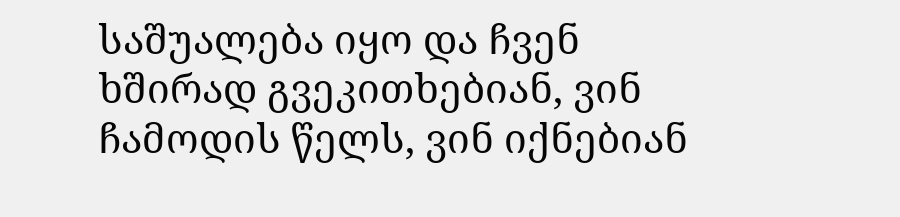საშუალება იყო და ჩვენ ხშირად გვეკითხებიან, ვინ ჩამოდის წელს, ვინ იქნებიან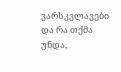ვარსკვლავები და რა თქმა უნდა,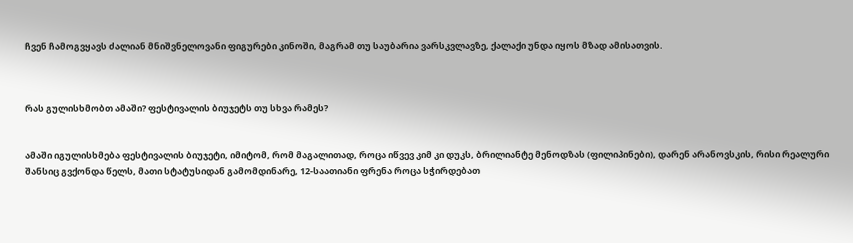ჩვენ ჩამოგვყავს ძალიან მნიშვნელოვანი ფიგურები კინოში, მაგრამ თუ საუბარია ვარსკვლავზე, ქალაქი უნდა იყოს მზად ამისათვის.



რას გულისხმობთ ამაში? ფესტივალის ბიუჯეტს თუ სხვა რამეს?


ამაში იგულისხმება ფესტივალის ბიუჯეტი, იმიტომ, რომ მაგალითად, როცა იწვევ კიმ კი დუკს, ბრილიანტე მენოდზას (ფილიპინები), დარენ არანოვსკის, რისი რეალური შანსიც გვქონდა წელს, მათი სტატუსიდან გამომდინარე, 12-საათიანი ფრენა როცა სჭირდებათ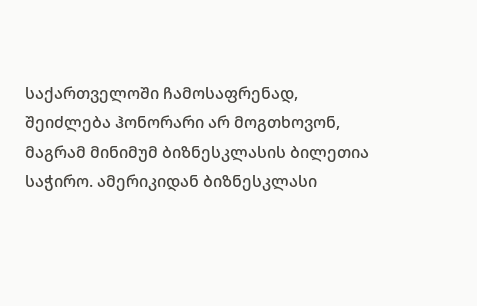საქართველოში ჩამოსაფრენად, შეიძლება ჰონორარი არ მოგთხოვონ, მაგრამ მინიმუმ ბიზნესკლასის ბილეთია საჭირო. ამერიკიდან ბიზნესკლასი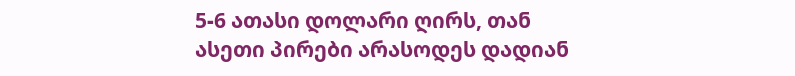5-6 ათასი დოლარი ღირს, თან ასეთი პირები არასოდეს დადიან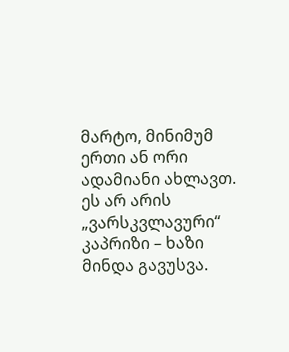მარტო, მინიმუმ ერთი ან ორი ადამიანი ახლავთ. ეს არ არის „ვარსკვლავური“ კაპრიზი – ხაზი მინდა გავუსვა.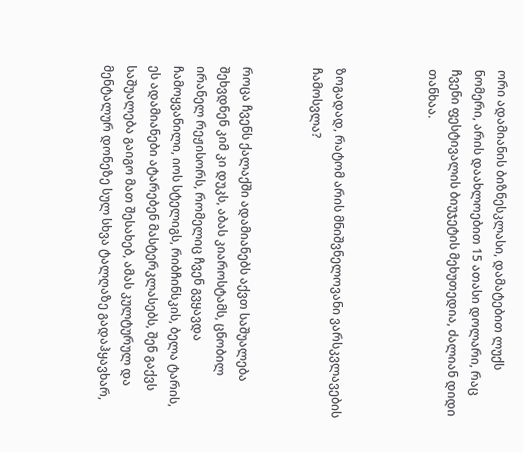ორი ადამიანის ბიზნესკლასი, დამატებით ლუქს ნომერი, არის დაახლოებით 15 ათასი დოლარი, რაც ჩვენი ფესტივალის ბიუჯეტის მეხუთედია, ძალიან დიდი თანხაა.



ზოგადად, რატომ არის მნიშვნელოვანი ვარსკვლავების ჩამოსვლა?


როცა ჩვენს ქალაქში ადამიანებს აქვთ საშუალება შეხვდნენ კიმ კი დუკს, აბას კიაროსტამს, ცნობილ ირანელ რეჟისორს, რომელიც ჩვენ გვყავდა ჩამოყვანილი, იოს სტელიგს, რიბჩინსკის, ბელა ტარის, ეს ადამიანები ატარებენ მასტერკლასებს, შენ გაქვს საშუალება გაიგო მათ შესახებ, ამას კულტურულ და მენტალურ დონეზე სულ სხვა ტალღაზე გადაჰყავხარ,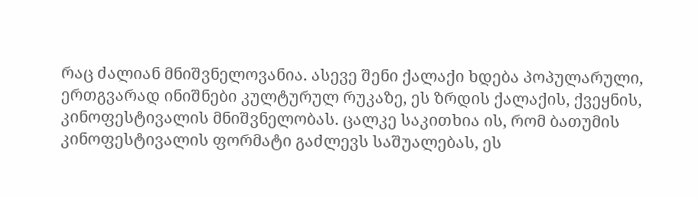რაც ძალიან მნიშვნელოვანია. ასევე შენი ქალაქი ხდება პოპულარული, ერთგვარად ინიშნები კულტურულ რუკაზე, ეს ზრდის ქალაქის, ქვეყნის, კინოფესტივალის მნიშვნელობას. ცალკე საკითხია ის, რომ ბათუმის კინოფესტივალის ფორმატი გაძლევს საშუალებას, ეს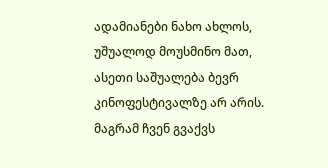ადამიანები ნახო ახლოს, უშუალოდ მოუსმინო მათ, ასეთი საშუალება ბევრ კინოფესტივალზე არ არის. მაგრამ ჩვენ გვაქვს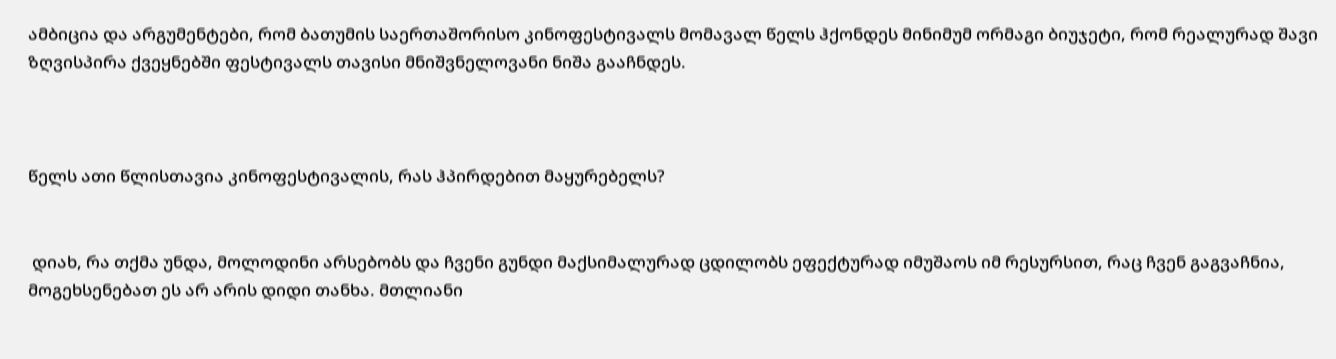ამბიცია და არგუმენტები, რომ ბათუმის საერთაშორისო კინოფესტივალს მომავალ წელს ჰქონდეს მინიმუმ ორმაგი ბიუჯეტი, რომ რეალურად შავი ზღვისპირა ქვეყნებში ფესტივალს თავისი მნიშვნელოვანი ნიშა გააჩნდეს.



წელს ათი წლისთავია კინოფესტივალის, რას ჰპირდებით მაყურებელს?


 დიახ, რა თქმა უნდა, მოლოდინი არსებობს და ჩვენი გუნდი მაქსიმალურად ცდილობს ეფექტურად იმუშაოს იმ რესურსით, რაც ჩვენ გაგვაჩნია, მოგეხსენებათ ეს არ არის დიდი თანხა. მთლიანი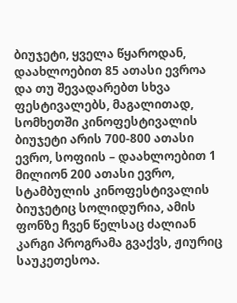ბიუჯეტი, ყველა წყაროდან, დაახლოებით 85 ათასი ევროა და თუ შევადარებთ სხვა ფესტივალებს, მაგალითად, სომხეთში კინოფესტივალის ბიუჯეტი არის 700-800 ათასი ევრო, სოფიის – დაახლოებით 1 მილიონ 200 ათასი ევრო, სტამბულის კინოფესტივალის ბიუჯეტიც სოლიდურია, ამის ფონზე ჩვენ წელსაც ძალიან კარგი პროგრამა გვაქვს, ჟიურიც საუკეთესოა.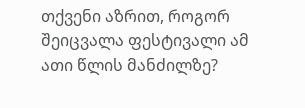თქვენი აზრით, როგორ შეიცვალა ფესტივალი ამ ათი წლის მანძილზე?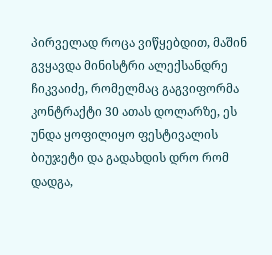პირველად როცა ვიწყებდით, მაშინ გვყავდა მინისტრი ალექსანდრე ჩიკვაიძე, რომელმაც გაგვიფორმა კონტრაქტი 30 ათას დოლარზე, ეს უნდა ყოფილიყო ფესტივალის ბიუჯეტი და გადახდის დრო რომ დადგა,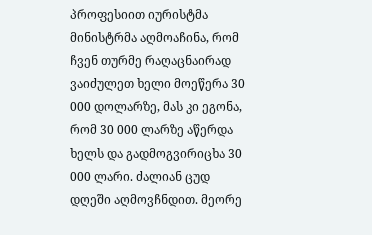პროფესიით იურისტმა მინისტრმა აღმოაჩინა, რომ ჩვენ თურმე რაღაცნაირად ვაიძულეთ ხელი მოეწერა 30 000 დოლარზე, მას კი ეგონა, რომ 30 000 ლარზე აწერდა ხელს და გადმოგვირიცხა 30 000 ლარი. ძალიან ცუდ დღეში აღმოვჩნდით. მეორე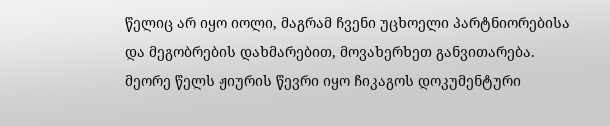წელიც არ იყო იოლი, მაგრამ ჩვენი უცხოელი პარტნიორებისა და მეგობრების დახმარებით, მოვახერხეთ განვითარება. მეორე წელს ჟიურის წევრი იყო ჩიკაგოს დოკუმენტური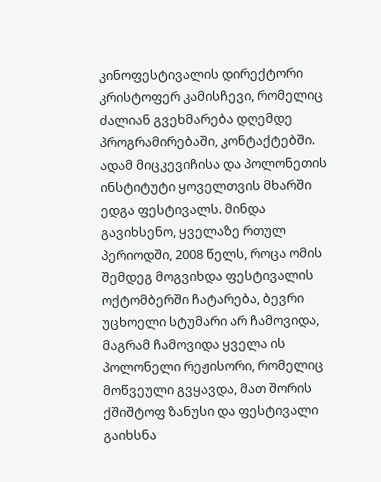კინოფესტივალის დირექტორი კრისტოფერ კამისჩევი, რომელიც ძალიან გვეხმარება დღემდე პროგრამირებაში, კონტაქტებში. ადამ მიცკევიჩისა და პოლონეთის ინსტიტუტი ყოველთვის მხარში ედგა ფესტივალს. მინდა გავიხსენო, ყველაზე რთულ პერიოდში, 2008 წელს, როცა ომის შემდეგ მოგვიხდა ფესტივალის ოქტომბერში ჩატარება, ბევრი უცხოელი სტუმარი არ ჩამოვიდა, მაგრამ ჩამოვიდა ყველა ის პოლონელი რეჟისორი, რომელიც მოწვეული გვყავდა, მათ შორის ქშიშტოფ ზანუსი და ფესტივალი გაიხსნა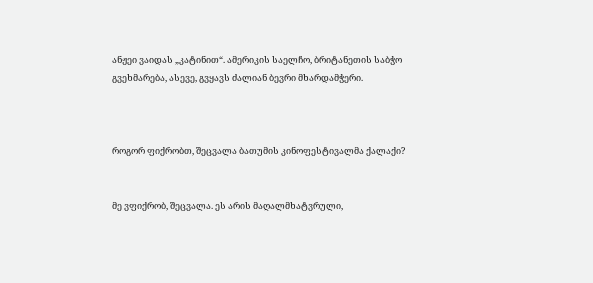ანჟეი ვაიდას „კატინით“. ამერიკის საელჩო, ბრიტანეთის საბჭო გვეხმარება, ასევე, გვყავს ძალიან ბევრი მხარდამჭერი.



როგორ ფიქრობთ, შეცვალა ბათუმის კინოფესტივალმა ქალაქი?


მე ვფიქრობ, შეცვალა. ეს არის მაღალმხატვრული,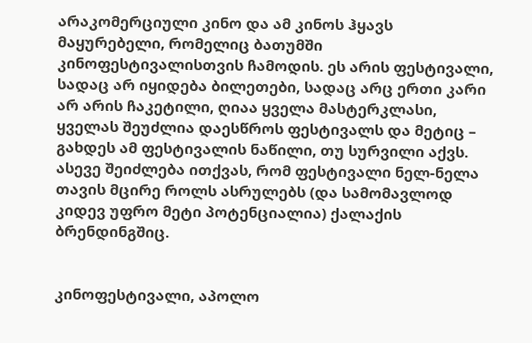არაკომერციული კინო და ამ კინოს ჰყავს მაყურებელი, რომელიც ბათუმში კინოფესტივალისთვის ჩამოდის. ეს არის ფესტივალი, სადაც არ იყიდება ბილეთები, სადაც არც ერთი კარი არ არის ჩაკეტილი, ღიაა ყველა მასტერკლასი, ყველას შეუძლია დაესწროს ფესტივალს და მეტიც – გახდეს ამ ფესტივალის ნაწილი, თუ სურვილი აქვს. ასევე შეიძლება ითქვას, რომ ფესტივალი ნელ-ნელა თავის მცირე როლს ასრულებს (და სამომავლოდ კიდევ უფრო მეტი პოტენციალია) ქალაქის ბრენდინგშიც.


კინოფესტივალი, აპოლო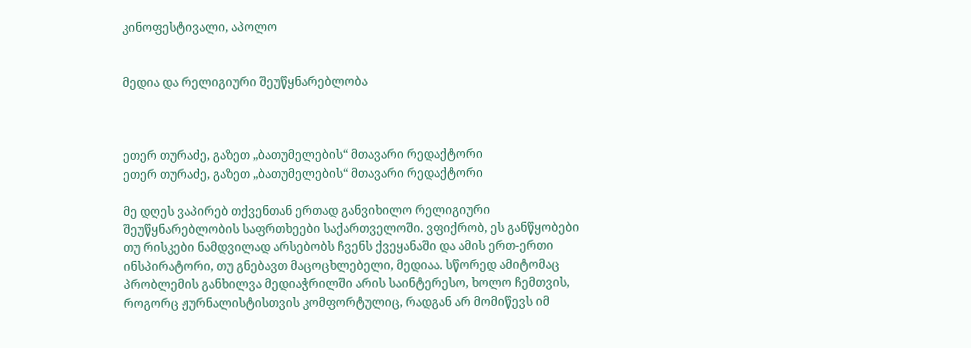კინოფესტივალი, აპოლო


მედია და რელიგიური შეუწყნარებლობა



ეთერ თურაძე, გაზეთ „ბათუმელების“ მთავარი რედაქტორი
ეთერ თურაძე, გაზეთ „ბათუმელების“ მთავარი რედაქტორი

მე დღეს ვაპირებ თქვენთან ერთად განვიხილო რელიგიური შეუწყნარებლობის საფრთხეები საქართველოში. ვფიქრობ, ეს განწყობები თუ რისკები ნამდვილად არსებობს ჩვენს ქვეყანაში და ამის ერთ-ერთი ინსპირატორი, თუ გნებავთ მაცოცხლებელი, მედიაა. სწორედ ამიტომაც პრობლემის განხილვა მედიაჭრილში არის საინტერესო, ხოლო ჩემთვის, როგორც ჟურნალისტისთვის კომფორტულიც, რადგან არ მომიწევს იმ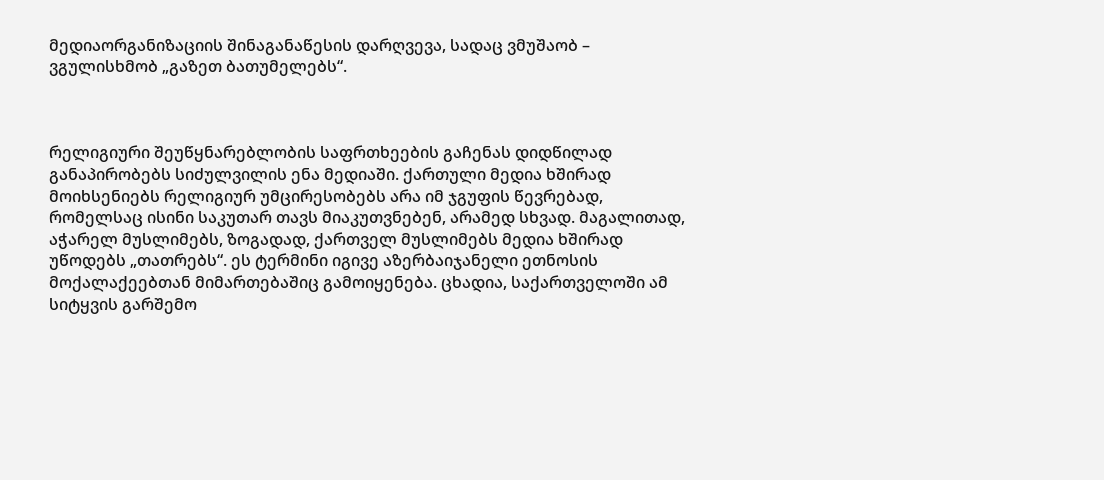მედიაორგანიზაციის შინაგანაწესის დარღვევა, სადაც ვმუშაობ – ვგულისხმობ „გაზეთ ბათუმელებს“.



რელიგიური შეუწყნარებლობის საფრთხეების გაჩენას დიდწილად განაპირობებს სიძულვილის ენა მედიაში. ქართული მედია ხშირად მოიხსენიებს რელიგიურ უმცირესობებს არა იმ ჯგუფის წევრებად, რომელსაც ისინი საკუთარ თავს მიაკუთვნებენ, არამედ სხვად. მაგალითად, აჭარელ მუსლიმებს, ზოგადად, ქართველ მუსლიმებს მედია ხშირად უწოდებს „თათრებს“. ეს ტერმინი იგივე აზერბაიჯანელი ეთნოსის მოქალაქეებთან მიმართებაშიც გამოიყენება. ცხადია, საქართველოში ამ სიტყვის გარშემო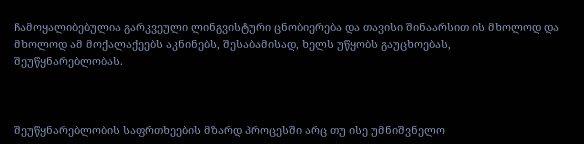ჩამოყალიბებულია გარკვეული ლინგვისტური ცნობიერება და თავისი შინაარსით ის მხოლოდ და მხოლოდ ამ მოქალაქეებს აკნინებს, შესაბამისად, ხელს უწყობს გაუცხოებას, შეუწყნარებლობას.



შეუწყნარებლობის საფრთხეების მზარდ პროცესში არც თუ ისე უმნიშვნელო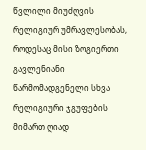წვლილი მიუძღვის რელიგიურ უმრავლესობას, როდესაც მისი ზოგიერთი გავლენიანი წარმომადგენელი სხვა რელიგიური ჯგუფების მიმართ ღიად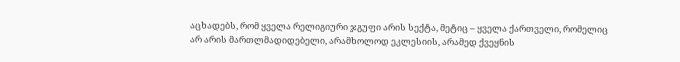აცხადებს, რომ ყველა რელიგიური ჯგუფი არის სექტა, მეტიც – ყველა ქართველი, რომელიც არ არის მართლმადიდებელი, არამხოლოდ ეკლესიის, არამედ ქვეყნის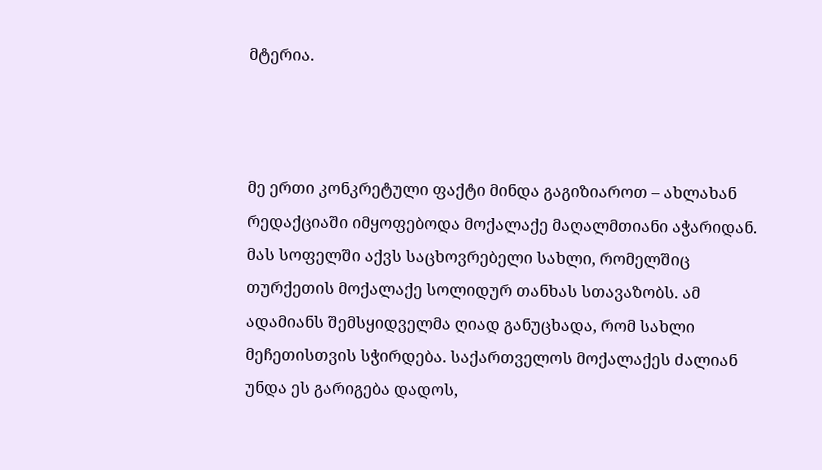მტერია.



მე ერთი კონკრეტული ფაქტი მინდა გაგიზიაროთ – ახლახან რედაქციაში იმყოფებოდა მოქალაქე მაღალმთიანი აჭარიდან. მას სოფელში აქვს საცხოვრებელი სახლი, რომელშიც თურქეთის მოქალაქე სოლიდურ თანხას სთავაზობს. ამ ადამიანს შემსყიდველმა ღიად განუცხადა, რომ სახლი მეჩეთისთვის სჭირდება. საქართველოს მოქალაქეს ძალიან უნდა ეს გარიგება დადოს,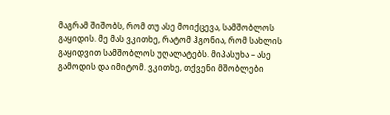მაგრამ შიშობს, რომ თუ ასე მოიქცევა, სამშობლოს გაყიდის. მე მას ვკითხე, რატომ ჰგონია, რომ სახლის გაყიდვით სამშობლოს უღალატებს. მიპასუხა – ასე გამოდის და იმიტომ. ვკითხე, თქვენი მშობლები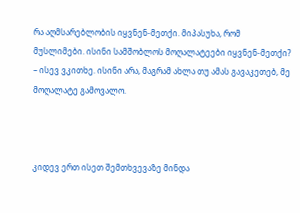რა აღმსარებლობის იყვნენ-მეთქი. მიპასუხა, რომ მუსლიმები. ისინი სამშობლოს მოღალატეები იყვნენ-მეთქი? – ისევ ვკითხე. ისინი არა, მაგრამ ახლა თუ ამას გავაკეთებ, მე მოღალატე გამოვალო.



კიდევ ერთ ისეთ შემთხვევაზე მინდა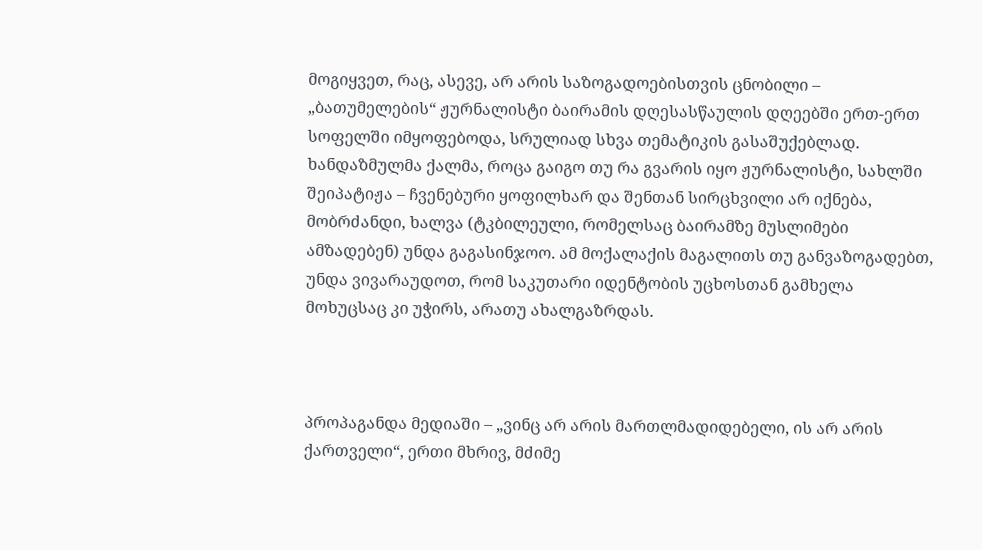მოგიყვეთ, რაც, ასევე, არ არის საზოგადოებისთვის ცნობილი – „ბათუმელების“ ჟურნალისტი ბაირამის დღესასწაულის დღეებში ერთ-ერთ სოფელში იმყოფებოდა, სრულიად სხვა თემატიკის გასაშუქებლად. ხანდაზმულმა ქალმა, როცა გაიგო თუ რა გვარის იყო ჟურნალისტი, სახლში შეიპატიჟა – ჩვენებური ყოფილხარ და შენთან სირცხვილი არ იქნება, მობრძანდი, ხალვა (ტკბილეული, რომელსაც ბაირამზე მუსლიმები ამზადებენ) უნდა გაგასინჯოო. ამ მოქალაქის მაგალითს თუ განვაზოგადებთ, უნდა ვივარაუდოთ, რომ საკუთარი იდენტობის უცხოსთან გამხელა მოხუცსაც კი უჭირს, არათუ ახალგაზრდას.



პროპაგანდა მედიაში – „ვინც არ არის მართლმადიდებელი, ის არ არის ქართველი“, ერთი მხრივ, მძიმე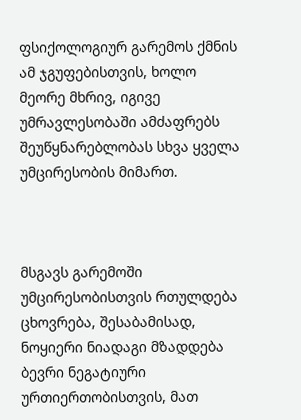ფსიქოლოგიურ გარემოს ქმნის ამ ჯგუფებისთვის, ხოლო მეორე მხრივ, იგივე უმრავლესობაში ამძაფრებს შეუწყნარებლობას სხვა ყველა უმცირესობის მიმართ.



მსგავს გარემოში უმცირესობისთვის რთულდება ცხოვრება, შესაბამისად, ნოყიერი ნიადაგი მზადდება ბევრი ნეგატიური ურთიერთობისთვის, მათ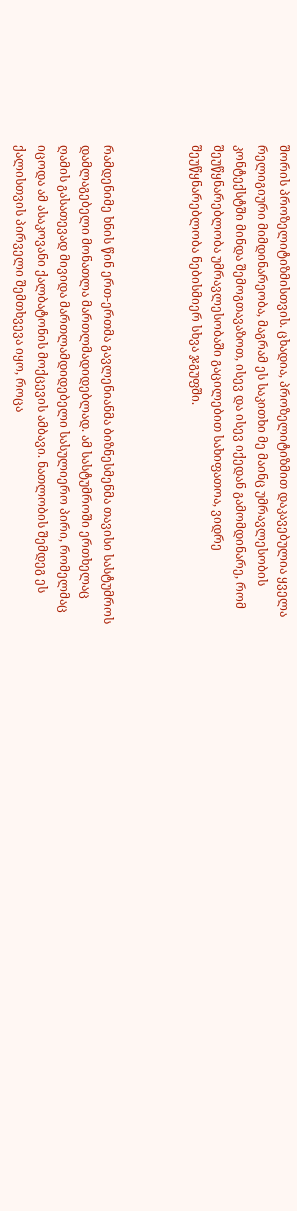შორის პროზელიტიზმისთვის. ცხადია, პროზელიტიზმით დაკავებულია ყველა რელიგიური მიმდინარეობა, მაგრამ ეს საკითხი მე მაინც უმრავლესობის კონტექსტში მინდა შემოგთავაზოთ, ისევ და ისევ იქედან გამომდინარე, რომ შეუწყნარებლობა უმრავლესობაში გაცილებით სახიფათოა, ვიდრე შეუწყნარებლობა ნებისმიერ სხვა ჯგუფში.



რამდენიმე ხნის წინ ერთ-ერთმა გავლენიანმა ბიზნესმენმა თავისი სასტუმროს დამლაგებელი მონათლა მართლმადიდებლად. ამ სასტუმროში ერთხელაც ღამის გასათევად მივიდა მართლამდიდებელი სასულიერო პირი, რომელმაც იცოდა ამ ასაკოვანი ქალბატონის მოქცევის ამბავი. ნათლობის შემდეგ ეს ქალისთვის პირველი შემთხვევა იყო, როცა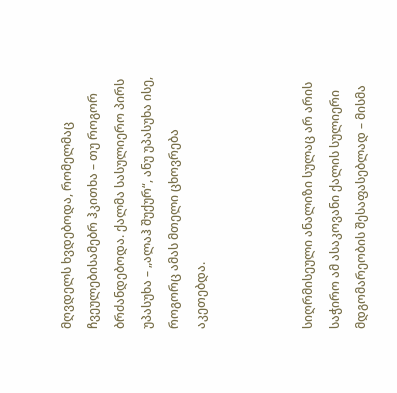მღვდელს ხვდებოდა, რომელმაც ჩვეულებისამებრ ჰკითხა – თუ როგორ ბრძანდებოდა. ქალმა სასულიერო პირს უპასუხა – „ალაჰ შუქურ“, ანუ უპასუხა ისე, როგორც ამას მთელი ცხოვრება აკეთებდა.



სიღრმისეული ანალიზი სულაც არ არის საჭირო ამ ასაკოვანი ქალის სულიერი მდგომარეობის შესაფასებლად – მისმა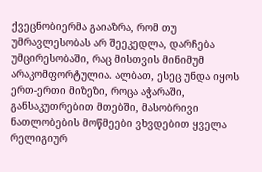ქვეცნობიერმა გაიაზრა, რომ თუ უმრავლესობას არ შეეკედლა, დარჩება უმცირესობაში, რაც მისთვის მინიმუმ არაკომფორტულია. ალბათ, ესეც უნდა იყოს ერთ-ერთი მიზეზი, როცა აჭარაში, განსაკუთრებით მთებში, მასობრივი ნათლობების მოწმეები ვხვდებით ყველა რელიგიურ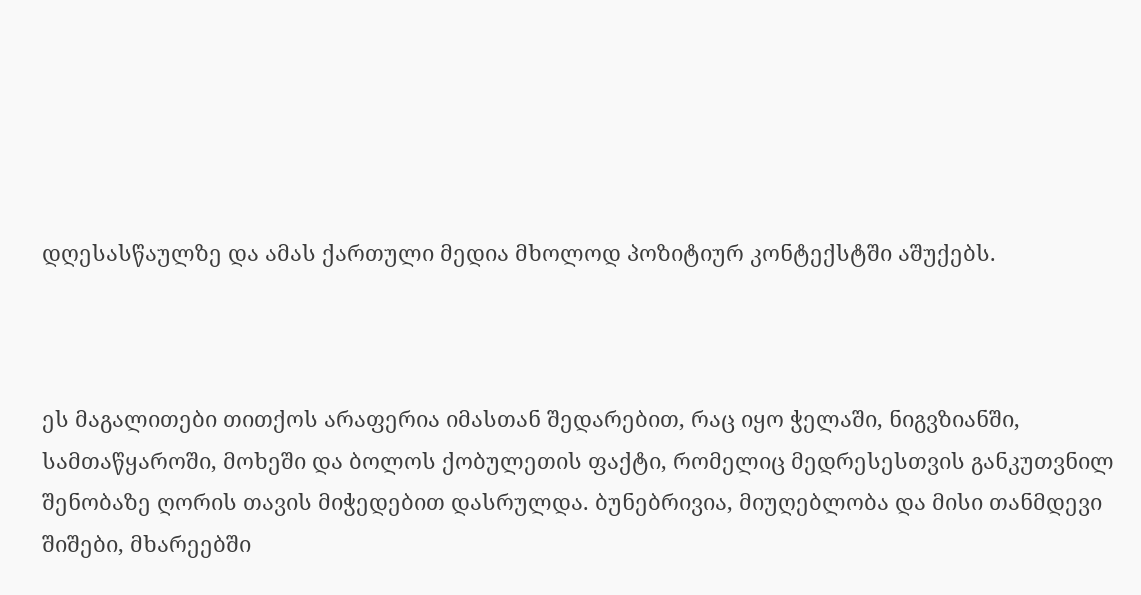დღესასწაულზე და ამას ქართული მედია მხოლოდ პოზიტიურ კონტექსტში აშუქებს.



ეს მაგალითები თითქოს არაფერია იმასთან შედარებით, რაც იყო ჭელაში, ნიგვზიანში, სამთაწყაროში, მოხეში და ბოლოს ქობულეთის ფაქტი, რომელიც მედრესესთვის განკუთვნილ შენობაზე ღორის თავის მიჭედებით დასრულდა. ბუნებრივია, მიუღებლობა და მისი თანმდევი შიშები, მხარეებში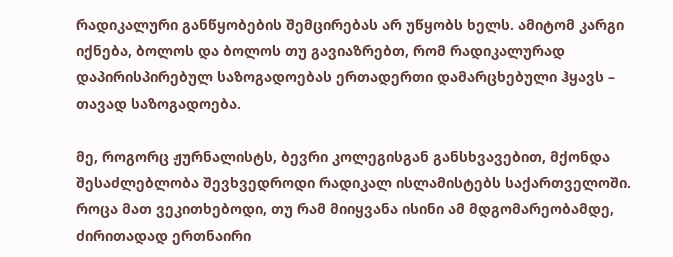რადიკალური განწყობების შემცირებას არ უწყობს ხელს. ამიტომ კარგი იქნება, ბოლოს და ბოლოს თუ გავიაზრებთ, რომ რადიკალურად დაპირისპირებულ საზოგადოებას ერთადერთი დამარცხებული ჰყავს – თავად საზოგადოება.

მე, როგორც ჟურნალისტს, ბევრი კოლეგისგან განსხვავებით, მქონდა შესაძლებლობა შევხვედროდი რადიკალ ისლამისტებს საქართველოში. როცა მათ ვეკითხებოდი, თუ რამ მიიყვანა ისინი ამ მდგომარეობამდე, ძირითადად ერთნაირი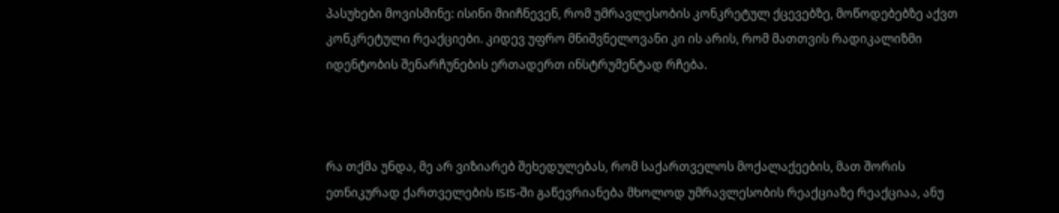პასუხები მოვისმინე: ისინი მიიჩნევენ, რომ უმრავლესობის კონკრეტულ ქცევებზე, მოწოდებებზე აქვთ კონკრეტული რეაქციები. კიდევ უფრო მნიშვნელოვანი კი ის არის, რომ მათთვის რადიკალიზმი იდენტობის შენარჩუნების ერთადერთ ინსტრუმენტად რჩება.



რა თქმა უნდა, მე არ ვიზიარებ შეხედულებას, რომ საქართველოს მოქალაქეების, მათ შორის ეთნიკურად ქართველების ISIS-ში გაწევრიანება მხოლოდ უმრავლესობის რეაქციაზე რეაქციაა, ანუ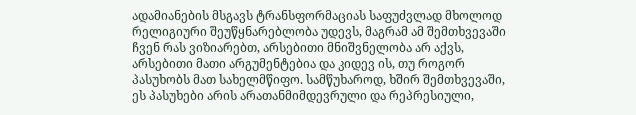ადამიანების მსგავს ტრანსფორმაციას საფუძვლად მხოლოდ რელიგიური შეუწყნარებლობა უდევს, მაგრამ ამ შემთხვევაში ჩვენ რას ვიზიარებთ, არსებითი მნიშვნელობა არ აქვს, არსებითი მათი არგუმენტებია და კიდევ ის, თუ როგორ პასუხობს მათ სახელმწიფო. სამწუხაროდ, ხშირ შემთხვევაში, ეს პასუხები არის არათანმიმდევრული და რეპრესიული,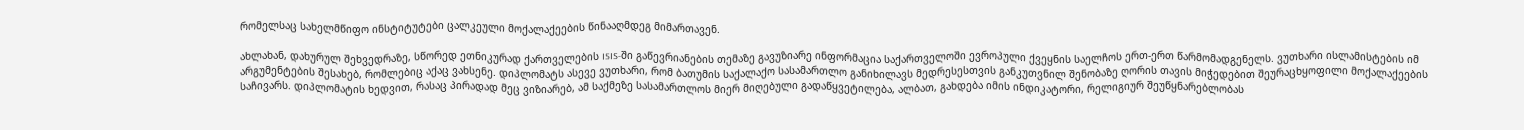რომელსაც სახელმწიფო ინსტიტუტები ცალკეული მოქალაქეების წინააღმდეგ მიმართავენ.

ახლახან, დახურულ შეხვედრაზე, სწორედ ეთნიკურად ქართველების ISIS-ში გაწევრიანების თემაზე გავუზიარე ინფორმაცია საქართველოში ევროპული ქვეყნის საელჩოს ერთ-ერთ წარმომადგენელს. ვუთხარი ისლამისტების იმ არგუმენტების შესახებ, რომლებიც აქაც ვახსენე. დიპლომატს ასევე ვუთხარი, რომ ბათუმის საქალაქო სასამართლო განიხილავს მედრესესთვის განკუთვნილ შენობაზე ღორის თავის მიჭედებით შეურაცხყოფილი მოქალაქეების საჩივარს. დიპლომატის ხედვით, რასაც პირადად მეც ვიზიარებ, ამ საქმეზე სასამართლოს მიერ მიღებული გადაწყვეტილება, ალბათ, გახდება იმის ინდიკატორი, რელიგიურ შეუწყნარებლობას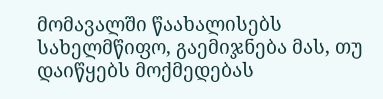მომავალში წაახალისებს სახელმწიფო, გაემიჯნება მას, თუ დაიწყებს მოქმედებას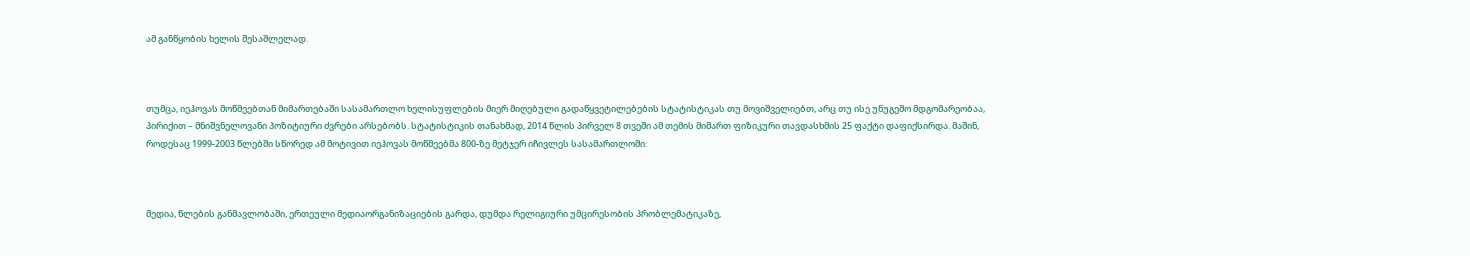ამ განწყობის ხელის შესაშლელად.



თუმცა, იეჰოვას მოწმეებთან მიმართებაში სასამართლო ხელისუფლების მიერ მიღებული გადაწყვეტილებების სტატისტიკას თუ მოვიშველიებთ, არც თუ ისე უნუგეშო მდგომარეობაა, პირიქით – მნიშვნელოვანი პოზიტიური ძვრები არსებობს. სტატისტიკის თანახმად, 2014 წლის პირველ 8 თვეში ამ თემის მიმართ ფიზიკური თავდასხმის 25 ფაქტი დაფიქსირდა. მაშინ, როდესაც 1999-2003 წლებში სწორედ ამ მოტივით იეჰოვას მოწმეებმა 800-ზე მეტჯერ იჩივლეს სასამართლოში.



მედია, წლების განმავლობაში, ერთეული მედიაორგანიზაციების გარდა, დუმდა რელიგიური უმცირესობის პრობლემატიკაზე,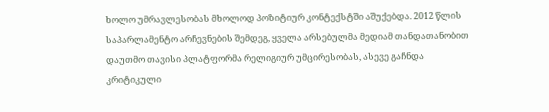ხოლო უმრავლესობას მხოლოდ პოზიტიურ კონტექსტში აშუქებდა. 2012 წლის საპარლამენტო არჩევნების შემდეგ, ყველა არსებულმა მედიამ თანდათანობით დაუთმო თავისი პლატფორმა რელიგიურ უმცირესობას, ასევე გაჩნდა კრიტიკული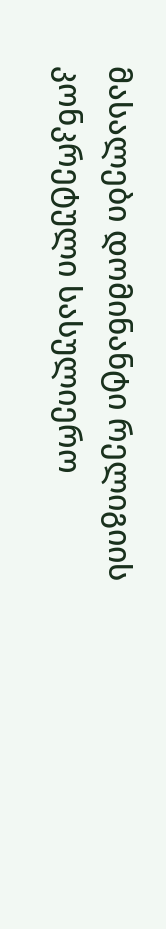მასალები დომინანტი რელიგიის კონკრეტული სასულიერო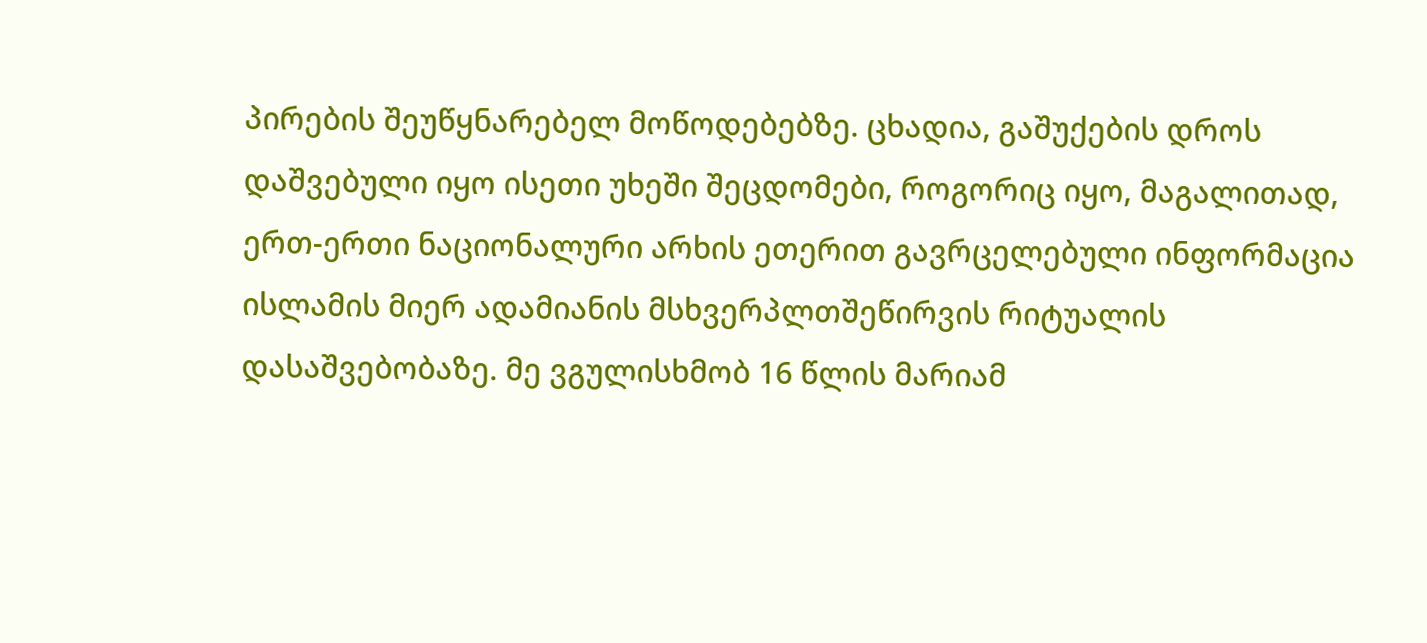პირების შეუწყნარებელ მოწოდებებზე. ცხადია, გაშუქების დროს დაშვებული იყო ისეთი უხეში შეცდომები, როგორიც იყო, მაგალითად, ერთ-ერთი ნაციონალური არხის ეთერით გავრცელებული ინფორმაცია ისლამის მიერ ადამიანის მსხვერპლთშეწირვის რიტუალის დასაშვებობაზე. მე ვგულისხმობ 16 წლის მარიამ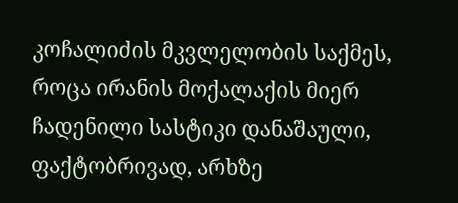კოჩალიძის მკვლელობის საქმეს, როცა ირანის მოქალაქის მიერ ჩადენილი სასტიკი დანაშაული, ფაქტობრივად, არხზე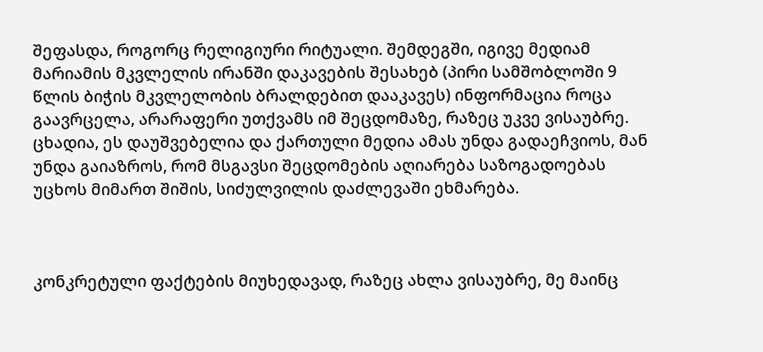შეფასდა, როგორც რელიგიური რიტუალი. შემდეგში, იგივე მედიამ მარიამის მკვლელის ირანში დაკავების შესახებ (პირი სამშობლოში 9 წლის ბიჭის მკვლელობის ბრალდებით დააკავეს) ინფორმაცია როცა გაავრცელა, არარაფერი უთქვამს იმ შეცდომაზე, რაზეც უკვე ვისაუბრე. ცხადია, ეს დაუშვებელია და ქართული მედია ამას უნდა გადაეჩვიოს, მან უნდა გაიაზროს, რომ მსგავსი შეცდომების აღიარება საზოგადოებას უცხოს მიმართ შიშის, სიძულვილის დაძლევაში ეხმარება.



კონკრეტული ფაქტების მიუხედავად, რაზეც ახლა ვისაუბრე, მე მაინც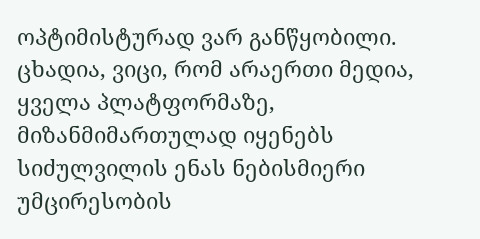ოპტიმისტურად ვარ განწყობილი. ცხადია, ვიცი, რომ არაერთი მედია, ყველა პლატფორმაზე, მიზანმიმართულად იყენებს სიძულვილის ენას ნებისმიერი უმცირესობის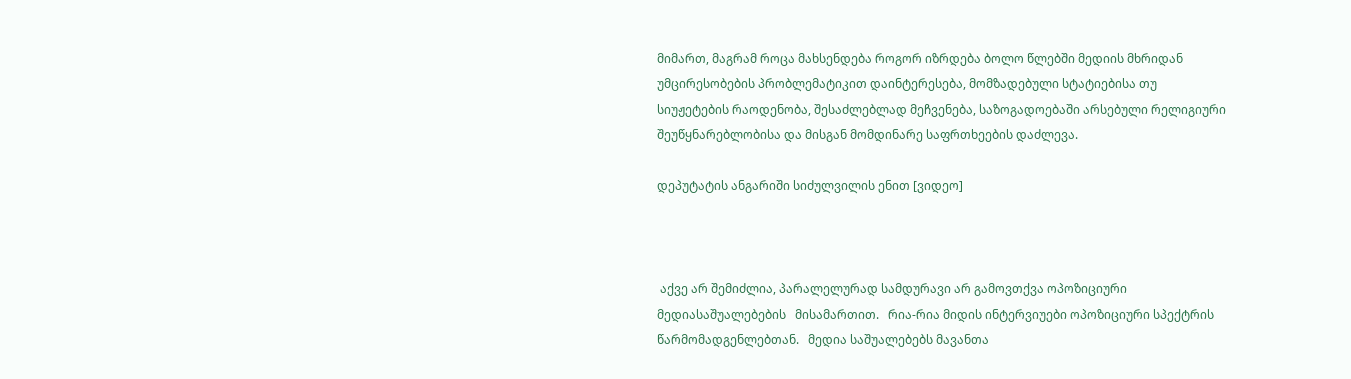მიმართ, მაგრამ როცა მახსენდება როგორ იზრდება ბოლო წლებში მედიის მხრიდან უმცირესობების პრობლემატიკით დაინტერესება, მომზადებული სტატიებისა თუ სიუჟეტების რაოდენობა, შესაძლებლად მეჩვენება, საზოგადოებაში არსებული რელიგიური შეუწყნარებლობისა და მისგან მომდინარე საფრთხეების დაძლევა.

დეპუტატის ანგარიში სიძულვილის ენით [ვიდეო]



 აქვე არ შემიძლია, პარალელურად სამდურავი არ გამოვთქვა ოპოზიციური მედიასაშუალებების   მისამართით.   რია-რია მიდის ინტერვიუები ოპოზიციური სპექტრის წარმომადგენლებთან.   მედია საშუალებებს მავანთა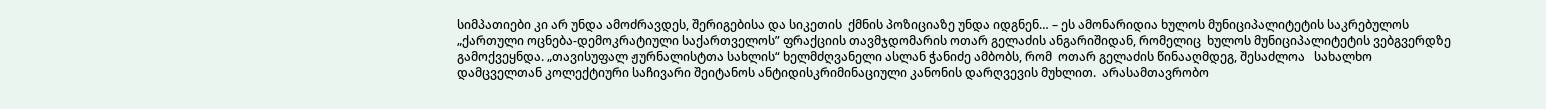სიმპათიები კი არ უნდა ამოძრავდეს, შერიგებისა და სიკეთის  ქმნის პოზიციაზე უნდა იდგნენ… – ეს ამონარიდია ხულოს მუნიციპალიტეტის საკრებულოს „ქართული ოცნება-დემოკრატიული საქართველოს” ფრაქციის თავმჯდომარის ოთარ გელაძის ანგარიშიდან, რომელიც  ხულოს მუნიციპალიტეტის ვებგვერდზე გამოქვეყნდა. „თავისუფალ ჟურნალისტთა სახლის“ ხელმძღვანელი ასლან ჭანიძე ამბობს, რომ  ოთარ გელაძის წინააღმდეგ, შესაძლოა   სახალხო დამცველთან კოლექტიური საჩივარი შეიტანოს ანტიდისკრიმინაციული კანონის დარღვევის მუხლით.  არასამთავრობო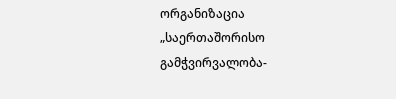ორგანიზაცია „საერთაშორისო გამჭვირვალობა-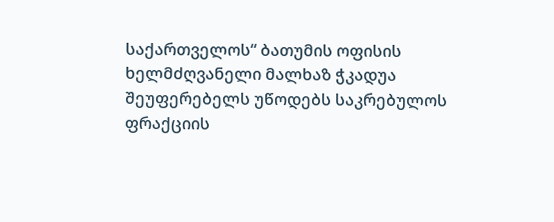საქართველოს“ ბათუმის ოფისის ხელმძღვანელი მალხაზ ჭკადუა შეუფერებელს უწოდებს საკრებულოს ფრაქციის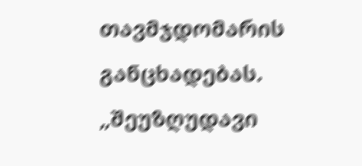თავმჯდომარის განცხადებას. „შეუზღუდავი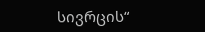სივრცის“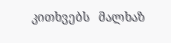კითხვებს   მალხაზ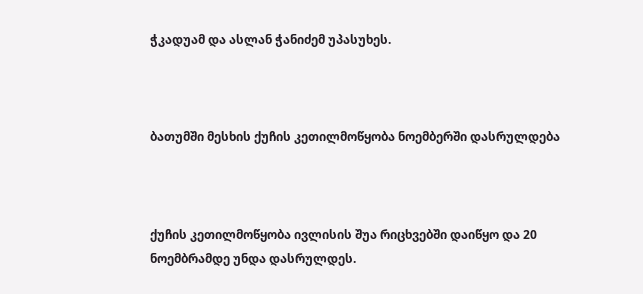ჭკადუამ და ასლან ჭანიძემ უპასუხეს.



ბათუმში მესხის ქუჩის კეთილმოწყობა ნოემბერში დასრულდება



ქუჩის კეთილმოწყობა ივლისის შუა რიცხვებში დაიწყო და 20 ნოემბრამდე უნდა დასრულდეს.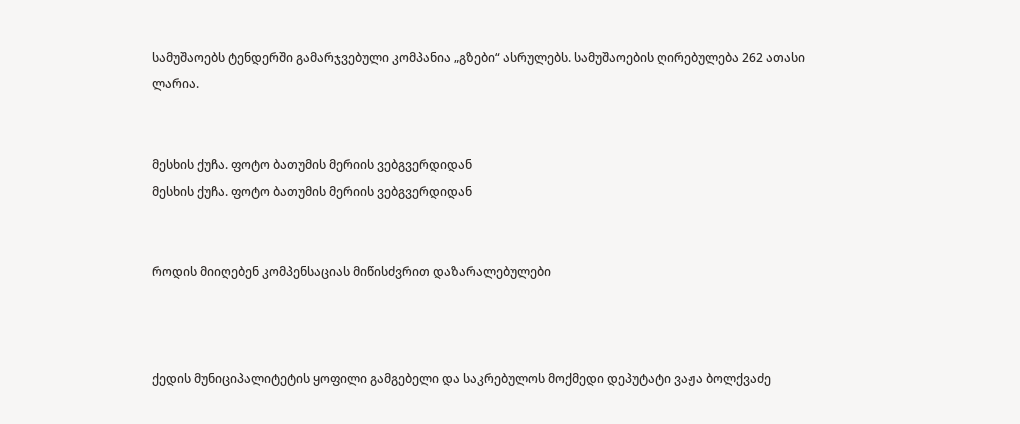სამუშაოებს ტენდერში გამარჯვებული კომპანია „გზები“ ასრულებს. სამუშაოების ღირებულება 262 ათასი ლარია.


მესხის ქუჩა. ფოტო ბათუმის მერიის ვებგვერდიდან
მესხის ქუჩა. ფოტო ბათუმის მერიის ვებგვერდიდან


როდის მიიღებენ კომპენსაციას მიწისძვრით დაზარალებულები



ქედის მუნიციპალიტეტის ყოფილი გამგებელი და საკრებულოს მოქმედი დეპუტატი ვაჟა ბოლქვაძე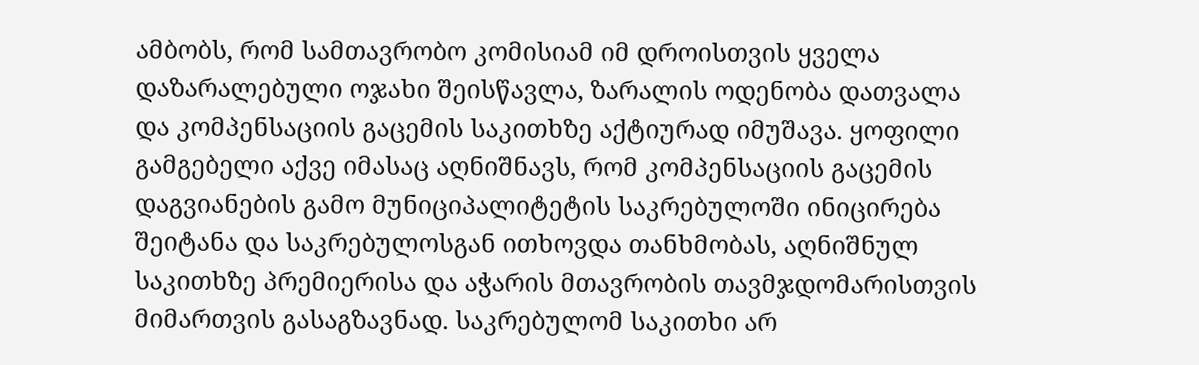ამბობს, რომ სამთავრობო კომისიამ იმ დროისთვის ყველა დაზარალებული ოჯახი შეისწავლა, ზარალის ოდენობა დათვალა და კომპენსაციის გაცემის საკითხზე აქტიურად იმუშავა. ყოფილი გამგებელი აქვე იმასაც აღნიშნავს, რომ კომპენსაციის გაცემის დაგვიანების გამო მუნიციპალიტეტის საკრებულოში ინიცირება შეიტანა და საკრებულოსგან ითხოვდა თანხმობას, აღნიშნულ საკითხზე პრემიერისა და აჭარის მთავრობის თავმჯდომარისთვის მიმართვის გასაგზავნად. საკრებულომ საკითხი არ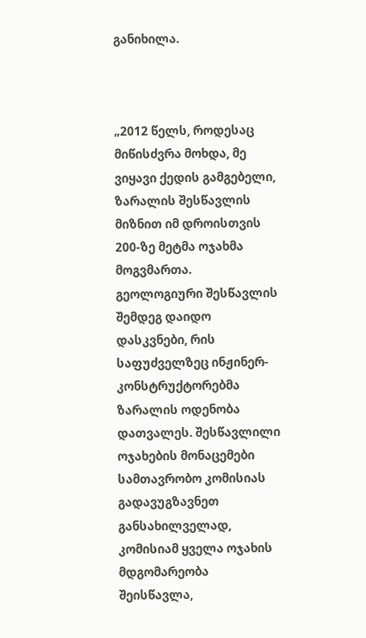განიხილა.



„2012 წელს, როდესაც მიწისძვრა მოხდა, მე ვიყავი ქედის გამგებელი, ზარალის შესწავლის მიზნით იმ დროისთვის 200-ზე მეტმა ოჯახმა მოგვმართა. გეოლოგიური შესწავლის შემდეგ დაიდო დასკვნები, რის საფუძველზეც ინჟინერ-კონსტრუქტორებმა ზარალის ოდენობა დათვალეს. შესწავლილი ოჯახების მონაცემები სამთავრობო კომისიას გადავუგზავნეთ განსახილველად, კომისიამ ყველა ოჯახის მდგომარეობა შეისწავლა,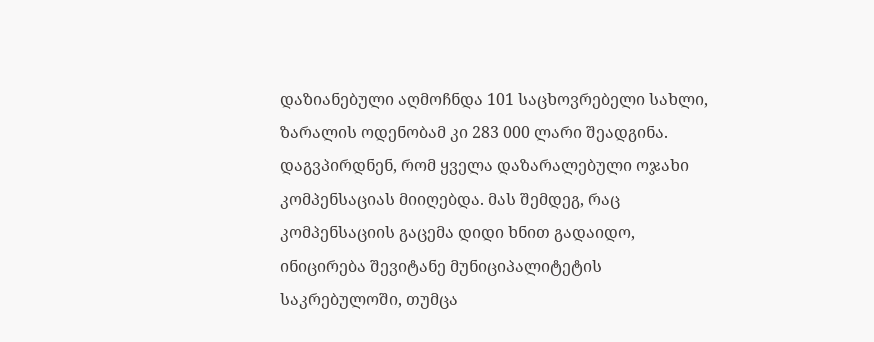დაზიანებული აღმოჩნდა 101 საცხოვრებელი სახლი, ზარალის ოდენობამ კი 283 000 ლარი შეადგინა. დაგვპირდნენ, რომ ყველა დაზარალებული ოჯახი კომპენსაციას მიიღებდა. მას შემდეგ, რაც კომპენსაციის გაცემა დიდი ხნით გადაიდო, ინიცირება შევიტანე მუნიციპალიტეტის საკრებულოში, თუმცა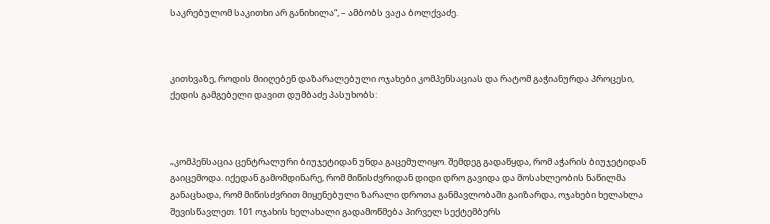საკრებულომ საკითხი არ განიხილა“, – ამბობს ვაჟა ბოლქვაძე.



კითხვაზე, როდის მიიღებენ დაზარალებული ოჯახები კომპენსაციას და რატომ გაჭიანურდა პროცესი, ქედის გამგებელი დავით დუმბაძე პასუხობს:



„კომპენსაცია ცენტრალური ბიუჯეტიდან უნდა გაცემულიყო. შემდეგ გადაწყდა, რომ აჭარის ბიუჯეტიდან გაიცემოდა. იქედან გამომდინარე, რომ მიწისძვრიდან დიდი დრო გავიდა და მოსახლეობის ნაწილმა განაცხადა, რომ მიწისძვრით მიყენებული ზარალი დროთა განმავლობაში გაიზარდა, ოჯახები ხელახლა შევისწავლეთ. 101 ოჯახის ხელახალი გადამოწმება პირველ სექტემბერს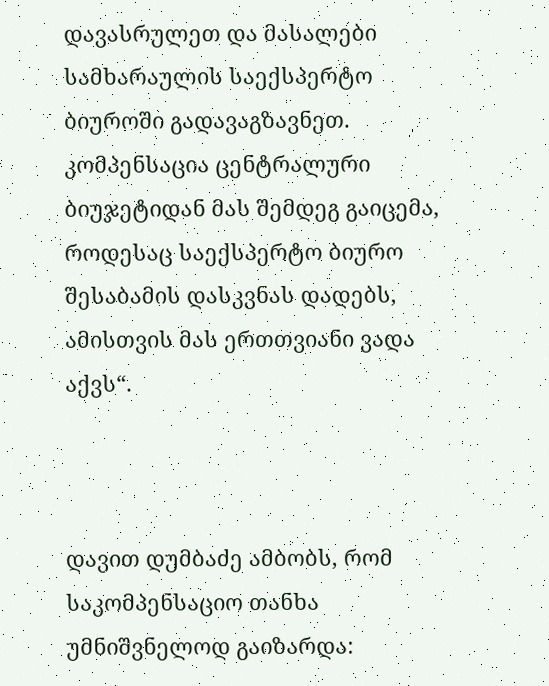დავასრულეთ და მასალები სამხარაულის საექსპერტო ბიუროში გადავაგზავნეთ. კომპენსაცია ცენტრალური ბიუჯეტიდან მას შემდეგ გაიცემა, როდესაც საექსპერტო ბიურო შესაბამის დასკვნას დადებს, ამისთვის მას ერთთვიანი ვადა აქვს“.



დავით დუმბაძე ამბობს, რომ საკომპენსაციო თანხა უმნიშვნელოდ გაიზარდა: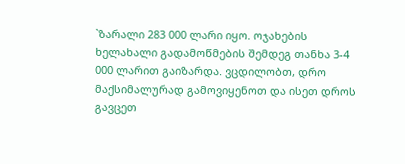`ზარალი 283 000 ლარი იყო. ოჯახების ხელახალი გადამოწმების შემდეგ თანხა 3-4 000 ლარით გაიზარდა. ვცდილობთ, დრო მაქსიმალურად გამოვიყენოთ და ისეთ დროს გავცეთ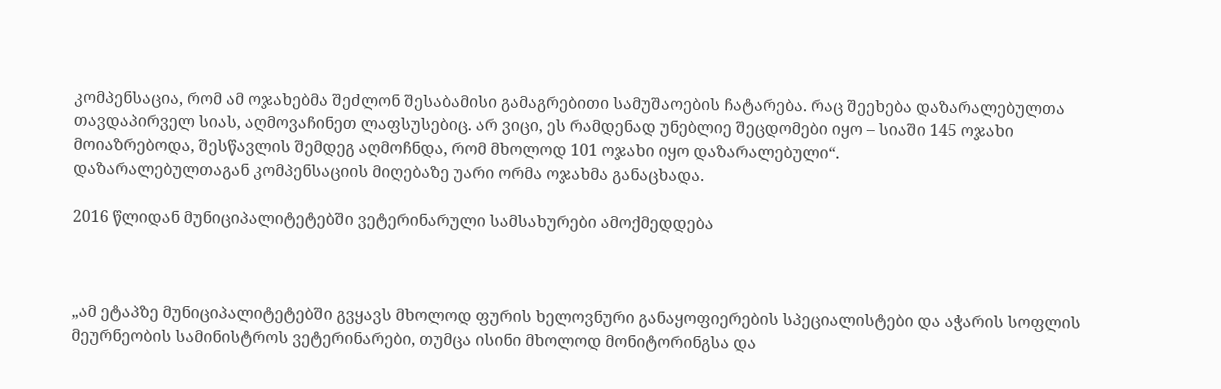კომპენსაცია, რომ ამ ოჯახებმა შეძლონ შესაბამისი გამაგრებითი სამუშაოების ჩატარება. რაც შეეხება დაზარალებულთა თავდაპირველ სიას, აღმოვაჩინეთ ლაფსუსებიც. არ ვიცი, ეს რამდენად უნებლიე შეცდომები იყო – სიაში 145 ოჯახი მოიაზრებოდა, შესწავლის შემდეგ აღმოჩნდა, რომ მხოლოდ 101 ოჯახი იყო დაზარალებული“.
დაზარალებულთაგან კომპენსაციის მიღებაზე უარი ორმა ოჯახმა განაცხადა.

2016 წლიდან მუნიციპალიტეტებში ვეტერინარული სამსახურები ამოქმედდება



„ამ ეტაპზე მუნიციპალიტეტებში გვყავს მხოლოდ ფურის ხელოვნური განაყოფიერების სპეციალისტები და აჭარის სოფლის მეურნეობის სამინისტროს ვეტერინარები, თუმცა ისინი მხოლოდ მონიტორინგსა და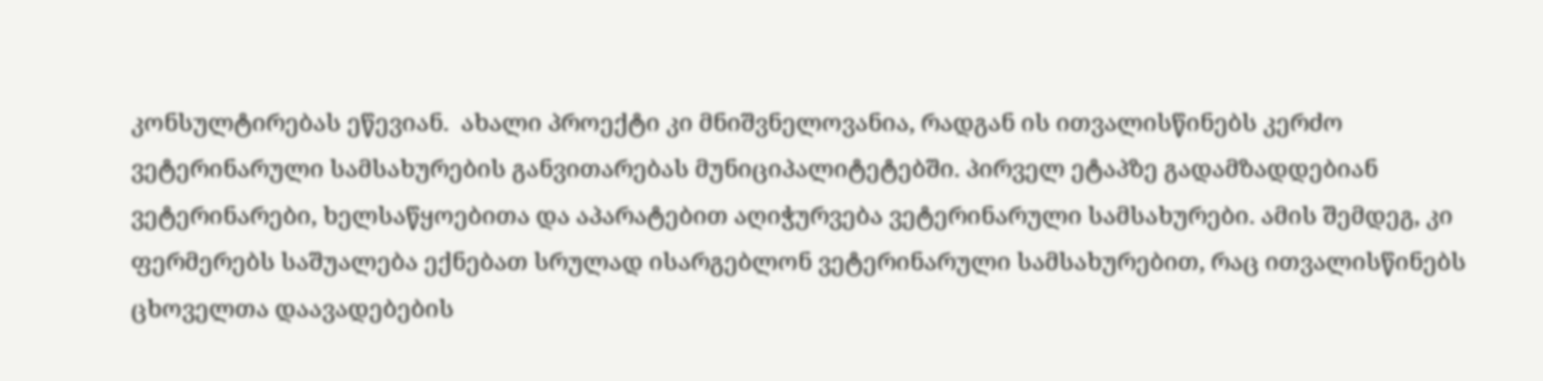კონსულტირებას ეწევიან.  ახალი პროექტი კი მნიშვნელოვანია, რადგან ის ითვალისწინებს კერძო ვეტერინარული სამსახურების განვითარებას მუნიციპალიტეტებში. პირველ ეტაპზე გადამზადდებიან ვეტერინარები, ხელსაწყოებითა და აპარატებით აღიჭურვება ვეტერინარული სამსახურები. ამის შემდეგ, კი ფერმერებს საშუალება ექნებათ სრულად ისარგებლონ ვეტერინარული სამსახურებით, რაც ითვალისწინებს ცხოველთა დაავადებების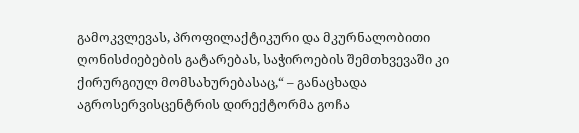გამოკვლევას, პროფილაქტიკური და მკურნალობითი ღონისძიებების გატარებას, საჭიროების შემთხვევაში კი ქირურგიულ მომსახურებასაც,“ – განაცხადა აგროსერვისცენტრის დირექტორმა გოჩა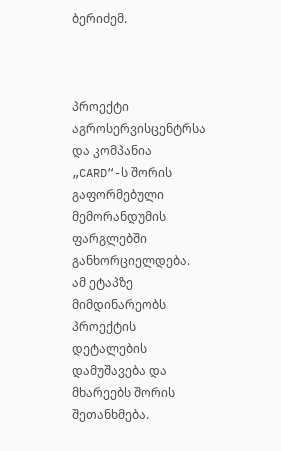ბერიძემ.



პროექტი აგროსერვისცენტრსა და კომპანია „CARD“-ს შორის გაფორმებული მემორანდუმის ფარგლებში განხორციელდება. ამ ეტაპზე მიმდინარეობს პროექტის დეტალების დამუშავება და მხარეებს შორის შეთანხმება.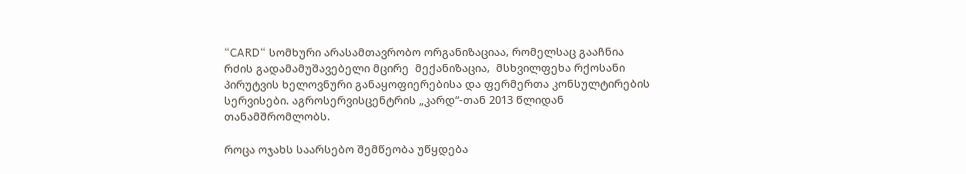“CARD“ სომხური არასამთავრობო ორგანიზაციაა, რომელსაც გააჩნია რძის გადამამუშავებელი მცირე  მექანიზაცია,  მსხვილფეხა რქოსანი პირუტვის ხელოვნური განაყოფიერებისა და ფერმერთა კონსულტირების სერვისები. აგროსერვისცენტრის „კარდ“-თან 2013 წლიდან თანამშრომლობს.

როცა ოჯახს საარსებო შემწეობა უწყდება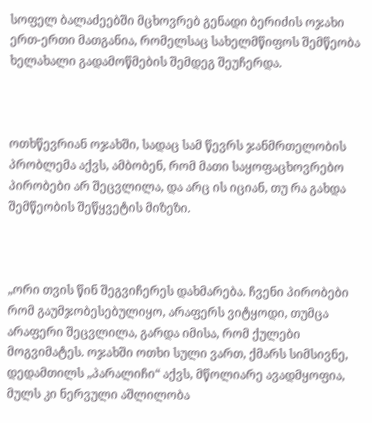სოფელ ბალაძეებში მცხოვრებ გენადი ბერიძის ოჯახი ერთ-ერთი მათგანია, რომელსაც სახელმწიფოს შემწეობა ხელახალი გადამოწმების შემდეგ შეუჩერდა.



ოთხწევრიან ოჯახში, სადაც სამ წევრს ჯანმრთელობის პრობლემა აქვს, ამბობენ, რომ მათი საყოფაცხოვრებო პირობები არ შეცვლილა, და არც ის იციან, თუ რა გახდა შემწეობის შეწყვეტის მიზეზი.



„ორი თვის წინ შეგვიჩერეს დახმარება. ჩვენი პირობები რომ გაუმჯობესებულიყო, არაფერს ვიტყოდი, თუმცა არაფერი შეცვლილა, გარდა იმისა, რომ ქულები მოგვიმატეს. ოჯახში ოთხი სული ვართ, ქმარს სიმსივნე, დედამთილს „პარალიჩი“ აქვს, მწოლიარე ავადმყოფია, მულს კი ნერვული აშლილობა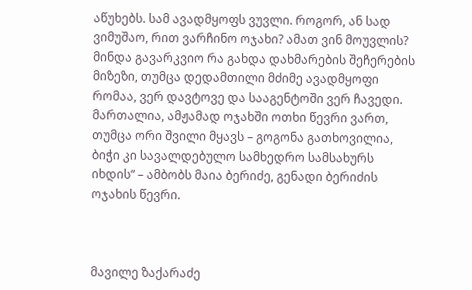აწუხებს. სამ ავადმყოფს ვუვლი. როგორ, ან სად ვიმუშაო, რით ვარჩინო ოჯახი? ამათ ვინ მოუვლის? მინდა გავარკვიო რა გახდა დახმარების შეჩერების მიზეზი, თუმცა დედამთილი მძიმე ავადმყოფი რომაა, ვერ დავტოვე და სააგენტოში ვერ ჩავედი. მართალია, ამჟამად ოჯახში ოთხი წევრი ვართ, თუმცა ორი შვილი მყავს – გოგონა გათხოვილია, ბიჭი კი სავალდებულო სამხედრო სამსახურს იხდის“ – ამბობს მაია ბერიძე, გენადი ბერიძის ოჯახის წევრი.



მავილე ზაქარაძე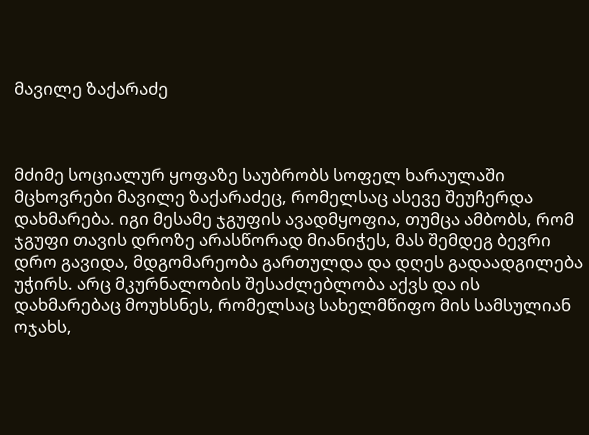მავილე ზაქარაძე



მძიმე სოციალურ ყოფაზე საუბრობს სოფელ ხარაულაში მცხოვრები მავილე ზაქარაძეც, რომელსაც ასევე შეუჩერდა დახმარება. იგი მესამე ჯგუფის ავადმყოფია, თუმცა ამბობს, რომ ჯგუფი თავის დროზე არასწორად მიანიჭეს, მას შემდეგ ბევრი დრო გავიდა, მდგომარეობა გართულდა და დღეს გადაადგილება უჭირს. არც მკურნალობის შესაძლებლობა აქვს და ის დახმარებაც მოუხსნეს, რომელსაც სახელმწიფო მის სამსულიან ოჯახს,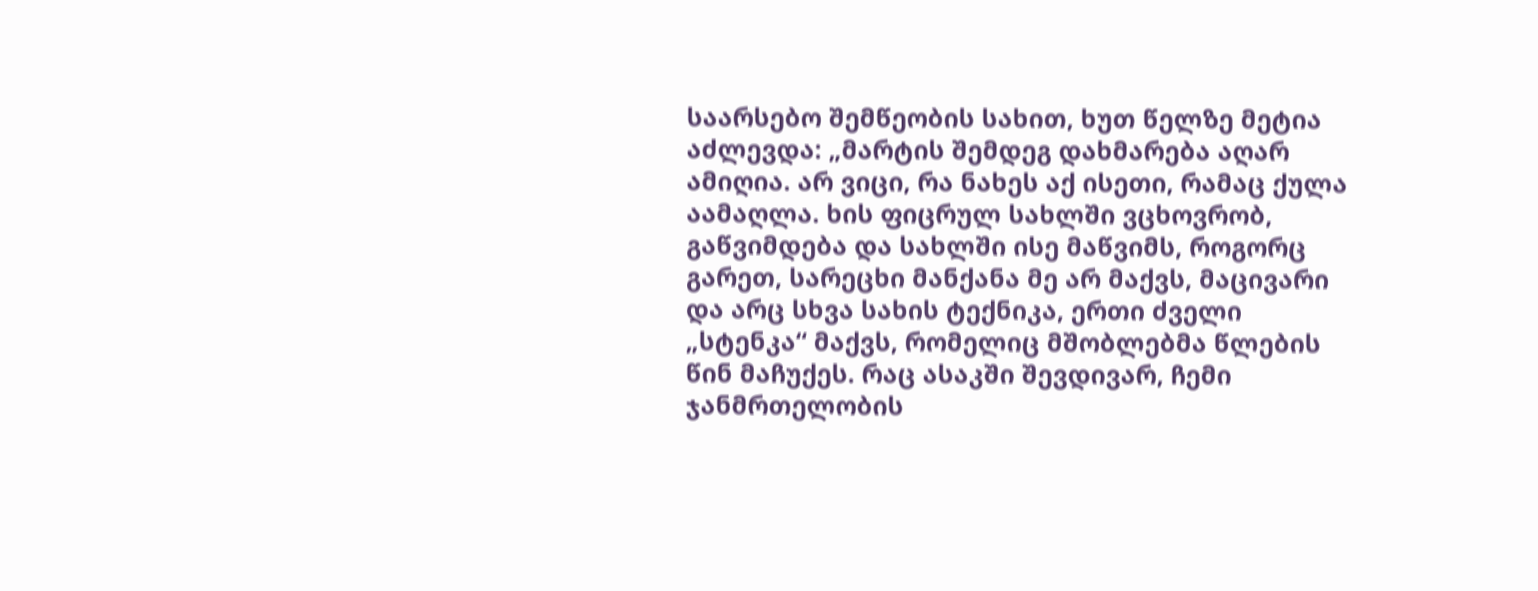საარსებო შემწეობის სახით, ხუთ წელზე მეტია აძლევდა: „მარტის შემდეგ დახმარება აღარ ამიღია. არ ვიცი, რა ნახეს აქ ისეთი, რამაც ქულა აამაღლა. ხის ფიცრულ სახლში ვცხოვრობ, გაწვიმდება და სახლში ისე მაწვიმს, როგორც გარეთ, სარეცხი მანქანა მე არ მაქვს, მაცივარი და არც სხვა სახის ტექნიკა, ერთი ძველი „სტენკა“ მაქვს, რომელიც მშობლებმა წლების წინ მაჩუქეს. რაც ასაკში შევდივარ, ჩემი ჯანმრთელობის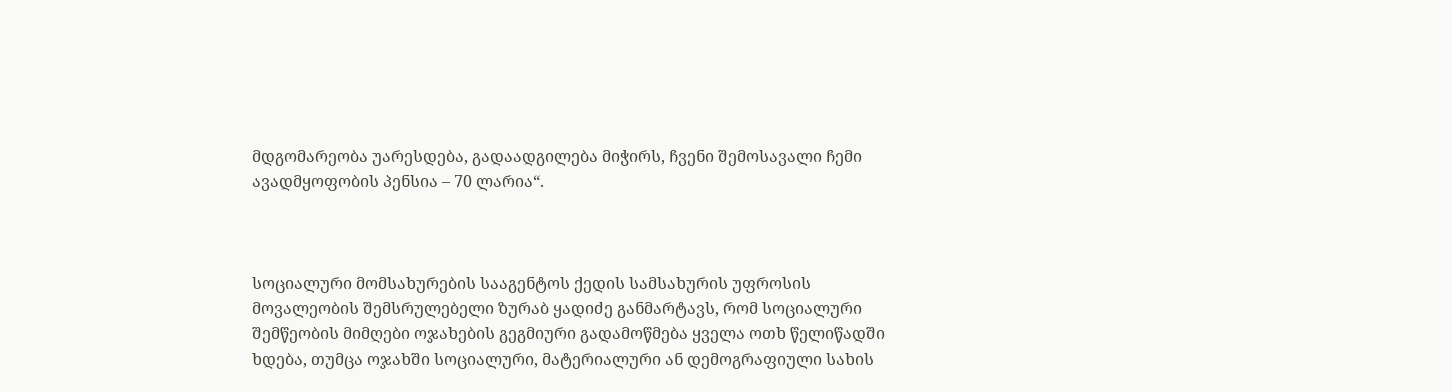მდგომარეობა უარესდება, გადაადგილება მიჭირს, ჩვენი შემოსავალი ჩემი ავადმყოფობის პენსია – 70 ლარია“.



სოციალური მომსახურების სააგენტოს ქედის სამსახურის უფროსის მოვალეობის შემსრულებელი ზურაბ ყადიძე განმარტავს, რომ სოციალური შემწეობის მიმღები ოჯახების გეგმიური გადამოწმება ყველა ოთხ წელიწადში ხდება, თუმცა ოჯახში სოციალური, მატერიალური ან დემოგრაფიული სახის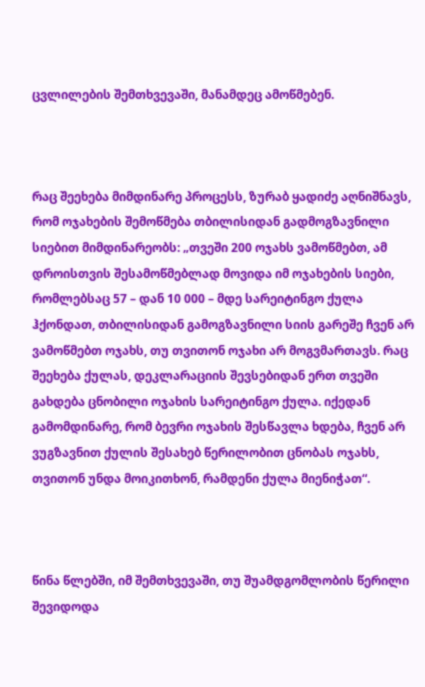ცვლილების შემთხვევაში, მანამდეც ამოწმებენ.



რაც შეეხება მიმდინარე პროცესს, ზურაბ ყადიძე აღნიშნავს, რომ ოჯახების შემოწმება თბილისიდან გადმოგზავნილი სიებით მიმდინარეობს: „თვეში 200 ოჯახს ვამოწმებთ, ამ დროისთვის შესამოწმებლად მოვიდა იმ ოჯახების სიები, რომლებსაც 57 – დან 10 000 – მდე სარეიტინგო ქულა ჰქონდათ, თბილისიდან გამოგზავნილი სიის გარეშე ჩვენ არ ვამოწმებთ ოჯახს, თუ თვითონ ოჯახი არ მოგვმართავს. რაც შეეხება ქულას, დეკლარაციის შევსებიდან ერთ თვეში გახდება ცნობილი ოჯახის სარეიტინგო ქულა. იქედან გამომდინარე, რომ ბევრი ოჯახის შესწავლა ხდება, ჩვენ არ ვუგზავნით ქულის შესახებ წერილობით ცნობას ოჯახს, თვითონ უნდა მოიკითხონ, რამდენი ქულა მიენიჭათ“.



წინა წლებში, იმ შემთხვევაში, თუ შუამდგომლობის წერილი შევიდოდა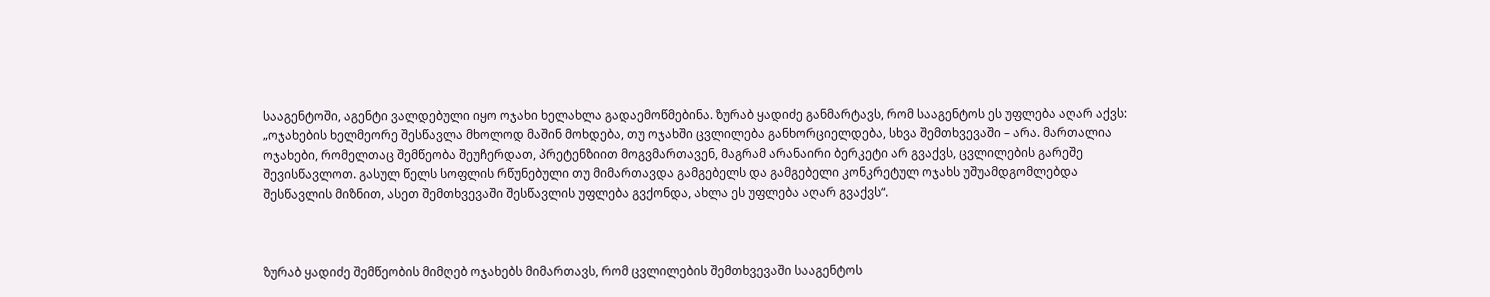სააგენტოში, აგენტი ვალდებული იყო ოჯახი ხელახლა გადაემოწმებინა. ზურაბ ყადიძე განმარტავს, რომ სააგენტოს ეს უფლება აღარ აქვს: „ოჯახების ხელმეორე შესწავლა მხოლოდ მაშინ მოხდება, თუ ოჯახში ცვლილება განხორციელდება, სხვა შემთხვევაში – არა. მართალია ოჯახები, რომელთაც შემწეობა შეუჩერდათ, პრეტენზიით მოგვმართავენ, მაგრამ არანაირი ბერკეტი არ გვაქვს, ცვლილების გარეშე შევისწავლოთ. გასულ წელს სოფლის რწუნებული თუ მიმართავდა გამგებელს და გამგებელი კონკრეტულ ოჯახს უშუამდგომლებდა შესწავლის მიზნით, ასეთ შემთხვევაში შესწავლის უფლება გვქონდა, ახლა ეს უფლება აღარ გვაქვს“.



ზურაბ ყადიძე შემწეობის მიმღებ ოჯახებს მიმართავს, რომ ცვლილების შემთხვევაში სააგენტოს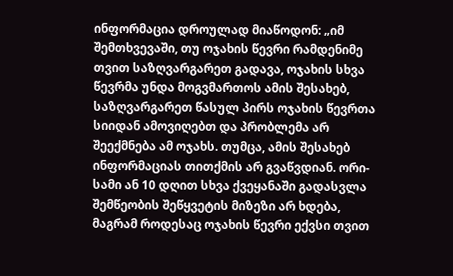ინფორმაცია დროულად მიაწოდონ: „იმ შემთხვევაში, თუ ოჯახის წევრი რამდენიმე თვით საზღვარგარეთ გადავა, ოჯახის სხვა წევრმა უნდა მოგვმართოს ამის შესახებ, საზღვარგარეთ წასულ პირს ოჯახის წევრთა სიიდან ამოვიღებთ და პრობლემა არ შეექმნება ამ ოჯახს. თუმცა, ამის შესახებ ინფორმაციას თითქმის არ გვაწვდიან. ორი-სამი ან 10 დღით სხვა ქვეყანაში გადასვლა შემწეობის შეწყვეტის მიზეზი არ ხდება, მაგრამ როდესაც ოჯახის წევრი ექვსი თვით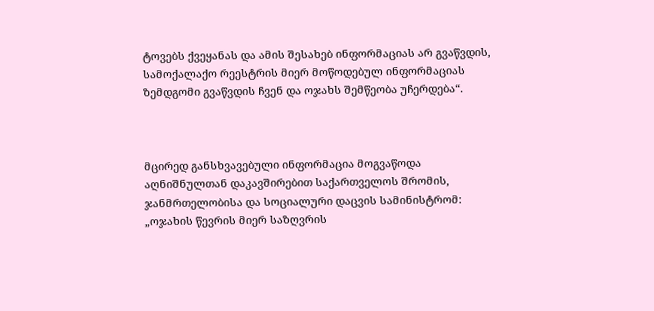ტოვებს ქვეყანას და ამის შესახებ ინფორმაციას არ გვაწვდის, სამოქალაქო რეესტრის მიერ მოწოდებულ ინფორმაციას ზემდგომი გვაწვდის ჩვენ და ოჯახს შემწეობა უჩერდება“.



მცირედ განსხვავებული ინფორმაცია მოგვაწოდა აღნიშნულთან დაკავშირებით საქართველოს შრომის, ჯანმრთელობისა და სოციალური დაცვის სამინისტრომ: „ოჯახის წევრის მიერ საზღვრის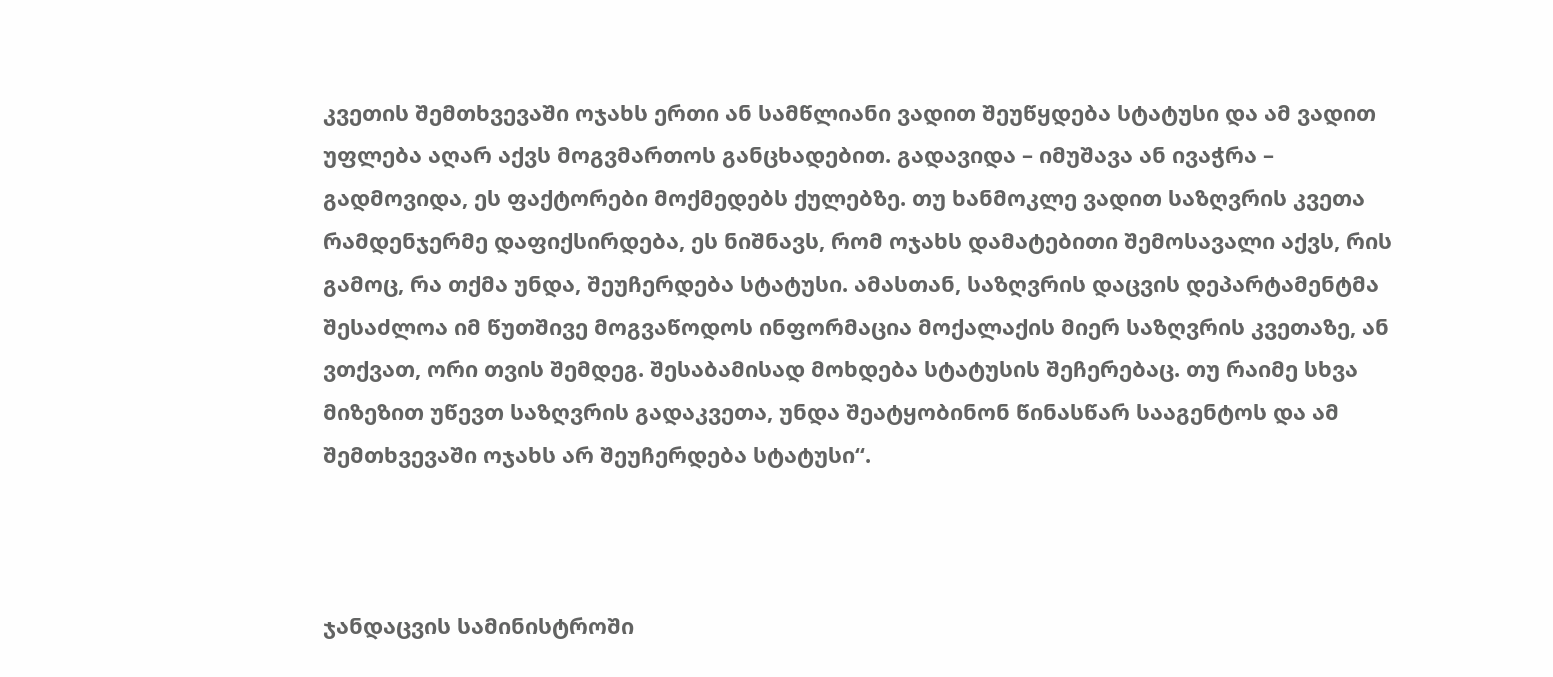კვეთის შემთხვევაში ოჯახს ერთი ან სამწლიანი ვადით შეუწყდება სტატუსი და ამ ვადით უფლება აღარ აქვს მოგვმართოს განცხადებით. გადავიდა – იმუშავა ან ივაჭრა – გადმოვიდა, ეს ფაქტორები მოქმედებს ქულებზე. თუ ხანმოკლე ვადით საზღვრის კვეთა რამდენჯერმე დაფიქსირდება, ეს ნიშნავს, რომ ოჯახს დამატებითი შემოსავალი აქვს, რის გამოც, რა თქმა უნდა, შეუჩერდება სტატუსი. ამასთან, საზღვრის დაცვის დეპარტამენტმა შესაძლოა იმ წუთშივე მოგვაწოდოს ინფორმაცია მოქალაქის მიერ საზღვრის კვეთაზე, ან ვთქვათ, ორი თვის შემდეგ. შესაბამისად მოხდება სტატუსის შეჩერებაც. თუ რაიმე სხვა მიზეზით უწევთ საზღვრის გადაკვეთა, უნდა შეატყობინონ წინასწარ სააგენტოს და ამ შემთხვევაში ოჯახს არ შეუჩერდება სტატუსი“.



ჯანდაცვის სამინისტროში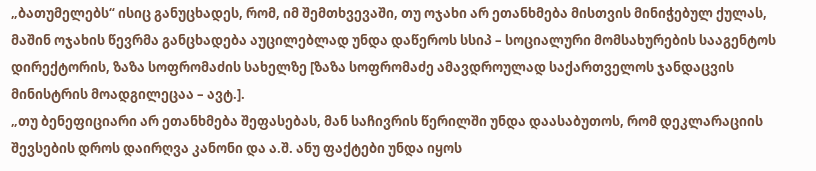„ბათუმელებს“ ისიც განუცხადეს, რომ, იმ შემთხვევაში, თუ ოჯახი არ ეთანხმება მისთვის მინიჭებულ ქულას, მაშინ ოჯახის წევრმა განცხადება აუცილებლად უნდა დაწეროს სსიპ – სოციალური მომსახურების სააგენტოს დირექტორის, ზაზა სოფრომაძის სახელზე [ზაზა სოფრომაძე ამავდროულად საქართველოს ჯანდაცვის მინისტრის მოადგილეცაა – ავტ.].
„თუ ბენეფიციარი არ ეთანხმება შეფასებას, მან საჩივრის წერილში უნდა დაასაბუთოს, რომ დეკლარაციის შევსების დროს დაირღვა კანონი და ა.შ. ანუ ფაქტები უნდა იყოს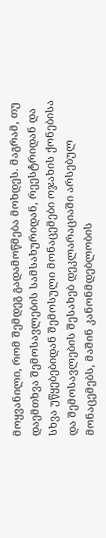მოყვანილი, რომ შემდეგ გადამოწმება მოხდეს. მაგრამ, თუ დაემთხვა შემოსავლების სამსახურიდან, რეესტრიდან და სხვა უწყებებიდან შემოსული მონაცემები ოჯახის ქონებისა და შემოსავლების შესახებ დეკლარაციაში არსებულ მონაცემებს, მაშინ კანონმდებლობის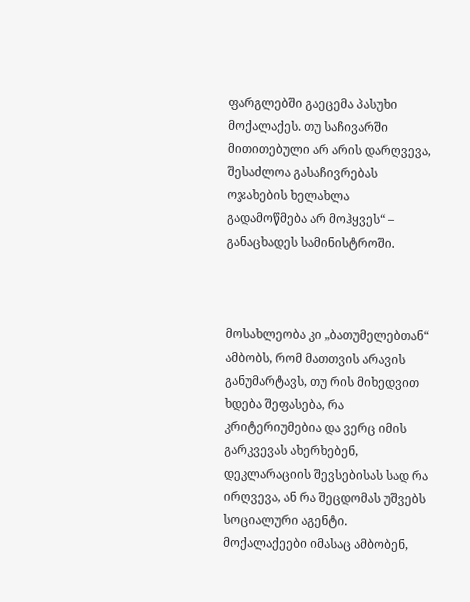ფარგლებში გაეცემა პასუხი მოქალაქეს. თუ საჩივარში მითითებული არ არის დარღვევა, შესაძლოა გასაჩივრებას ოჯახების ხელახლა გადამოწმება არ მოჰყვეს“ – განაცხადეს სამინისტროში.



მოსახლეობა კი „ბათუმელებთან“ ამბობს, რომ მათთვის არავის განუმარტავს, თუ რის მიხედვით ხდება შეფასება, რა კრიტერიუმებია და ვერც იმის გარკვევას ახერხებენ, დეკლარაციის შევსებისას სად რა ირღვევა, ან რა შეცდომას უშვებს სოციალური აგენტი. მოქალაქეები იმასაც ამბობენ,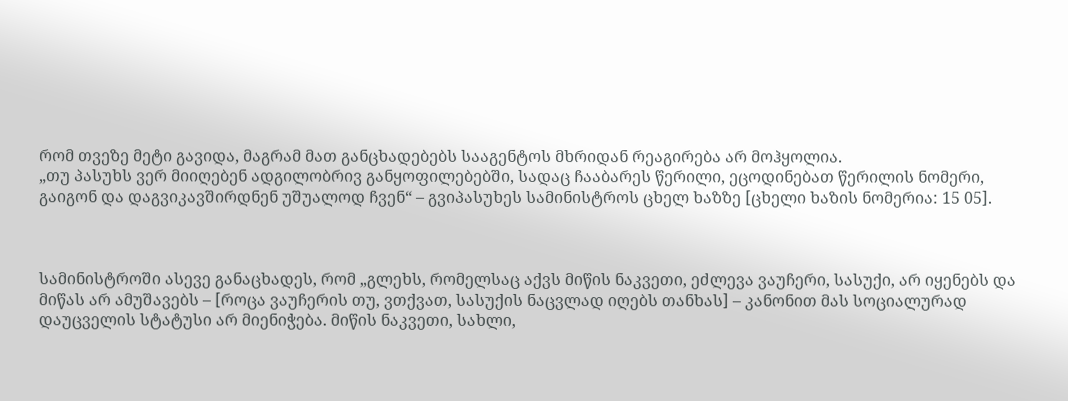რომ თვეზე მეტი გავიდა, მაგრამ მათ განცხადებებს სააგენტოს მხრიდან რეაგირება არ მოჰყოლია.
„თუ პასუხს ვერ მიიღებენ ადგილობრივ განყოფილებებში, სადაც ჩააბარეს წერილი, ეცოდინებათ წერილის ნომერი, გაიგონ და დაგვიკავშირდნენ უშუალოდ ჩვენ“ – გვიპასუხეს სამინისტროს ცხელ ხაზზე [ცხელი ხაზის ნომერია: 15 05].



სამინისტროში ასევე განაცხადეს, რომ „გლეხს, რომელსაც აქვს მიწის ნაკვეთი, ეძლევა ვაუჩერი, სასუქი, არ იყენებს და მიწას არ ამუშავებს – [როცა ვაუჩერის თუ, ვთქვათ, სასუქის ნაცვლად იღებს თანხას] – კანონით მას სოციალურად დაუცველის სტატუსი არ მიენიჭება. მიწის ნაკვეთი, სახლი,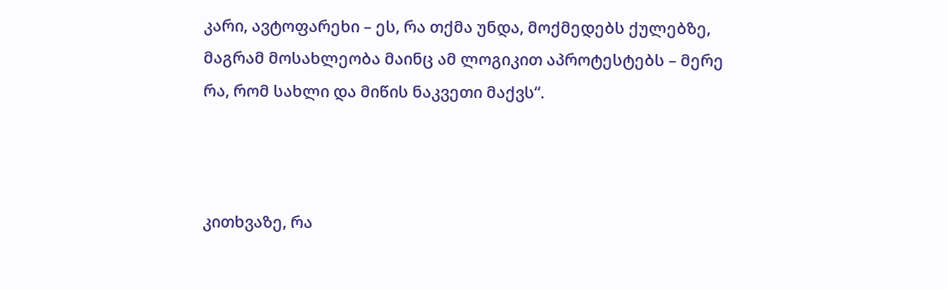კარი, ავტოფარეხი – ეს, რა თქმა უნდა, მოქმედებს ქულებზე, მაგრამ მოსახლეობა მაინც ამ ლოგიკით აპროტესტებს – მერე რა, რომ სახლი და მიწის ნაკვეთი მაქვს“.



კითხვაზე, რა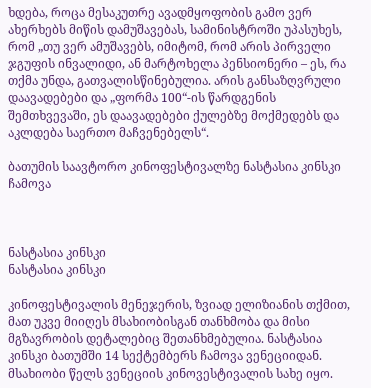ხდება, როცა მესაკუთრე ავადმყოფობის გამო ვერ ახერხებს მიწის დამუშავებას, სამინისტროში უპასუხეს, რომ „თუ ვერ ამუშავებს, იმიტომ, რომ არის პირველი ჯგუფის ინვალიდი, ან მარტოხელა პენსიონერი – ეს, რა თქმა უნდა, გათვალისწინებულია. არის განსაზღვრული დაავადებები და „ფორმა 100“-ის წარდგენის შემთხვევაში, ეს დაავადებები ქულებზე მოქმედებს და აკლდება საერთო მაჩვენებელს“.

ბათუმის საავტორო კინოფესტივალზე ნასტასია კინსკი ჩამოვა



ნასტასია კინსკი
ნასტასია კინსკი

კინოფესტივალის მენეჯერის, ზვიად ელიზიანის თქმით, მათ უკვე მიიღეს მსახიობისგან თანხმობა და მისი მგზავრობის დეტალებიც შეთანხმებულია. ნასტასია კინსკი ბათუმში 14 სექტემბერს ჩამოვა ვენეციიდან. მსახიობი წელს ვენეციის კინოვესტივალის სახე იყო.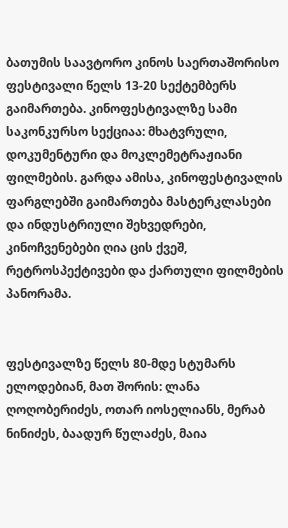ბათუმის საავტორო კინოს საერთაშორისო ფესტივალი წელს 13-20 სექტემბერს გაიმართება. კინოფესტივალზე სამი საკონკურსო სექციაა: მხატვრული, დოკუმენტური და მოკლემეტრაჟიანი ფილმების. გარდა ამისა, კინოფესტივალის ფარგლებში გაიმართება მასტერკლასები და ინდუსტრიული შეხვედრები, კინოჩვენებები ღია ცის ქვეშ, რეტროსპექტივები და ქართული ფილმების პანორამა.


ფესტივალზე წელს 80-მდე სტუმარს ელოდებიან, მათ შორის: ლანა ღოღობერიძეს, ოთარ იოსელიანს, მერაბ ნინიძეს, ბაადურ წულაძეს, მაია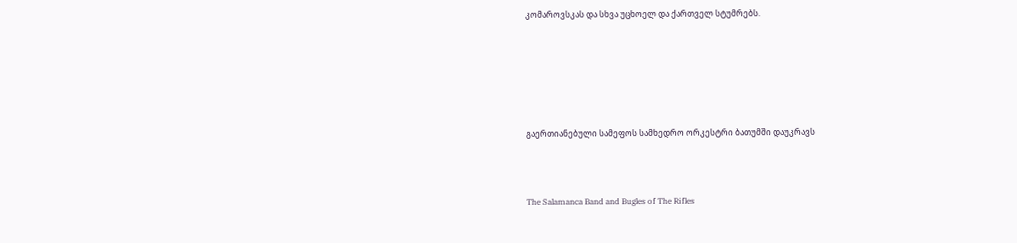კომაროვსკას და სხვა უცხოელ და ქართველ სტუმრებს.






გაერთიანებული სამეფოს სამხედრო ორკესტრი ბათუმში დაუკრავს



The Salamanca Band and Bugles of The Rifles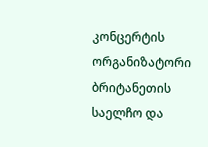კონცერტის ორგანიზატორი ბრიტანეთის საელჩო და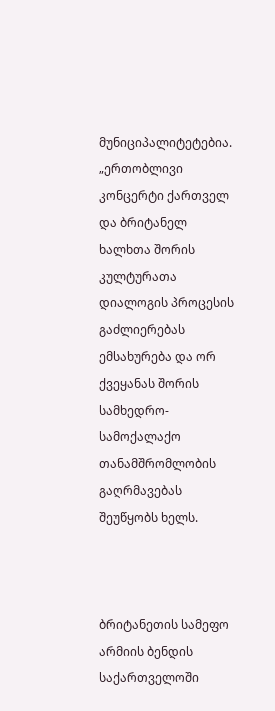მუნიციპალიტეტებია. „ერთობლივი კონცერტი ქართველ და ბრიტანელ ხალხთა შორის კულტურათა დიალოგის პროცესის გაძლიერებას ემსახურება და ორ ქვეყანას შორის სამხედრო-სამოქალაქო თანამშრომლობის გაღრმავებას შეუწყობს ხელს.



ბრიტანეთის სამეფო არმიის ბენდის საქართველოში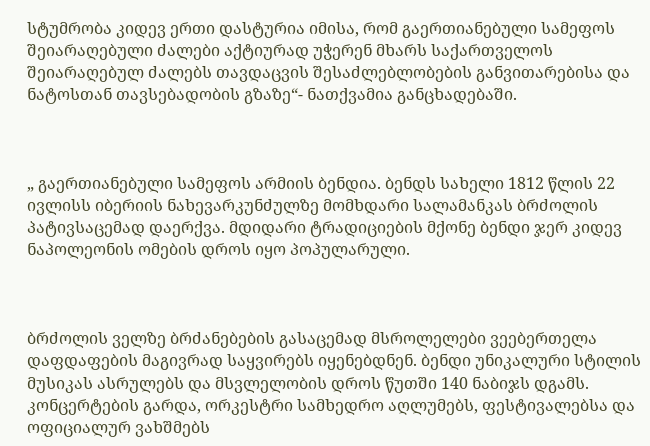სტუმრობა კიდევ ერთი დასტურია იმისა, რომ გაერთიანებული სამეფოს შეიარაღებული ძალები აქტიურად უჭერენ მხარს საქართველოს შეიარაღებულ ძალებს თავდაცვის შესაძლებლობების განვითარებისა და ნატოსთან თავსებადობის გზაზე“- ნათქვამია განცხადებაში.



„ გაერთიანებული სამეფოს არმიის ბენდია. ბენდს სახელი 1812 წლის 22 ივლისს იბერიის ნახევარკუნძულზე მომხდარი სალამანკას ბრძოლის პატივსაცემად დაერქვა. მდიდარი ტრადიციების მქონე ბენდი ჯერ კიდევ ნაპოლეონის ომების დროს იყო პოპულარული.



ბრძოლის ველზე ბრძანებების გასაცემად მსროლელები ვეებერთელა დაფდაფების მაგივრად საყვირებს იყენებდნენ. ბენდი უნიკალური სტილის მუსიკას ასრულებს და მსვლელობის დროს წუთში 140 ნაბიჯს დგამს. კონცერტების გარდა, ორკესტრი სამხედრო აღლუმებს, ფესტივალებსა და ოფიციალურ ვახშმებს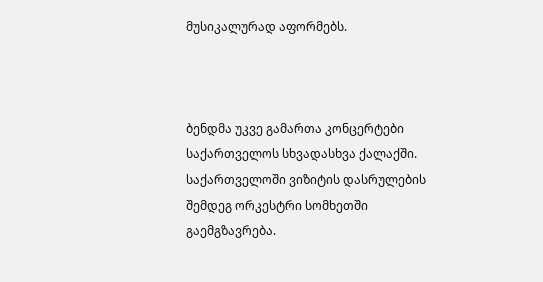მუსიკალურად აფორმებს.



ბენდმა უკვე გამართა კონცერტები საქართველოს სხვადასხვა ქალაქში. საქართველოში ვიზიტის დასრულების შემდეგ ორკესტრი სომხეთში გაემგზავრება.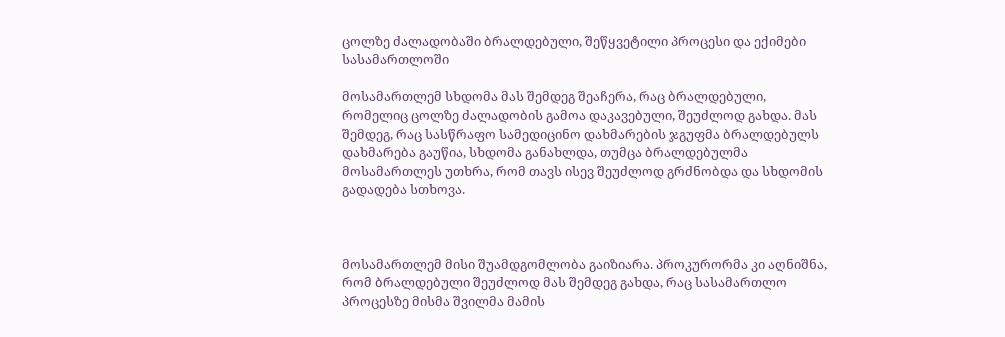ცოლზე ძალადობაში ბრალდებული, შეწყვეტილი პროცესი და ექიმები სასამართლოში

მოსამართლემ სხდომა მას შემდეგ შეაჩერა, რაც ბრალდებული, რომელიც ცოლზე ძალადობის გამოა დაკავებული, შეუძლოდ გახდა. მას შემდეგ, რაც სასწრაფო სამედიცინო დახმარების ჯგუფმა ბრალდებულს დახმარება გაუწია, სხდომა განახლდა, თუმცა ბრალდებულმა მოსამართლეს უთხრა, რომ თავს ისევ შეუძლოდ გრძნობდა და სხდომის გადადება სთხოვა.



მოსამართლემ მისი შუამდგომლობა გაიზიარა. პროკურორმა კი აღნიშნა, რომ ბრალდებული შეუძლოდ მას შემდეგ გახდა, რაც სასამართლო პროცესზე მისმა შვილმა მამის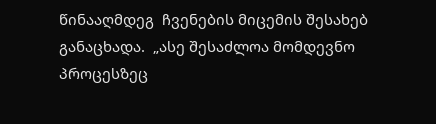წინააღმდეგ  ჩვენების მიცემის შესახებ განაცხადა.  „ასე შესაძლოა მომდევნო პროცესზეც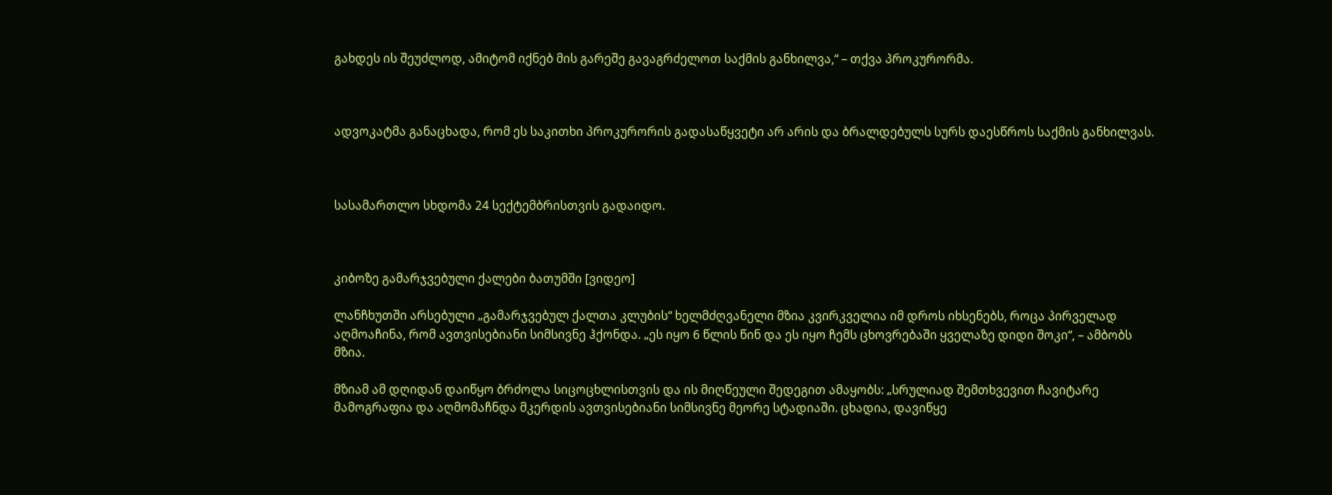გახდეს ის შეუძლოდ, ამიტომ იქნებ მის გარეშე გავაგრძელოთ საქმის განხილვა,“ – თქვა პროკურორმა.



ადვოკატმა განაცხადა, რომ ეს საკითხი პროკურორის გადასაწყვეტი არ არის და ბრალდებულს სურს დაესწროს საქმის განხილვას.



სასამართლო სხდომა 24 სექტემბრისთვის გადაიდო.



კიბოზე გამარჯვებული ქალები ბათუმში [ვიდეო]

ლანჩხუთში არსებული „გამარჯვებულ ქალთა კლუბის“ ხელმძღვანელი მზია კვირკველია იმ დროს იხსენებს, როცა პირველად აღმოაჩინა, რომ ავთვისებიანი სიმსივნე ჰქონდა. „ეს იყო 6 წლის წინ და ეს იყო ჩემს ცხოვრებაში ყველაზე დიდი შოკი“, – ამბობს მზია.

მზიამ ამ დღიდან დაიწყო ბრძოლა სიცოცხლისთვის და ის მიღწეული შედეგით ამაყობს: „სრულიად შემთხვევით ჩავიტარე მამოგრაფია და აღმომაჩნდა მკერდის ავთვისებიანი სიმსივნე მეორე სტადიაში. ცხადია, დავიწყე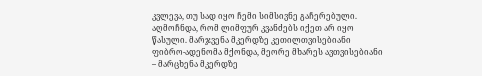კვლევა, თუ სად იყო ჩემი სიმსივნე გაჩერებული. აღმოჩნდა, რომ ლიმფურ კვანძებს იქეთ არ იყო წასული. მარჯვენა მკერდზე კეთილთვისებიანი ფიბრო-ადენომა მქონდა, მეორე მხარეს ავთვისებიანი – მარცხენა მკერდზე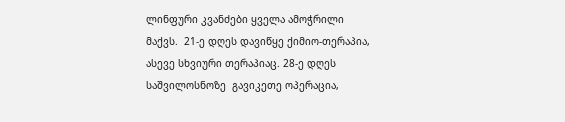ლინფური კვანძები ყველა ამოჭრილი მაქვს.  21-ე დღეს დავიწყე ქიმიო-თერაპია, ასევე სხვიური თერაპიაც. 28-ე დღეს საშვილოსნოზე  გავიკეთე ოპერაცია,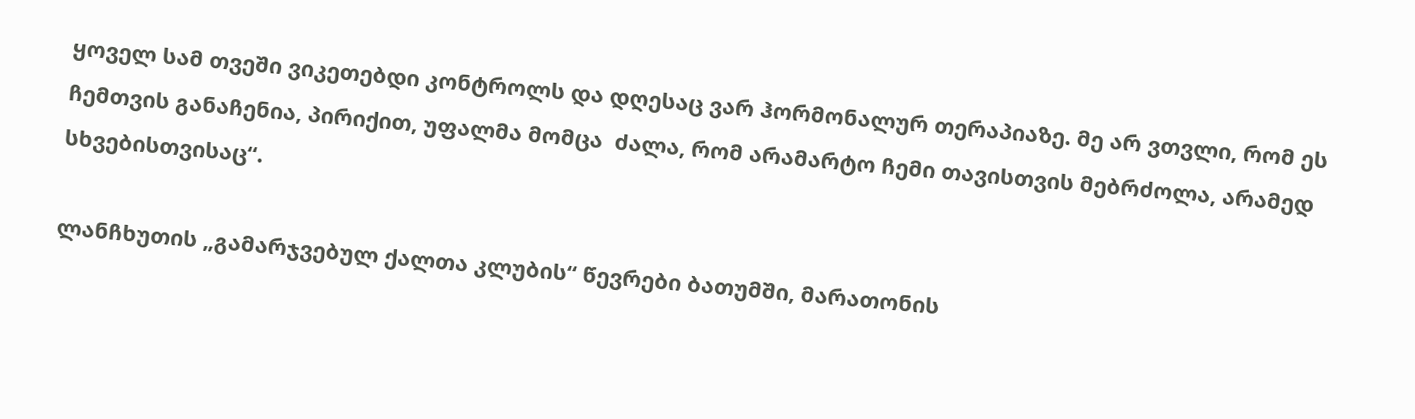ყოველ სამ თვეში ვიკეთებდი კონტროლს და დღესაც ვარ ჰორმონალურ თერაპიაზე. მე არ ვთვლი, რომ ეს ჩემთვის განაჩენია, პირიქით, უფალმა მომცა  ძალა, რომ არამარტო ჩემი თავისთვის მებრძოლა, არამედ სხვებისთვისაც“.

ლანჩხუთის „გამარჯვებულ ქალთა კლუბის“ წევრები ბათუმში, მარათონის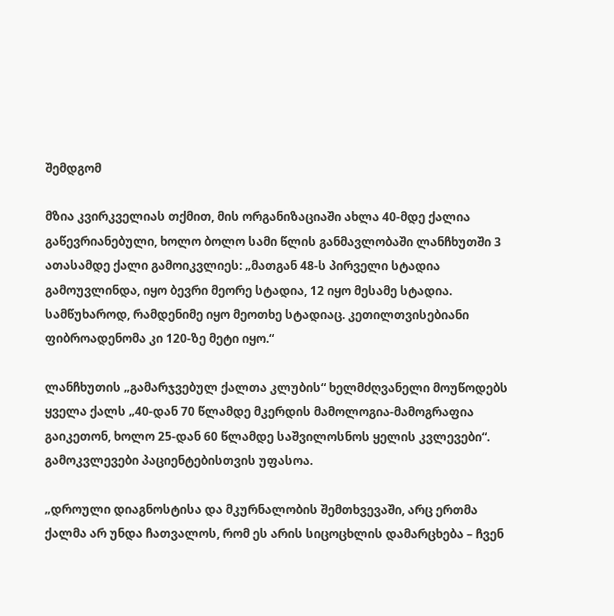შემდგომ

მზია კვირკველიას თქმით, მის ორგანიზაციაში ახლა 40-მდე ქალია გაწევრიანებული, ხოლო ბოლო სამი წლის განმავლობაში ლანჩხუთში 3 ათასამდე ქალი გამოიკვლიეს: „მათგან 48-ს პირველი სტადია გამოუვლინდა, იყო ბევრი მეორე სტადია, 12 იყო მესამე სტადია. სამწუხაროდ, რამდენიმე იყო მეოთხე სტადიაც. კეთილთვისებიანი ფიბროადენომა კი 120-ზე მეტი იყო.“

ლანჩხუთის „გამარჯვებულ ქალთა კლუბის“ ხელმძღვანელი მოუწოდებს ყველა ქალს „40-დან 70 წლამდე მკერდის მამოლოგია-მამოგრაფია გაიკეთონ, ხოლო 25-დან 60 წლამდე საშვილოსნოს ყელის კვლევები“. გამოკვლევები პაციენტებისთვის უფასოა.

„დროული დიაგნოსტისა და მკურნალობის შემთხვევაში, არც ერთმა ქალმა არ უნდა ჩათვალოს, რომ ეს არის სიცოცხლის დამარცხება – ჩვენ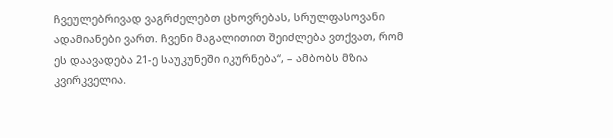ჩვეულებრივად ვაგრძელებთ ცხოვრებას, სრულფასოვანი ადამიანები ვართ. ჩვენი მაგალითით შეიძლება ვთქვათ, რომ ეს დაავადება 21-ე საუკუნეში იკურნება“, – ამბობს მზია კვირკველია.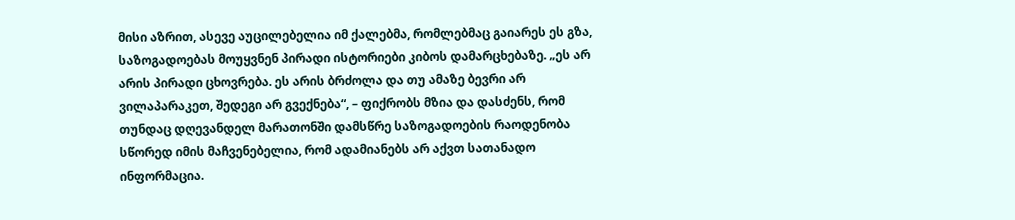მისი აზრით, ასევე აუცილებელია იმ ქალებმა, რომლებმაც გაიარეს ეს გზა, საზოგადოებას მოუყვნენ პირადი ისტორიები კიბოს დამარცხებაზე. „ეს არ არის პირადი ცხოვრება. ეს არის ბრძოლა და თუ ამაზე ბევრი არ ვილაპარაკეთ, შედეგი არ გვექნება“, – ფიქრობს მზია და დასძენს, რომ თუნდაც დღევანდელ მარათონში დამსწრე საზოგადოების რაოდენობა სწორედ იმის მაჩვენებელია, რომ ადამიანებს არ აქვთ სათანადო ინფორმაცია.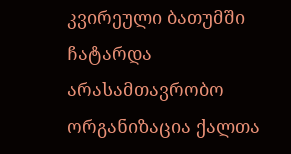კვირეული ბათუმში ჩატარდა არასამთავრობო ორგანიზაცია ქალთა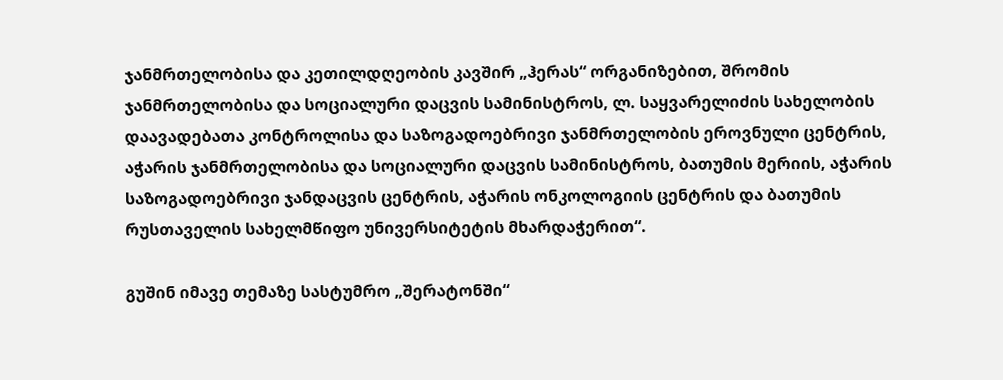ჯანმრთელობისა და კეთილდღეობის კავშირ „ჰერას“ ორგანიზებით, შრომის ჯანმრთელობისა და სოციალური დაცვის სამინისტროს, ლ. საყვარელიძის სახელობის დაავადებათა კონტროლისა და საზოგადოებრივი ჯანმრთელობის ეროვნული ცენტრის, აჭარის ჯანმრთელობისა და სოციალური დაცვის სამინისტროს, ბათუმის მერიის, აჭარის საზოგადოებრივი ჯანდაცვის ცენტრის, აჭარის ონკოლოგიის ცენტრის და ბათუმის  რუსთაველის სახელმწიფო უნივერსიტეტის მხარდაჭერით“.

გუშინ იმავე თემაზე სასტუმრო „შერატონში“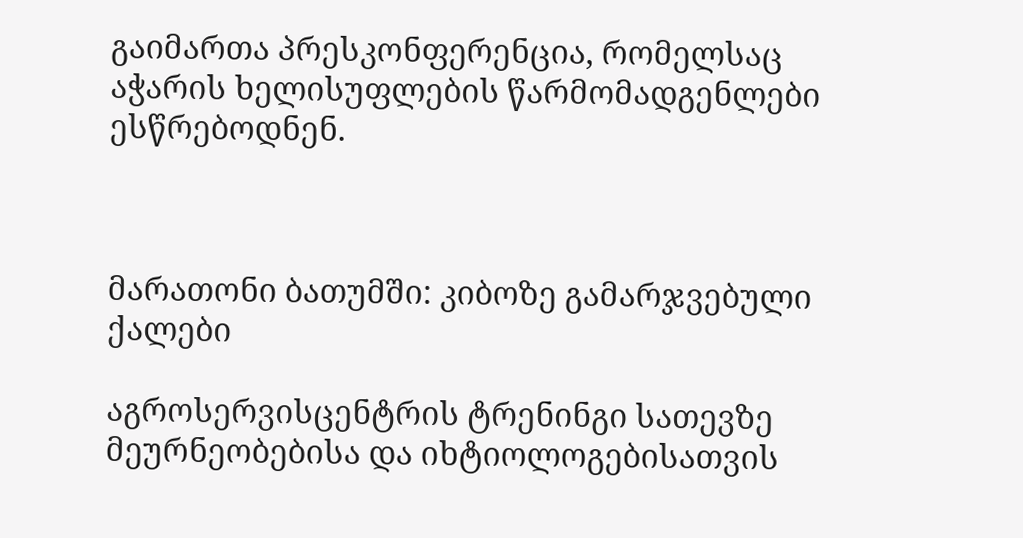გაიმართა პრესკონფერენცია, რომელსაც აჭარის ხელისუფლების წარმომადგენლები ესწრებოდნენ.



მარათონი ბათუმში: კიბოზე გამარჯვებული ქალები

აგროსერვისცენტრის ტრენინგი სათევზე მეურნეობებისა და იხტიოლოგებისათვის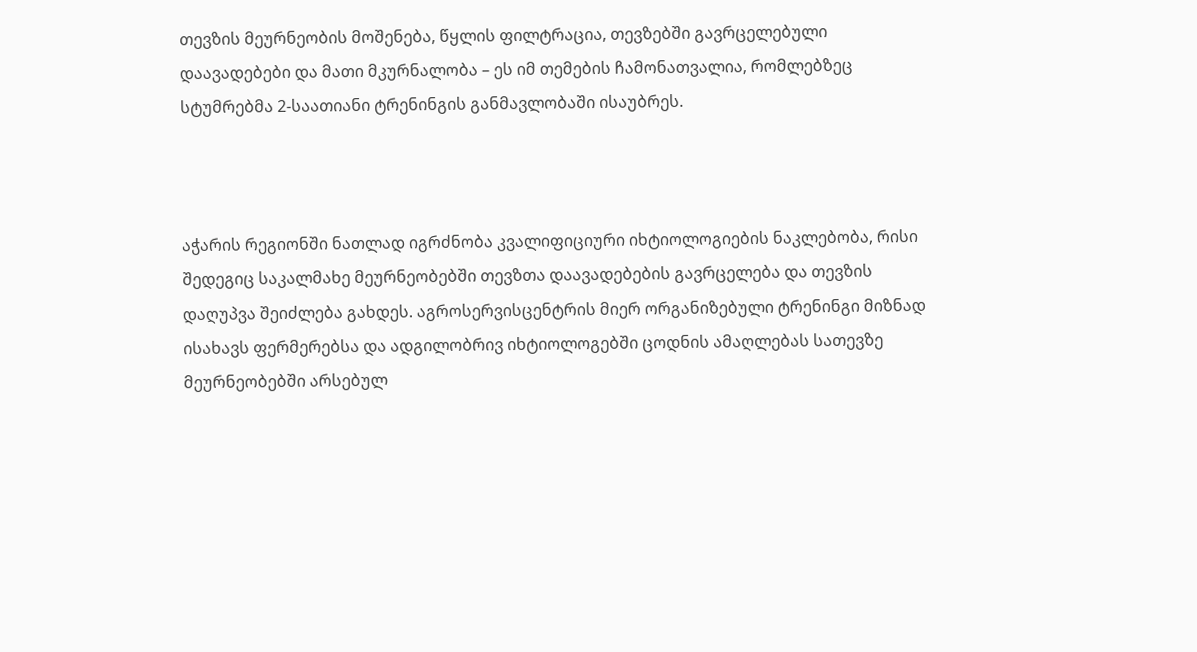თევზის მეურნეობის მოშენება, წყლის ფილტრაცია, თევზებში გავრცელებული დაავადებები და მათი მკურნალობა – ეს იმ თემების ჩამონათვალია, რომლებზეც სტუმრებმა 2-საათიანი ტრენინგის განმავლობაში ისაუბრეს.



აჭარის რეგიონში ნათლად იგრძნობა კვალიფიციური იხტიოლოგიების ნაკლებობა, რისი შედეგიც საკალმახე მეურნეობებში თევზთა დაავადებების გავრცელება და თევზის დაღუპვა შეიძლება გახდეს. აგროსერვისცენტრის მიერ ორგანიზებული ტრენინგი მიზნად ისახავს ფერმერებსა და ადგილობრივ იხტიოლოგებში ცოდნის ამაღლებას სათევზე მეურნეობებში არსებულ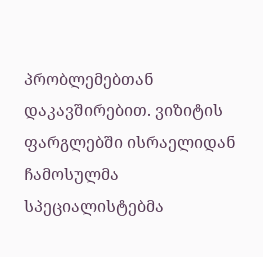პრობლემებთან დაკავშირებით. ვიზიტის ფარგლებში ისრაელიდან ჩამოსულმა სპეციალისტებმა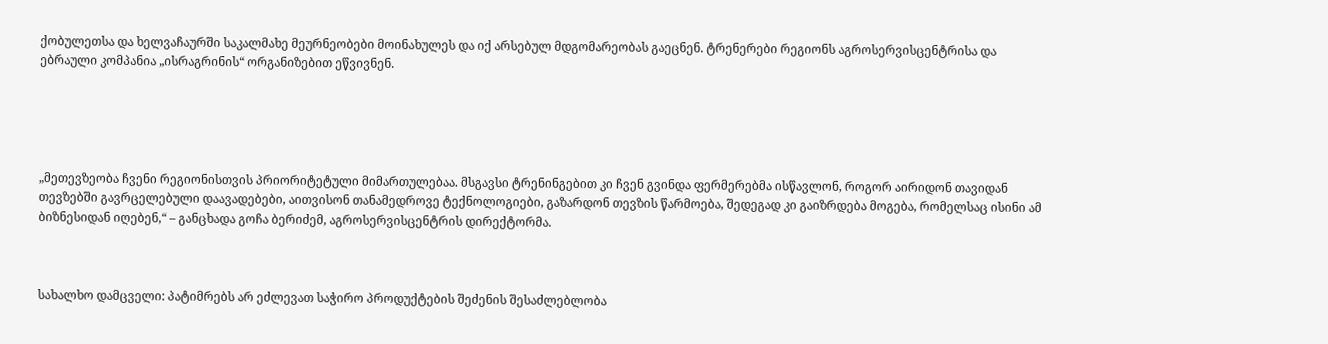ქობულეთსა და ხელვაჩაურში საკალმახე მეურნეობები მოინახულეს და იქ არსებულ მდგომარეობას გაეცნენ. ტრენერები რეგიონს აგროსერვისცენტრისა და ებრაული კომპანია „ისრაგრინის“ ორგანიზებით ეწვივნენ.





„მეთევზეობა ჩვენი რეგიონისთვის პრიორიტეტული მიმართულებაა. მსგავსი ტრენინგებით კი ჩვენ გვინდა ფერმერებმა ისწავლონ, როგორ აირიდონ თავიდან თევზებში გავრცელებული დაავადებები, აითვისონ თანამედროვე ტექნოლოგიები, გაზარდონ თევზის წარმოება, შედეგად კი გაიზრდება მოგება, რომელსაც ისინი ამ ბიზნესიდან იღებენ,“ – განცხადა გოჩა ბერიძემ, აგროსერვისცენტრის დირექტორმა.



სახალხო დამცველი: პატიმრებს არ ეძლევათ საჭირო პროდუქტების შეძენის შესაძლებლობა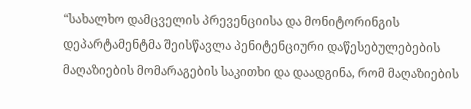“სახალხო დამცველის პრევენციისა და მონიტორინგის დეპარტამენტმა შეისწავლა პენიტენციური დაწესებულებების მაღაზიების მომარაგების საკითხი და დაადგინა, რომ მაღაზიების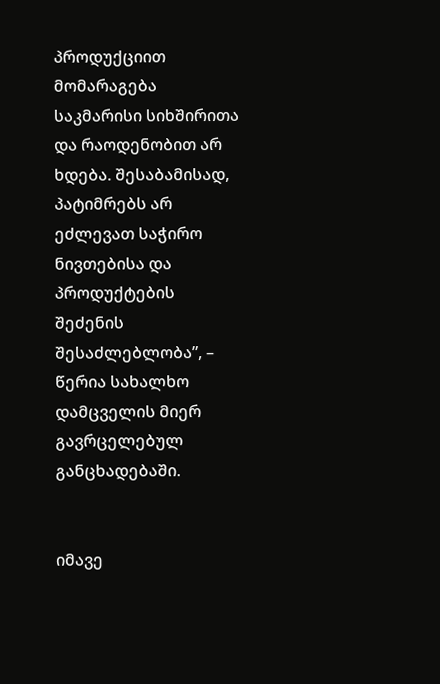პროდუქციით მომარაგება საკმარისი სიხშირითა და რაოდენობით არ ხდება. შესაბამისად, პატიმრებს არ ეძლევათ საჭირო ნივთებისა და პროდუქტების შეძენის შესაძლებლობა”, – წერია სახალხო დამცველის მიერ გავრცელებულ განცხადებაში.


იმავე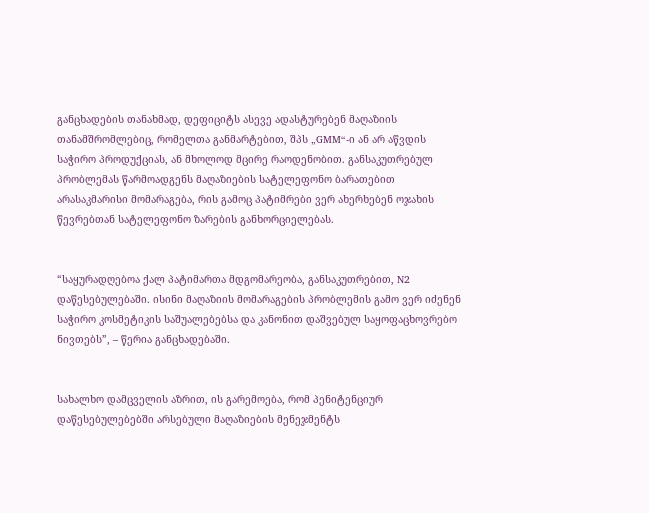განცხადების თანახმად, დეფიციტს ასევე ადასტურებენ მაღაზიის თანამშრომლებიც, რომელთა განმარტებით, შპს „GMM“-ი ან არ აწვდის საჭირო პროდუქციას, ან მხოლოდ მცირე რაოდენობით. განსაკუთრებულ პრობლემას წარმოადგენს მაღაზიების სატელეფონო ბარათებით არასაკმარისი მომარაგება, რის გამოც პატიმრები ვერ ახერხებენ ოჯახის წევრებთან სატელეფონო ზარების განხორციელებას.


“საყურადღებოა ქალ პატიმართა მდგომარეობა, განსაკუთრებით, N2 დაწესებულებაში. ისინი მაღაზიის მომარაგების პრობლემის გამო ვერ იძენენ საჭირო კოსმეტიკის საშუალებებსა და კანონით დაშვებულ საყოფაცხოვრებო ნივთებს”, – წერია განცხადებაში.


სახალხო დამცველის აზრით, ის გარემოება, რომ პენიტენციურ დაწესებულებებში არსებული მაღაზიების მენეჯმენტს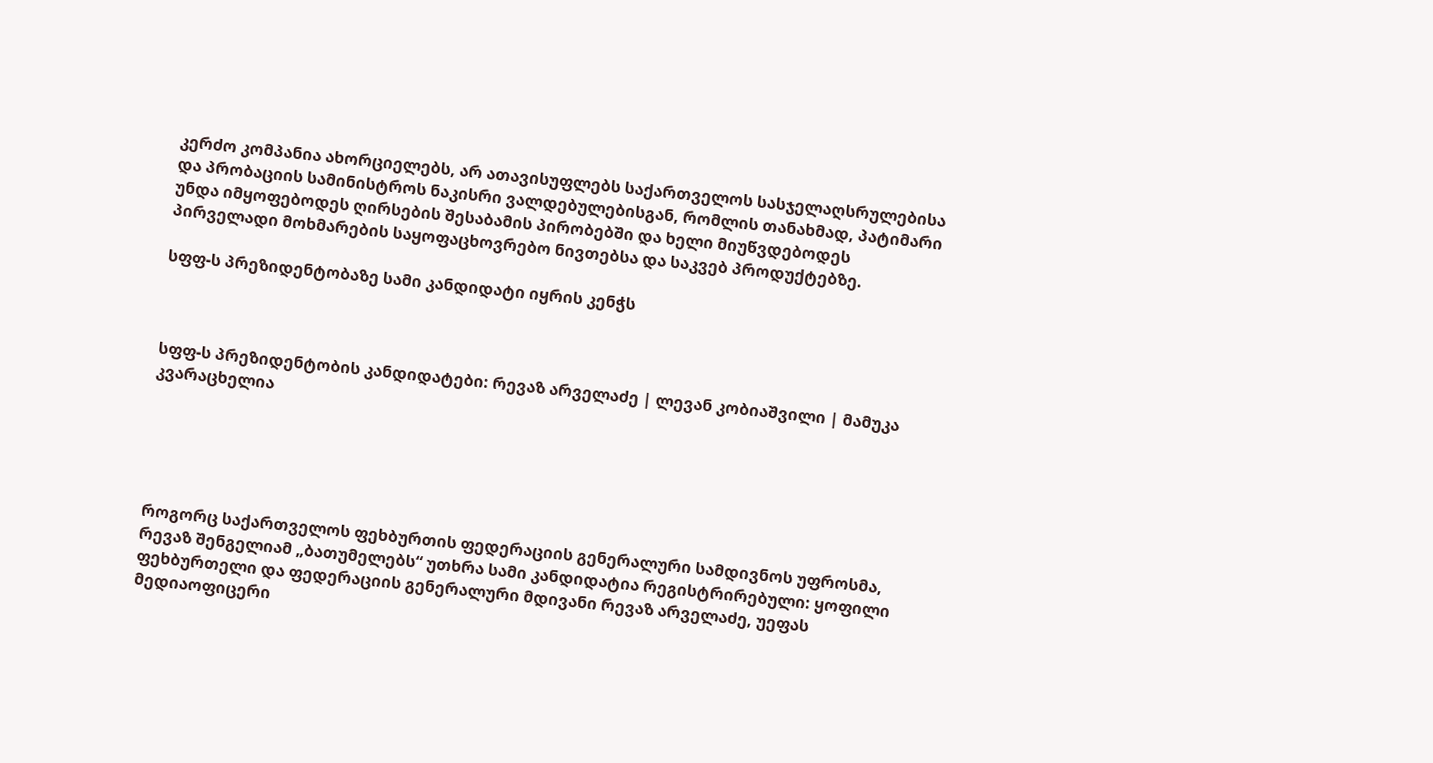კერძო კომპანია ახორციელებს, არ ათავისუფლებს საქართველოს სასჯელაღსრულებისა და პრობაციის სამინისტროს ნაკისრი ვალდებულებისგან, რომლის თანახმად, პატიმარი უნდა იმყოფებოდეს ღირსების შესაბამის პირობებში და ხელი მიუწვდებოდეს პირველადი მოხმარების საყოფაცხოვრებო ნივთებსა და საკვებ პროდუქტებზე.

სფფ-ს პრეზიდენტობაზე სამი კანდიდატი იყრის კენჭს



სფფ-ს პრეზიდენტობის კანდიდატები: რევაზ არველაძე | ლევან კობიაშვილი | მამუკა კვარაცხელია





როგორც საქართველოს ფეხბურთის ფედერაციის გენერალური სამდივნოს უფროსმა, რევაზ შენგელიამ „ბათუმელებს“ უთხრა სამი კანდიდატია რეგისტრირებული: ყოფილი ფეხბურთელი და ფედერაციის გენერალური მდივანი რევაზ არველაძე, უეფას მედიაოფიცერი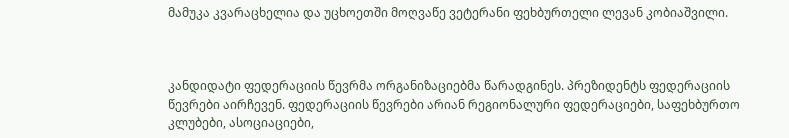მამუკა კვარაცხელია და უცხოეთში მოღვაწე ვეტერანი ფეხბურთელი ლევან კობიაშვილი.



კანდიდატი ფედერაციის წევრმა ორგანიზაციებმა წარადგინეს. პრეზიდენტს ფედერაციის წევრები აირჩევენ. ფედერაციის წევრები არიან რეგიონალური ფედერაციები, საფეხბურთო კლუბები, ასოციაციები,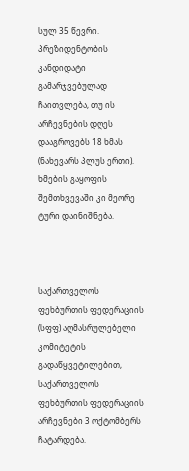სულ 35 წევრი. პრეზიდენტობის კანდიდატი გამარჯვებულად ჩაითვლება, თუ ის არჩევნების დღეს დააგროვებს 18 ხმას (ნახევარს პლუს ერთი). ხმების გაყოფის შემთხვევაში კი მეორე ტური დაინიშნება.



საქართველოს ფეხბურთის ფედერაციის (სფფ) აღმასრულებელი კომიტეტის გადაწყვეტილებით, საქართველოს ფეხბურთის ფედერაციის არჩევნები 3 ოქტომბერს ჩატარდება.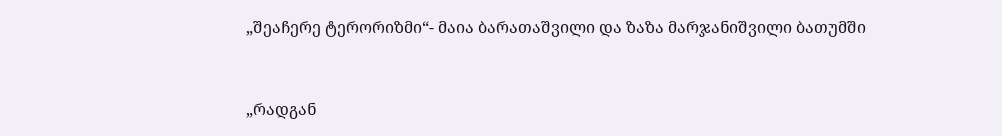„შეაჩერე ტერორიზმი“- მაია ბარათაშვილი და ზაზა მარჯანიშვილი ბათუმში



„რადგან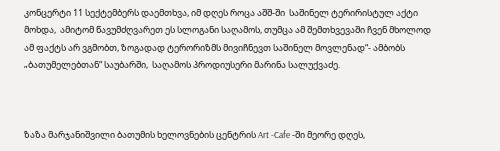კონცერტი 11 სექტემბერს დაემთხვა, იმ დღეს როცა აშშ-ში  საშინელ ტერირისტულ აქტი მოხდა,  ამიტომ წავუმძღვარეთ ეს სლოგანი საღამოს, თუმცა ამ შემთხვევაში ჩვენ მხოლოდ ამ ფაქტს არ ვგმობთ, ზოგადად ტერორიზმს მივიჩნევთ საშინელ მოვლენად“- ამბობს „ბათუმელებთან“ საუბარში,  საღამოს პროდიუსერი მარინა სალუქვაძე.



ზაზა მარჯანიშვილი ბათუმის ხელოვნების ცენტრის Art -Cafe -ში მეორე დღეს,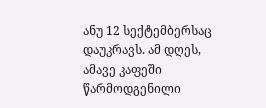ანუ 12 სექტემბერსაც დაუკრავს. ამ დღეს,  ამავე კაფეში წარმოდგენილი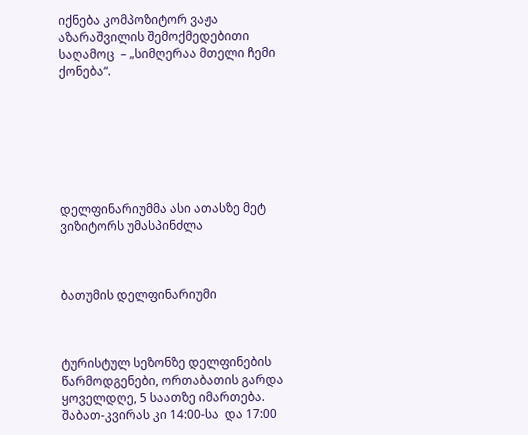იქნება კომპოზიტორ ვაჟა აზარაშვილის შემოქმედებითი საღამოც  – „სიმღერაა მთელი ჩემი ქონება“.







დელფინარიუმმა ასი ათასზე მეტ ვიზიტორს უმასპინძლა



ბათუმის დელფინარიუმი



ტურისტულ სეზონზე დელფინების წარმოდგენები, ორთაბათის გარდა ყოველდღე, 5 საათზე იმართება. შაბათ-კვირას კი 14:00-სა  და 17:00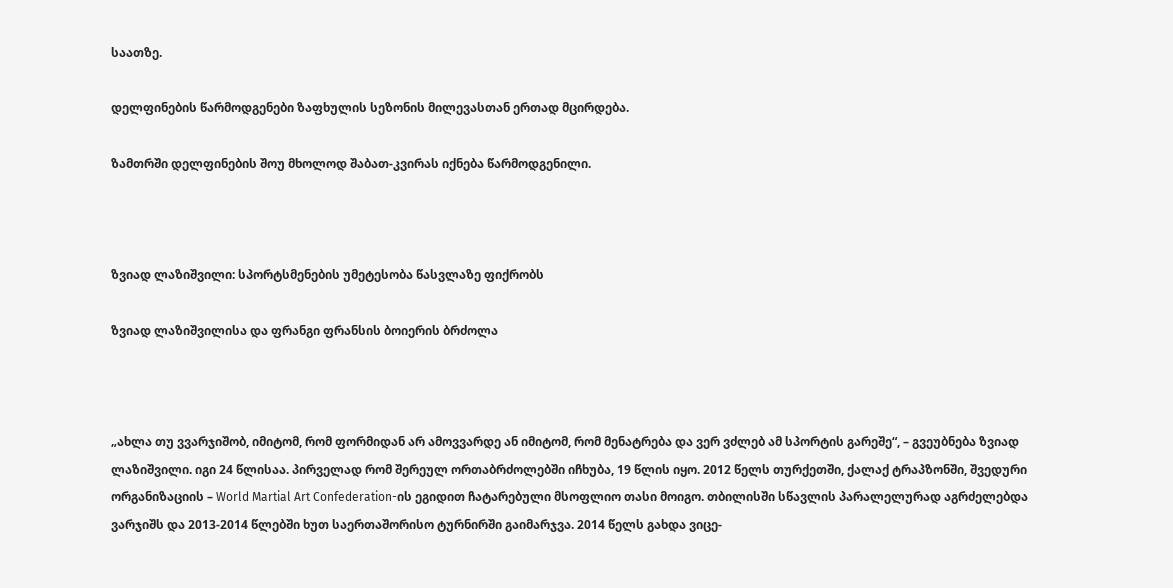საათზე.

დელფინების წარმოდგენები ზაფხულის სეზონის მილევასთან ერთად მცირდება.

ზამთრში დელფინების შოუ მხოლოდ შაბათ-კვირას იქნება წარმოდგენილი.



ზვიად ლაზიშვილი: სპორტსმენების უმეტესობა წასვლაზე ფიქრობს

ზვიად ლაზიშვილისა და ფრანგი ფრანსის ბოიერის ბრძოლა



„ახლა თუ ვვარჯიშობ, იმიტომ, რომ ფორმიდან არ ამოვვარდე ან იმიტომ, რომ მენატრება და ვერ ვძლებ ამ სპორტის გარეშე“, – გვეუბნება ზვიად ლაზიშვილი. იგი 24 წლისაა. პირველად რომ შერეულ ორთაბრძოლებში იჩხუბა, 19 წლის იყო. 2012 წელს თურქეთში, ქალაქ ტრაპზონში, შვედური ორგანიზაციის – World Martial Art Confederation-ის ეგიდით ჩატარებული მსოფლიო თასი მოიგო. თბილისში სწავლის პარალელურად აგრძელებდა ვარჯიშს და 2013-2014 წლებში ხუთ საერთაშორისო ტურნირში გაიმარჯვა. 2014 წელს გახდა ვიცე-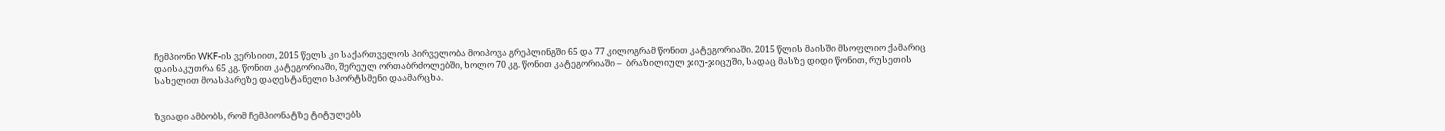ჩემპიონი WKF-ის ვერსიით, 2015 წელს კი საქართველოს პირველობა მოიპოვა გრეპლინგში 65 და 77 კილოგრამ წონით კატეგორიაში. 2015 წლის მაისში მსოფლიო ქამარიც დაისაკუთრა 65 კგ. წონით კატეგორიაში, შერეულ ორთაბრძოლებში, ხოლო 70 კგ. წონით კატეგორიაში –  ბრაზილიულ ჯიუ-ჯიცუში, სადაც მასზე დიდი წონით, რუსეთის სახელით მოასპარეზე დაღესტანელი სპორტსმენი დაამარცხა.


ზვიადი ამბობს, რომ ჩემპიონატზე ტიტულებს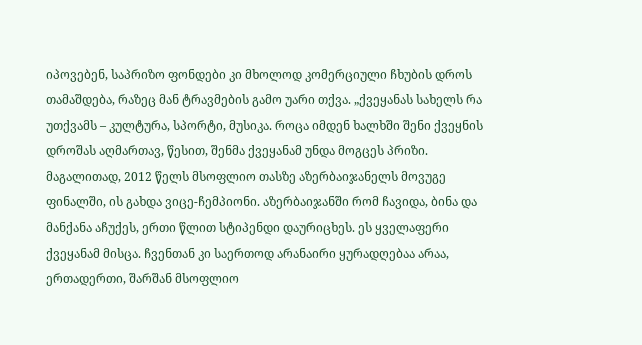იპოვებენ, საპრიზო ფონდები კი მხოლოდ კომერციული ჩხუბის დროს თამაშდება, რაზეც მან ტრავმების გამო უარი თქვა. „ქვეყანას სახელს რა უთქვამს – კულტურა, სპორტი, მუსიკა. როცა იმდენ ხალხში შენი ქვეყნის დროშას აღმართავ, წესით, შენმა ქვეყანამ უნდა მოგცეს პრიზი. მაგალითად, 2012 წელს მსოფლიო თასზე აზერბაიჯანელს მოვუგე ფინალში, ის გახდა ვიცე-ჩემპიონი. აზერბაიჯანში რომ ჩავიდა, ბინა და მანქანა აჩუქეს, ერთი წლით სტიპენდი დაურიცხეს. ეს ყველაფერი ქვეყანამ მისცა. ჩვენთან კი საერთოდ არანაირი ყურადღებაა არაა, ერთადერთი, შარშან მსოფლიო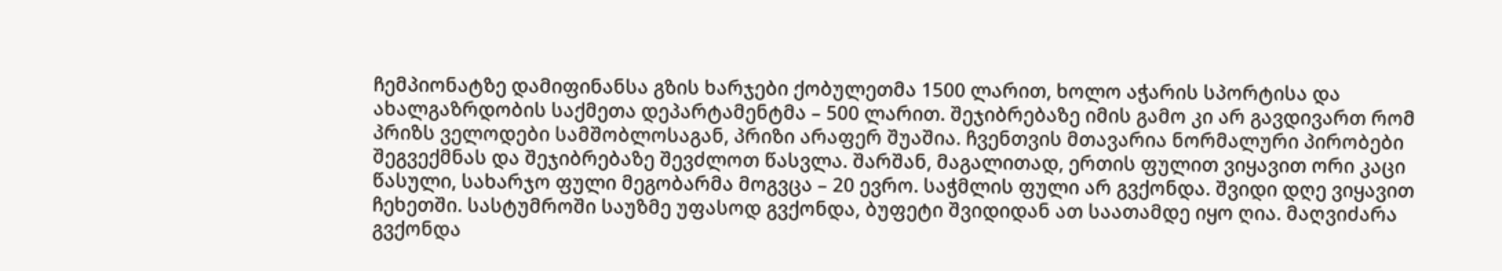ჩემპიონატზე დამიფინანსა გზის ხარჯები ქობულეთმა 1500 ლარით, ხოლო აჭარის სპორტისა და ახალგაზრდობის საქმეთა დეპარტამენტმა – 500 ლარით. შეჯიბრებაზე იმის გამო კი არ გავდივართ რომ პრიზს ველოდები სამშობლოსაგან, პრიზი არაფერ შუაშია. ჩვენთვის მთავარია ნორმალური პირობები შეგვექმნას და შეჯიბრებაზე შევძლოთ წასვლა. შარშან, მაგალითად, ერთის ფულით ვიყავით ორი კაცი წასული, სახარჯო ფული მეგობარმა მოგვცა – 20 ევრო. საჭმლის ფული არ გვქონდა. შვიდი დღე ვიყავით ჩეხეთში. სასტუმროში საუზმე უფასოდ გვქონდა, ბუფეტი შვიდიდან ათ საათამდე იყო ღია. მაღვიძარა გვქონდა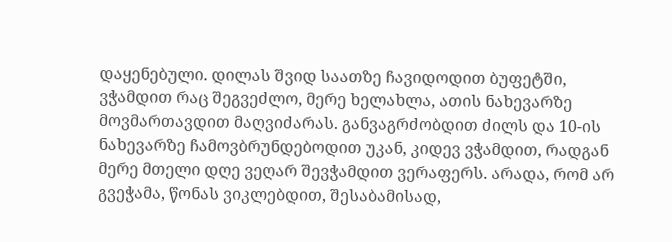დაყენებული. დილას შვიდ საათზე ჩავიდოდით ბუფეტში, ვჭამდით რაც შეგვეძლო, მერე ხელახლა, ათის ნახევარზე მოვმართავდით მაღვიძარას. განვაგრძობდით ძილს და 10-ის ნახევარზე ჩამოვბრუნდებოდით უკან, კიდევ ვჭამდით, რადგან მერე მთელი დღე ვეღარ შევჭამდით ვერაფერს. არადა, რომ არ გვეჭამა, წონას ვიკლებდით, შესაბამისად,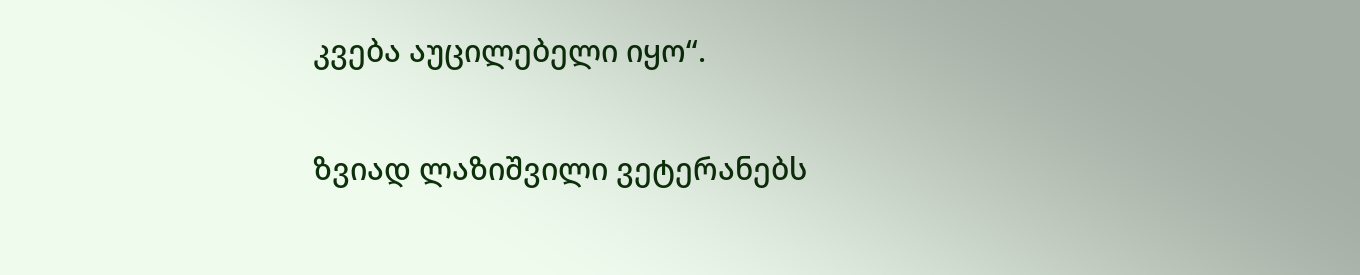კვება აუცილებელი იყო“.

ზვიად ლაზიშვილი ვეტერანებს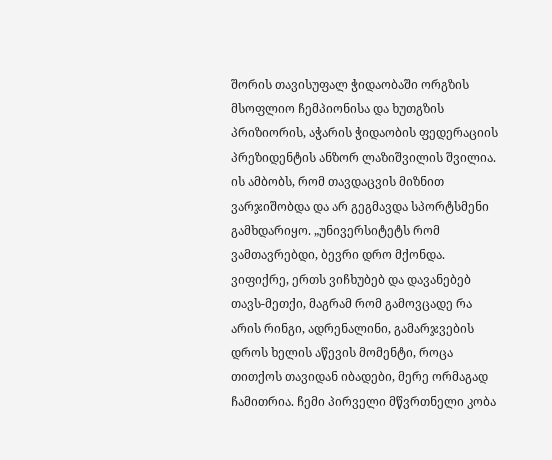შორის თავისუფალ ჭიდაობაში ორგზის მსოფლიო ჩემპიონისა და ხუთგზის პრიზიორის, აჭარის ჭიდაობის ფედერაციის პრეზიდენტის ანზორ ლაზიშვილის შვილია. ის ამბობს, რომ თავდაცვის მიზნით ვარჯიშობდა და არ გეგმავდა სპორტსმენი გამხდარიყო. „უნივერსიტეტს რომ ვამთავრებდი, ბევრი დრო მქონდა. ვიფიქრე, ერთს ვიჩხუბებ და დავანებებ თავს-მეთქი, მაგრამ რომ გამოვცადე რა არის რინგი, ადრენალინი, გამარჯვების დროს ხელის აწევის მომენტი, როცა თითქოს თავიდან იბადები, მერე ორმაგად ჩამითრია. ჩემი პირველი მწვრთნელი კობა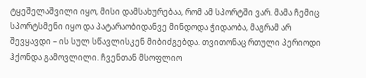ტყეშელაშვილი იყო, მისი დამსახურებაა, რომ ამ სპორტში ვარ. მამა ჩემიც სპორტსმენი იყო და პატარაობიდანვე მინდოდა ჭიდაობა, მაგრამ არ შევყავდი – ის სულ სწავლისკენ მიბიძგებდა. თვითონაც რთული პერიოდი ჰქონდა გამოვლილი. ჩვენთან მსოფლიო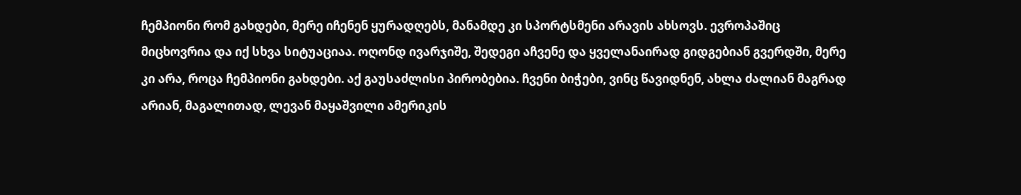ჩემპიონი რომ გახდები, მერე იჩენენ ყურადღებს, მანამდე კი სპორტსმენი არავის ახსოვს. ევროპაშიც მიცხოვრია და იქ სხვა სიტუაციაა. ოღონდ ივარჯიშე, შედეგი აჩვენე და ყველანაირად გიდგებიან გვერდში, მერე კი არა, როცა ჩემპიონი გახდები. აქ გაუსაძლისი პირობებია. ჩვენი ბიჭები, ვინც წავიდნენ, ახლა ძალიან მაგრად არიან, მაგალითად, ლევან მაყაშვილი ამერიკის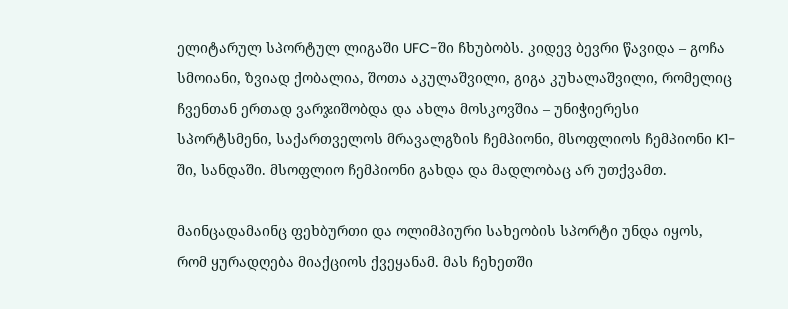ელიტარულ სპორტულ ლიგაში UFC-ში ჩხუბობს. კიდევ ბევრი წავიდა – გოჩა სმოიანი, ზვიად ქობალია, შოთა აკულაშვილი, გიგა კუხალაშვილი, რომელიც ჩვენთან ერთად ვარჯიშობდა და ახლა მოსკოვშია – უნიჭიერესი სპორტსმენი, საქართველოს მრავალგზის ჩემპიონი, მსოფლიოს ჩემპიონი K1-ში, სანდაში. მსოფლიო ჩემპიონი გახდა და მადლობაც არ უთქვამთ.

მაინცადამაინც ფეხბურთი და ოლიმპიური სახეობის სპორტი უნდა იყოს, რომ ყურადღება მიაქციოს ქვეყანამ. მას ჩეხეთში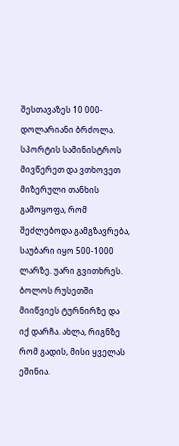შესთავაზეს 10 000-დოლარიანი ბრძოლა. სპორტის სამინისტროს მივწერეთ და ვთხოვეთ მიზერული თანხის გამოყოფა, რომ შეძლებოდა გამგზავრება, საუბარი იყო 500-1000 ლარზე. უარი გვითხრეს. ბოლოს რუსეთში მიიწვიეს ტურნირზე და იქ დარჩა. ახლა, რიგნზე რომ გადის, მისი ყველას ეშინია.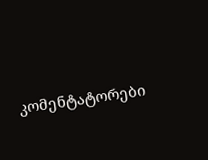კომენტატორები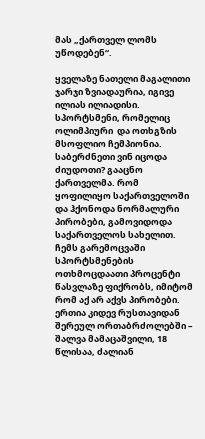მას „ქართველ ლომს უწოდებენ“.

ყველაზე ნათელი მაგალითი ჯარჯი ზვიადაურია, იგივე ილიას ილიადისი. სპორტსმენი, რომელიც ოლიმპიური  და ოთხგზის მსოფლიო ჩემპიონია. საბერძნეთი ვინ იცოდა ძიუდოთი? გააცნო ქართველმა. რომ ყოფილიყო საქართველოში და ჰქონოდა ნორმალური პირობები, გამოვიდოდა საქართველოს სახელით. ჩემს გარემოცვაში სპორტსმენების ოთხმოცდაათი პროცენტი წასვლაზე ფიქრობს, იმიტომ რომ აქ არ აქვს პირობები. ერთია კიდევ რუსთავიდან შერეულ ორთაბრძოლებში – შალვა მამაცაშვილი, 18 წლისაა, ძალიან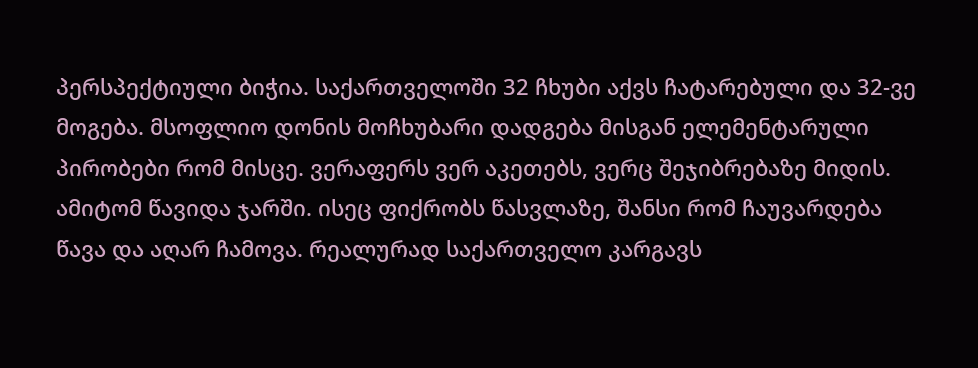პერსპექტიული ბიჭია. საქართველოში 32 ჩხუბი აქვს ჩატარებული და 32-ვე მოგება. მსოფლიო დონის მოჩხუბარი დადგება მისგან ელემენტარული პირობები რომ მისცე. ვერაფერს ვერ აკეთებს, ვერც შეჯიბრებაზე მიდის. ამიტომ წავიდა ჯარში. ისეც ფიქრობს წასვლაზე, შანსი რომ ჩაუვარდება წავა და აღარ ჩამოვა. რეალურად საქართველო კარგავს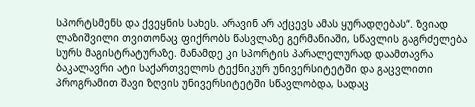სპორტსმენს და ქვეყნის სახეს. არავინ არ აქცევს ამას ყურადღებას“. ზვიად ლაზიშვილი თვითონაც ფიქრობს წასვლაზე გერმანიაში, სწავლის გაგრძელება სურს მაგისტრატურაზე. მანამდე კი სპორტის პარალელურად დაამთავრა ბაკალავრი ატი საქართველოს ტექნიკურ უნივერსიტეტში და გაცვლითი პროგრამით შავი ზღვის უნივერსიტეტში სწავლობდა, სადაც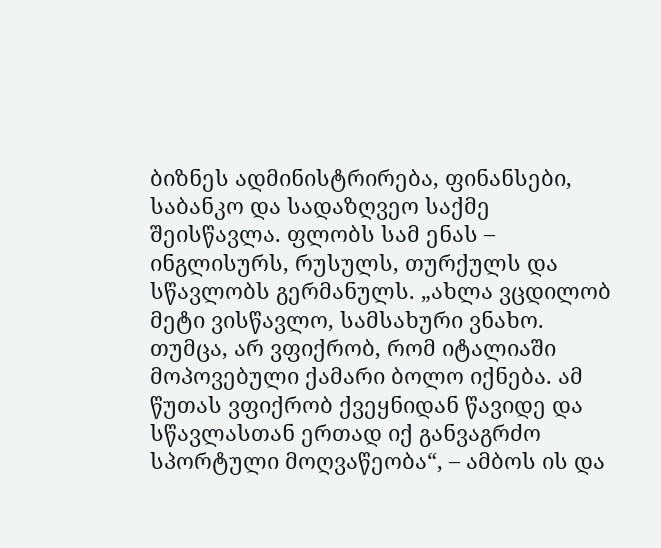ბიზნეს ადმინისტრირება, ფინანსები, საბანკო და სადაზღვეო საქმე შეისწავლა. ფლობს სამ ენას – ინგლისურს, რუსულს, თურქულს და სწავლობს გერმანულს. „ახლა ვცდილობ მეტი ვისწავლო, სამსახური ვნახო. თუმცა, არ ვფიქრობ, რომ იტალიაში მოპოვებული ქამარი ბოლო იქნება. ამ წუთას ვფიქრობ ქვეყნიდან წავიდე და სწავლასთან ერთად იქ განვაგრძო სპორტული მოღვაწეობა“, – ამბოს ის და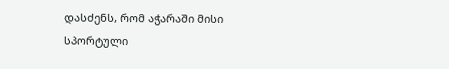დასძენს, რომ აჭარაში მისი სპორტული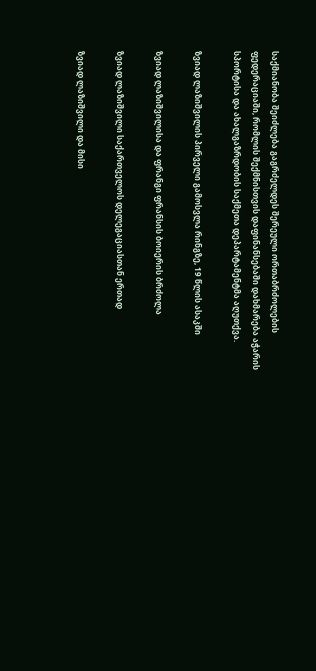საქმიანობა შეიძლება გაგრძელდეს შერეული ორთაბრძოლების ფედერაციაში, რომლის შექმნისთვის დაფინანსებაში დახმარება აჭარის სპორტისა და ახალგაზრდობის საქმეთა დეპარტამენტმა აღუთქვა.

ზვიად ლაზიშვილის პირველი გამოსვლა რინგზე, 19 წლის ასაკში

ზვიად ლაზიშვილისა და ფრანგი ფრანსის ბოიერის ბრძოლა

ზვიად ლაზიშვილი საქართველოს დელეგაციასთან ერთად

ზვიად ლაზიშვილი და მისი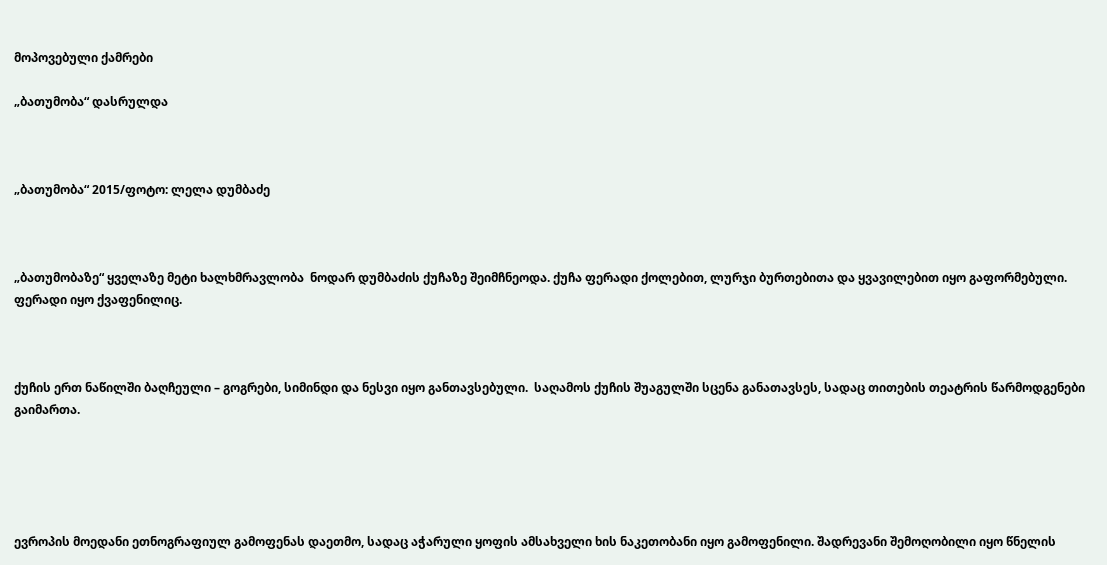მოპოვებული ქამრები

„ბათუმობა“ დასრულდა



„ბათუმობა“ 2015/ფოტო: ლელა დუმბაძე



„ბათუმობაზე“ ყველაზე მეტი ხალხმრავლობა  ნოდარ დუმბაძის ქუჩაზე შეიმჩნეოდა. ქუჩა ფერადი ქოლებით, ლურჯი ბურთებითა და ყვავილებით იყო გაფორმებული. ფერადი იყო ქვაფენილიც.



ქუჩის ერთ ნაწილში ბაღჩეული – გოგრები, სიმინდი და ნესვი იყო განთავსებული.  საღამოს ქუჩის შუაგულში სცენა განათავსეს, სადაც თითების თეატრის წარმოდგენები გაიმართა.





ევროპის მოედანი ეთნოგრაფიულ გამოფენას დაეთმო, სადაც აჭარული ყოფის ამსახველი ხის ნაკეთობანი იყო გამოფენილი. შადრევანი შემოღობილი იყო წნელის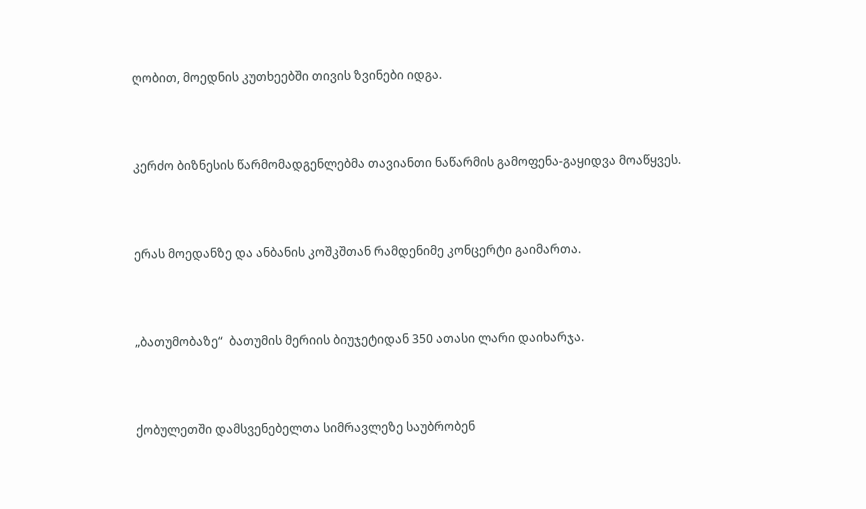ღობით, მოედნის კუთხეებში თივის ზვინები იდგა.



კერძო ბიზნესის წარმომადგენლებმა თავიანთი ნაწარმის გამოფენა-გაყიდვა მოაწყვეს.



ერას მოედანზე და ანბანის კოშკშთან რამდენიმე კონცერტი გაიმართა.



„ბათუმობაზე“  ბათუმის მერიის ბიუჯეტიდან 350 ათასი ლარი დაიხარჯა.



ქობულეთში დამსვენებელთა სიმრავლეზე საუბრობენ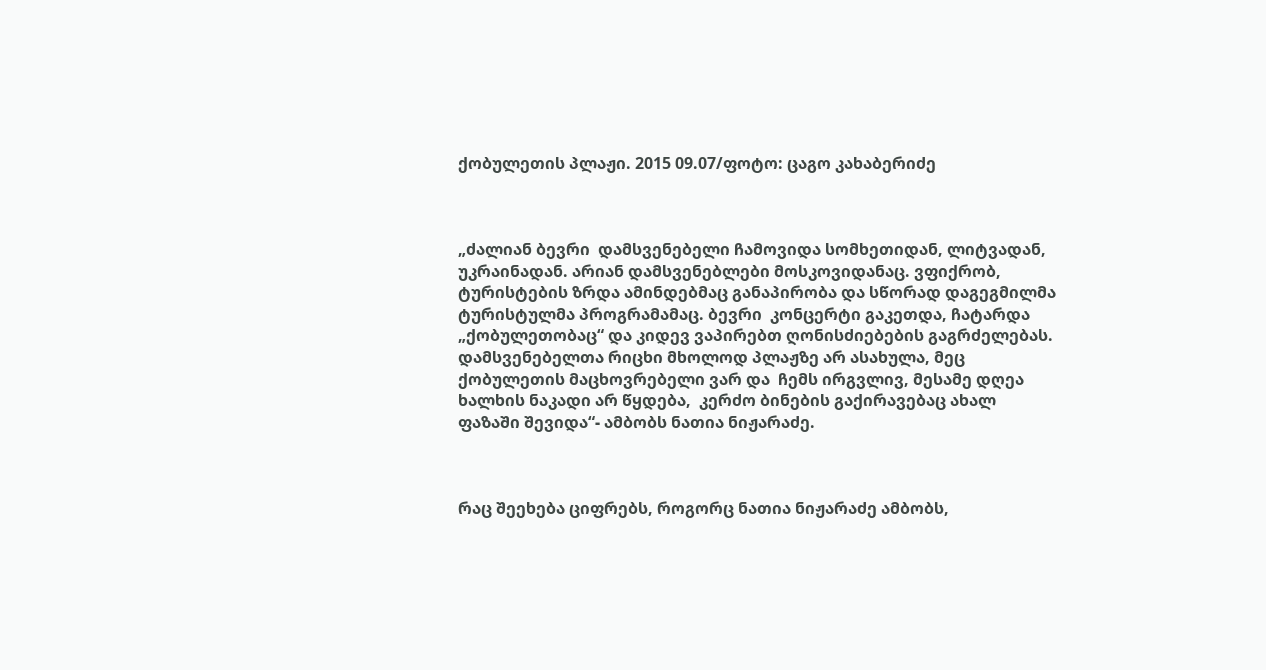ქობულეთის პლაჟი. 2015 09.07/ფოტო: ცაგო კახაბერიძე



„ძალიან ბევრი  დამსვენებელი ჩამოვიდა სომხეთიდან, ლიტვადან, უკრაინადან. არიან დამსვენებლები მოსკოვიდანაც. ვფიქრობ, ტურისტების ზრდა ამინდებმაც განაპირობა და სწორად დაგეგმილმა ტურისტულმა პროგრამამაც. ბევრი  კონცერტი გაკეთდა, ჩატარდა „ქობულეთობაც“ და კიდევ ვაპირებთ ღონისძიებების გაგრძელებას. დამსვენებელთა რიცხი მხოლოდ პლაჟზე არ ასახულა, მეც ქობულეთის მაცხოვრებელი ვარ და  ჩემს ირგვლივ, მესამე დღეა ხალხის ნაკადი არ წყდება,  კერძო ბინების გაქირავებაც ახალ ფაზაში შევიდა“- ამბობს ნათია ნიჟარაძე.



რაც შეეხება ციფრებს, როგორც ნათია ნიჟარაძე ამბობს,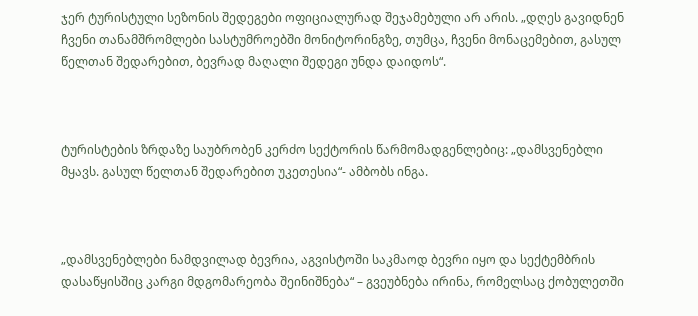ჯერ ტურისტული სეზონის შედეგები ოფიციალურად შეჯამებული არ არის. „დღეს გავიდნენ ჩვენი თანამშრომლები სასტუმროებში მონიტორინგზე, თუმცა, ჩვენი მონაცემებით, გასულ წელთან შედარებით, ბევრად მაღალი შედეგი უნდა დაიდოს“.



ტურისტების ზრდაზე საუბრობენ კერძო სექტორის წარმომადგენლებიც: „დამსვენებლი მყავს. გასულ წელთან შედარებით უკეთესია“- ამბობს ინგა.



„დამსვენებლები ნამდვილად ბევრია, აგვისტოში საკმაოდ ბევრი იყო და სექტემბრის დასაწყისშიც კარგი მდგომარეობა შეინიშნება“ – გვეუბნება ირინა, რომელსაც ქობულეთში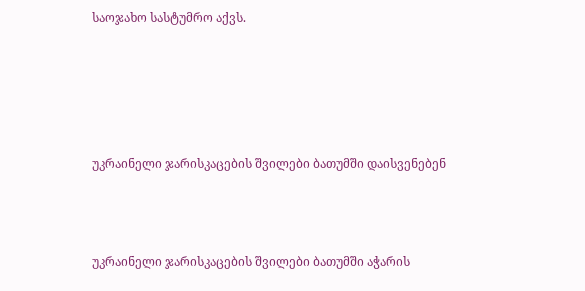საოჯახო სასტუმრო აქვს.





უკრაინელი ჯარისკაცების შვილები ბათუმში დაისვენებენ



უკრაინელი ჯარისკაცების შვილები ბათუმში აჭარის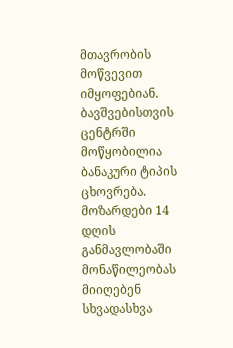მთავრობის მოწვევით იმყოფებიან. ბავშვებისთვის ცენტრში მოწყობილია ბანაკური ტიპის ცხოვრება. მოზარდები 14 დღის განმავლობაში მონაწილეობას მიიღებენ სხვადასხვა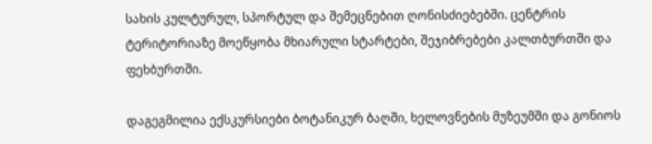სახის კულტურულ, სპორტულ და შემეცნებით ღონისძიებებში. ცენტრის ტერიტორიაზე მოეწყობა მხიარული სტარტები, შეჯიბრებები კალთბურთში და ფეხბურთში.

დაგეგმილია ექსკურსიები ბოტანიკურ ბაღში, ხელოვნების მუზეუმში და გონიოს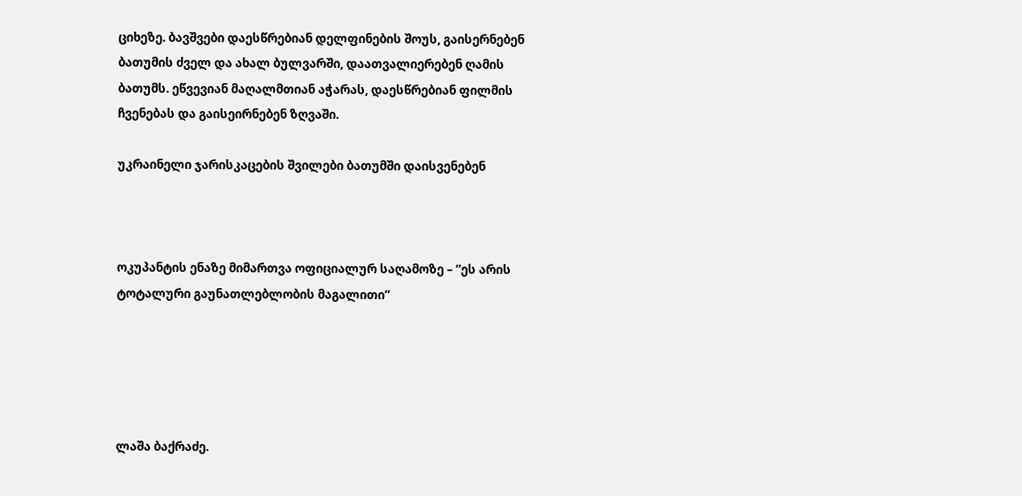ციხეზე. ბავშვები დაესწრებიან დელფინების შოუს, გაისერნებენ ბათუმის ძველ და ახალ ბულვარში, დაათვალიერებენ ღამის ბათუმს. ეწვევიან მაღალმთიან აჭარას, დაესწრებიან ფილმის ჩვენებას და გაისეირნებენ ზღვაში.

უკრაინელი ჯარისკაცების შვილები ბათუმში დაისვენებენ



ოკუპანტის ენაზე მიმართვა ოფიციალურ საღამოზე – ”ეს არის ტოტალური გაუნათლებლობის მაგალითი”





ლაშა ბაქრაძე.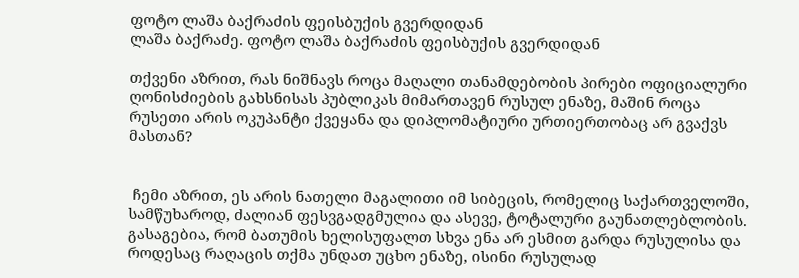ფოტო ლაშა ბაქრაძის ფეისბუქის გვერდიდან
ლაშა ბაქრაძე. ფოტო ლაშა ბაქრაძის ფეისბუქის გვერდიდან

თქვენი აზრით, რას ნიშნავს როცა მაღალი თანამდებობის პირები ოფიციალური ღონისძიების გახსნისას პუბლიკას მიმართავენ რუსულ ენაზე, მაშინ როცა რუსეთი არის ოკუპანტი ქვეყანა და დიპლომატიური ურთიერთობაც არ გვაქვს მასთან?


 ჩემი აზრით, ეს არის ნათელი მაგალითი იმ სიბეცის, რომელიც საქართველოში, სამწუხაროდ, ძალიან ფესვგადგმულია და ასევე, ტოტალური გაუნათლებლობის. გასაგებია, რომ ბათუმის ხელისუფალთ სხვა ენა არ ესმით გარდა რუსულისა და როდესაც რაღაცის თქმა უნდათ უცხო ენაზე, ისინი რუსულად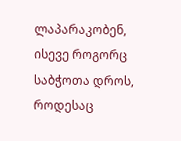ლაპარაკობენ, ისევე როგორც საბჭოთა დროს, როდესაც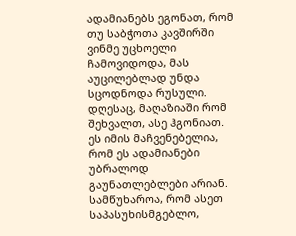ადამიანებს ეგონათ, რომ თუ საბჭოთა კავშირში ვინმე უცხოელი ჩამოვიდოდა, მას აუცილებლად უნდა სცოდნოდა რუსული. დღესაც, მაღაზიაში რომ შეხვალთ, ასე ჰგონიათ. ეს იმის მაჩვენებელია, რომ ეს ადამიანები უბრალოდ გაუნათლებლები არიან. სამწუხაროა, რომ ასეთ საპასუხისმგებლო,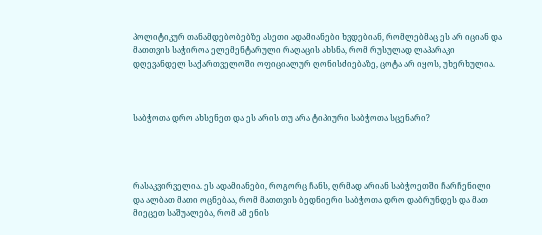პოლიტიკურ თანამდებობებზე ასეთი ადამიანები ხვდებიან, რომლებმაც ეს არ იციან და მათთვის საჭიროა ელემენტარული რაღაცის ახსნა, რომ რუსულად ლაპარაკი დღევანდელ საქართველოში ოფიციალურ ღონისძიებაზე, ცოტა არ იყოს, უხერხულია.



საბჭოთა დრო ახსენეთ და ეს არის თუ არა ტიპიური საბჭოთა სცენარი?




რასაკვირველია. ეს ადამიანები, როგორც ჩანს, ღრმად არიან საბჭოეთში ჩარჩენილი და ალბათ მათი ოცნებაა, რომ მათთვის ბედნიერი საბჭოთა დრო დაბრუნდეს და მათ მიეცეთ საშუალება, რომ ამ ენის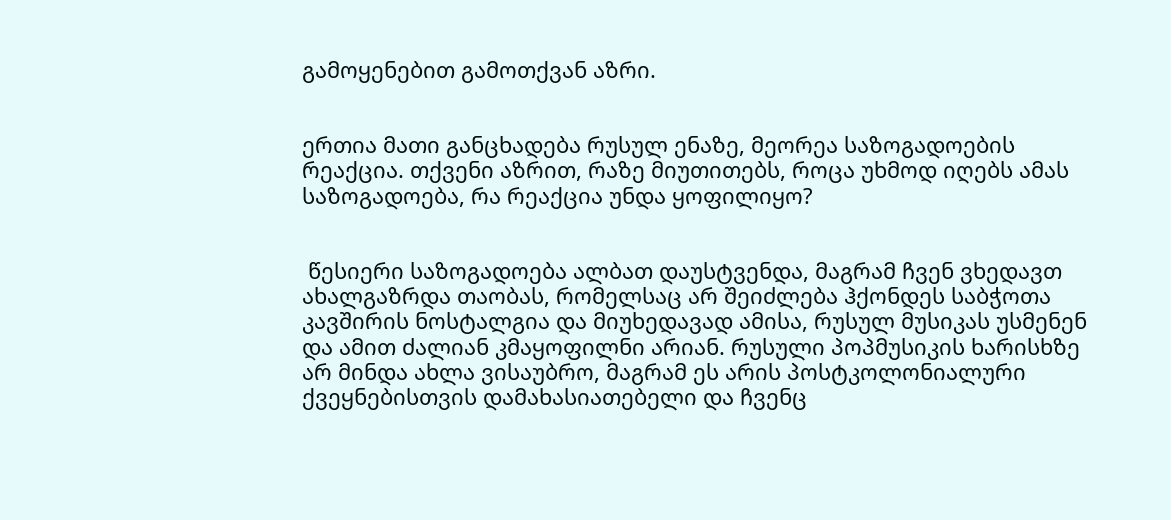გამოყენებით გამოთქვან აზრი.


ერთია მათი განცხადება რუსულ ენაზე, მეორეა საზოგადოების რეაქცია. თქვენი აზრით, რაზე მიუთითებს, როცა უხმოდ იღებს ამას საზოგადოება, რა რეაქცია უნდა ყოფილიყო?


 წესიერი საზოგადოება ალბათ დაუსტვენდა, მაგრამ ჩვენ ვხედავთ ახალგაზრდა თაობას, რომელსაც არ შეიძლება ჰქონდეს საბჭოთა კავშირის ნოსტალგია და მიუხედავად ამისა, რუსულ მუსიკას უსმენენ და ამით ძალიან კმაყოფილნი არიან. რუსული პოპმუსიკის ხარისხზე არ მინდა ახლა ვისაუბრო, მაგრამ ეს არის პოსტკოლონიალური ქვეყნებისთვის დამახასიათებელი და ჩვენც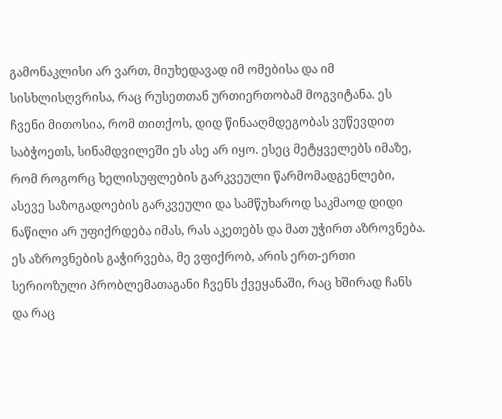გამონაკლისი არ ვართ, მიუხედავად იმ ომებისა და იმ სისხლისღვრისა, რაც რუსეთთან ურთიერთობამ მოგვიტანა. ეს ჩვენი მითოსია, რომ თითქოს, დიდ წინააღმდეგობას ვუწევდით საბჭოეთს, სინამდვილეში ეს ასე არ იყო. ესეც მეტყველებს იმაზე, რომ როგორც ხელისუფლების გარკვეული წარმომადგენლები, ასევე საზოგადოების გარკვეული და სამწუხაროდ საკმაოდ დიდი ნაწილი არ უფიქრდება იმას, რას აკეთებს და მათ უჭირთ აზროვნება. ეს აზროვნების გაჭირვება, მე ვფიქრობ, არის ერთ-ერთი სერიოზული პრობლემათაგანი ჩვენს ქვეყანაში, რაც ხშირად ჩანს და რაც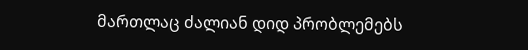მართლაც ძალიან დიდ პრობლემებს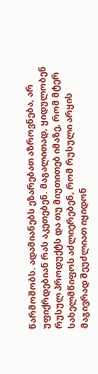წარმოშობს. ადამიანებს ეზარებათ აზროვნება, არ უფიქრდებიან რას აკეთებენ. მაგალითად, ყიდულობენ რუსულ პროდუქტს და თუ მიუთითებ იმაზე, რომ მტერ სახელმწიფოს აძლიერებენ, რომ რუსული არყის მაგივრად შეუძლიათ იყიდონ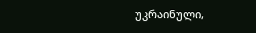უკრაინული,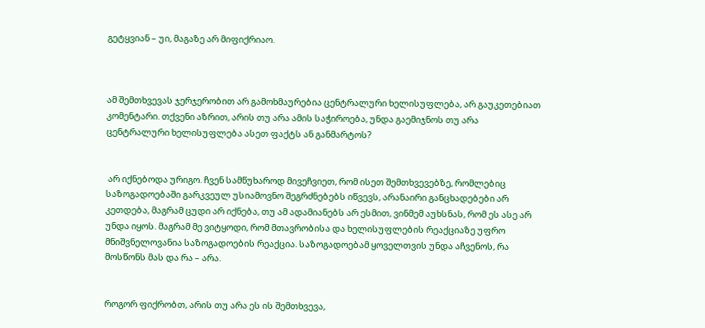გეტყვიან – უი, მაგაზე არ მიფიქრიაო.



ამ შემთხვევას ჯერჯერობით არ გამოხმაურებია ცენტრალური ხელისუფლება, არ გაუკეთებიათ კომენტარი. თქვენი აზრით, არის თუ არა ამის საჭიროება, უნდა გაემიჯნოს თუ არა ცენტრალური ხელისუფლება ასეთ ფაქტს ან განმარტოს?


 არ იქნებოდა ურიგო. ჩვენ სამწუხაროდ მივეჩვიეთ, რომ ისეთ შემთხვევებზე, რომლებიც საზოგადოებაში გარკვეულ უსიამოვნო შეგრძნებებს იწვევს, არანაირი განცხადებები არ კეთდება, მაგრამ ცუდი არ იქნება, თუ ამ ადამიანებს არ ესმით, ვინმემ აუხსნას, რომ ეს ასე არ უნდა იყოს. მაგრამ მე ვიტყოდი, რომ მთავრობისა და ხელისუფლების რეაქციაზე უფრო მნიშვნელოვანია საზოგადოების რეაქცია. საზოგადოებამ ყოველთვის უნდა აჩვენოს, რა მოსწონს მას და რა – არა.


როგორ ფიქრობთ, არის თუ არა ეს ის შემთხვევა,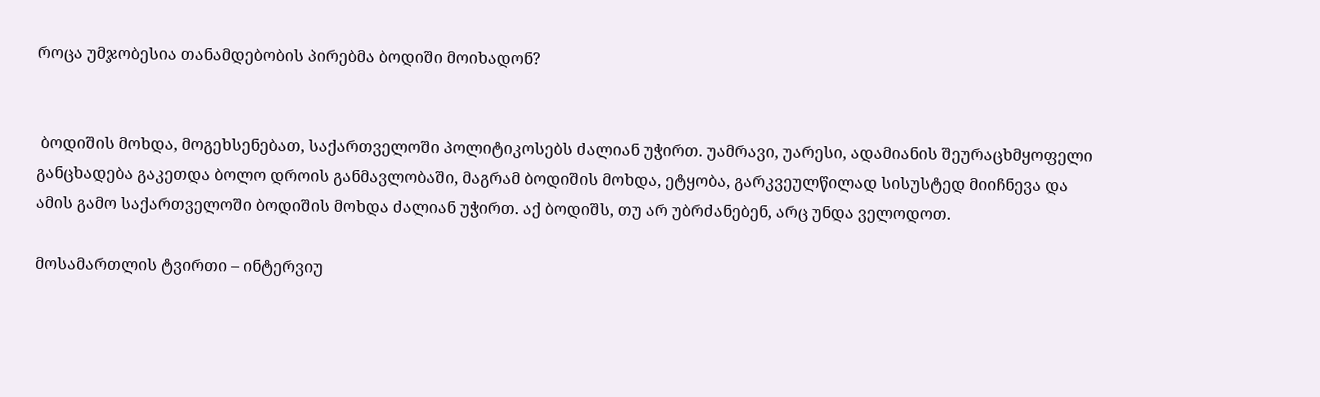როცა უმჯობესია თანამდებობის პირებმა ბოდიში მოიხადონ?


 ბოდიშის მოხდა, მოგეხსენებათ, საქართველოში პოლიტიკოსებს ძალიან უჭირთ. უამრავი, უარესი, ადამიანის შეურაცხმყოფელი განცხადება გაკეთდა ბოლო დროის განმავლობაში, მაგრამ ბოდიშის მოხდა, ეტყობა, გარკვეულწილად სისუსტედ მიიჩნევა და ამის გამო საქართველოში ბოდიშის მოხდა ძალიან უჭირთ. აქ ბოდიშს, თუ არ უბრძანებენ, არც უნდა ველოდოთ.

მოსამართლის ტვირთი – ინტერვიუ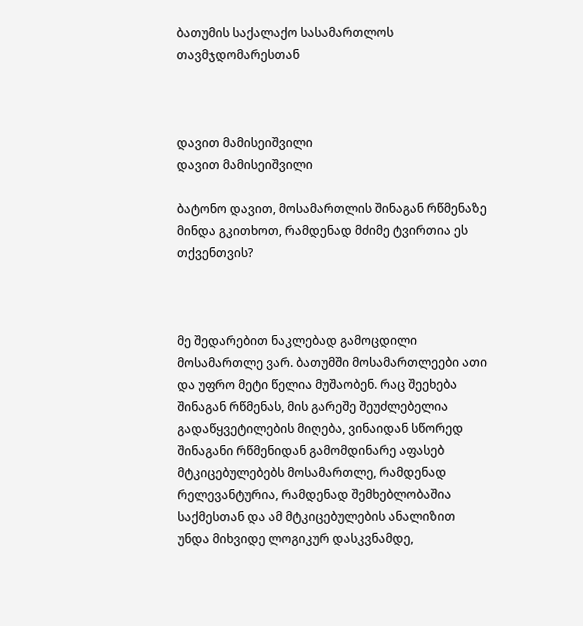ბათუმის საქალაქო სასამართლოს თავმჯდომარესთან



დავით მამისეიშვილი
დავით მამისეიშვილი

ბატონო დავით, მოსამართლის შინაგან რწმენაზე მინდა გკითხოთ, რამდენად მძიმე ტვირთია ეს თქვენთვის?



მე შედარებით ნაკლებად გამოცდილი მოსამართლე ვარ. ბათუმში მოსამართლეები ათი და უფრო მეტი წელია მუშაობენ. რაც შეეხება შინაგან რწმენას, მის გარეშე შეუძლებელია გადაწყვეტილების მიღება, ვინაიდან სწორედ შინაგანი რწმენიდან გამომდინარე აფასებ მტკიცებულებებს მოსამართლე, რამდენად რელევანტურია, რამდენად შემხებლობაშია საქმესთან და ამ მტკიცებულების ანალიზით უნდა მიხვიდე ლოგიკურ დასკვნამდე,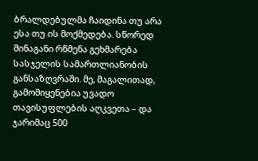ბრალდებულმა ჩაიდინა თუ არა ესა თუ ის მოქმედება. სწორედ შინაგანი რწმენა გეხმარება სასჯელის სამართლიანობის განსაზღვრაში. მე, მაგალითად, გამომიყენებია უვადო თავისუფლების აღკვეთა – და ჯარიმაც 500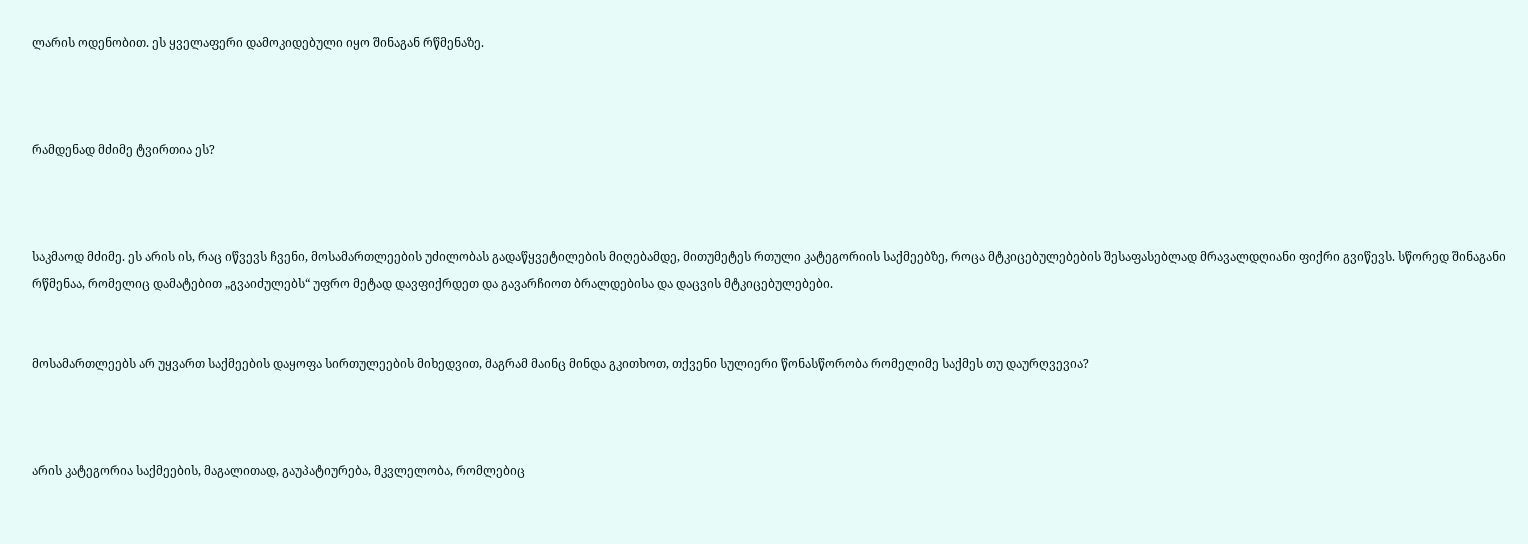ლარის ოდენობით. ეს ყველაფერი დამოკიდებული იყო შინაგან რწმენაზე.



რამდენად მძიმე ტვირთია ეს?



საკმაოდ მძიმე. ეს არის ის, რაც იწვევს ჩვენი, მოსამართლეების უძილობას გადაწყვეტილების მიღებამდე, მითუმეტეს რთული კატეგორიის საქმეებზე, როცა მტკიცებულებების შესაფასებლად მრავალდღიანი ფიქრი გვიწევს. სწორედ შინაგანი რწმენაა, რომელიც დამატებით „გვაიძულებს“ უფრო მეტად დავფიქრდეთ და გავარჩიოთ ბრალდებისა და დაცვის მტკიცებულებები.


მოსამართლეებს არ უყვართ საქმეების დაყოფა სირთულეების მიხედვით, მაგრამ მაინც მინდა გკითხოთ, თქვენი სულიერი წონასწორობა რომელიმე საქმეს თუ დაურღვევია?



არის კატეგორია საქმეების, მაგალითად, გაუპატიურება, მკვლელობა, რომლებიც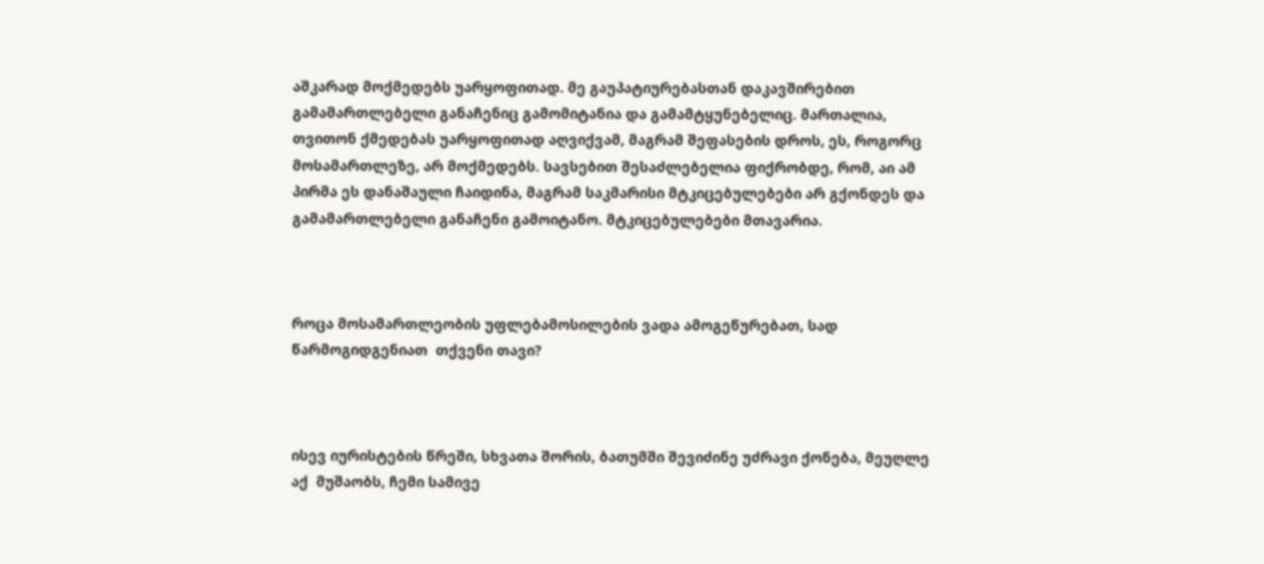აშკარად მოქმედებს უარყოფითად. მე გაუპატიურებასთან დაკავშირებით გამამართლებელი განაჩენიც გამომიტანია და გამამტყუნებელიც. მართალია, თვითონ ქმედებას უარყოფითად აღვიქვამ, მაგრამ შეფასების დროს, ეს, როგორც მოსამართლეზე, არ მოქმედებს. სავსებით შესაძლებელია ფიქრობდე, რომ, აი ამ პირმა ეს დანაშაული ჩაიდინა, მაგრამ საკმარისი მტკიცებულებები არ გქონდეს და გამამართლებელი განაჩენი გამოიტანო. მტკიცებულებები მთავარია.



როცა მოსამართლეობის უფლებამოსილების ვადა ამოგეწურებათ, სად წარმოგიდგენიათ  თქვენი თავი?



ისევ იურისტების წრეში, სხვათა შორის, ბათუმში შევიძინე უძრავი ქონება, მეუღლე აქ  მუშაობს, ჩემი სამივე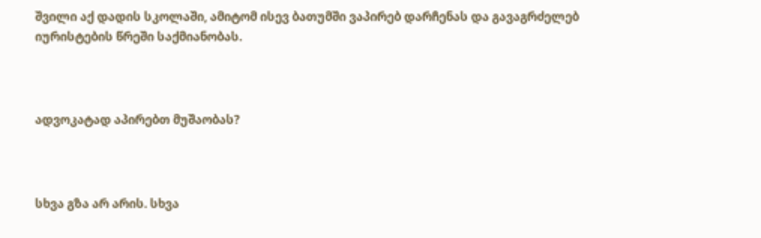შვილი აქ დადის სკოლაში, ამიტომ ისევ ბათუმში ვაპირებ დარჩენას და გავაგრძელებ იურისტების წრეში საქმიანობას.



ადვოკატად აპირებთ მუშაობას?



სხვა გზა არ არის. სხვა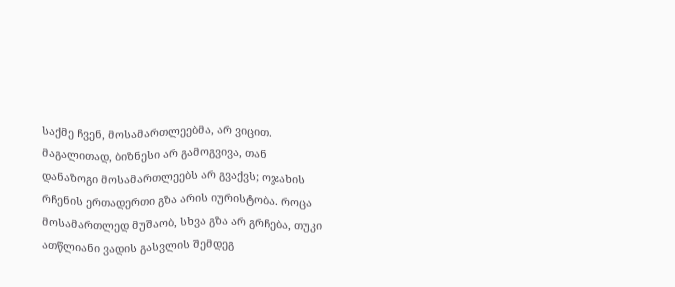საქმე ჩვენ, მოსამართლეებმა, არ ვიცით. მაგალითად, ბიზნესი არ გამოგვივა, თან დანაზოგი მოსამართლეებს არ გვაქვს; ოჯახის რჩენის ერთადერთი გზა არის იურისტობა. როცა მოსამართლედ მუშაობ, სხვა გზა არ გრჩება, თუკი ათწლიანი ვადის გასვლის შემდეგ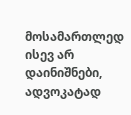მოსამართლედ ისევ არ დაინიშნები, ადვოკატად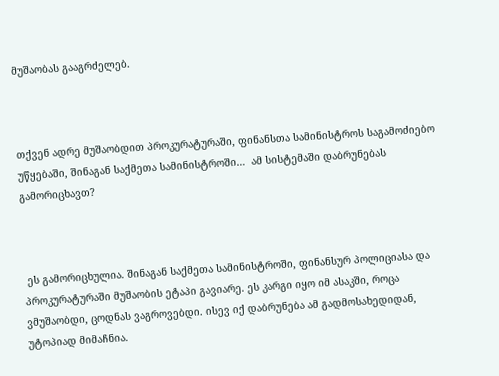მუშაობას გააგრძელებ.



თქვენ ადრე მუშაობდით პროკურატურაში, ფინანსთა სამინისტროს საგამოძიებო უწყებაში, შინაგან საქმეთა სამინისტროში…  ამ სისტემაში დაბრუნებას გამორიცხავთ?



 ეს გამორიცხულია. შინაგან საქმეთა სამინისტროში, ფინანსურ პოლიციასა და პროკურატურაში მუშაობის ეტაპი გავიარე. ეს კარგი იყო იმ ასაკში, როცა ვმუშაობდი, ცოდნას ვაგროვებდი. ისევ იქ დაბრუნება ამ გადმოსახედიდან, უტოპიად მიმაჩნია.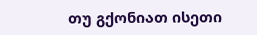თუ გქონიათ ისეთი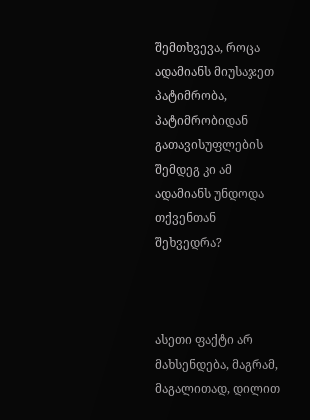შემთხვევა, როცა ადამიანს მიუსაჯეთ პატიმრობა, პატიმრობიდან გათავისუფლების შემდეგ კი ამ ადამიანს უნდოდა თქვენთან შეხვედრა?



ასეთი ფაქტი არ მახსენდება, მაგრამ, მაგალითად, დილით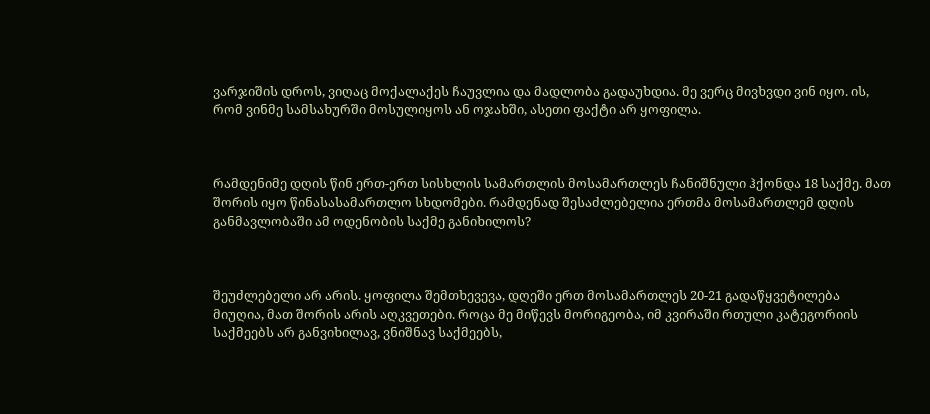ვარჯიშის დროს, ვიღაც მოქალაქეს ჩაუვლია და მადლობა გადაუხდია. მე ვერც მივხვდი ვინ იყო. ის, რომ ვინმე სამსახურში მოსულიყოს ან ოჯახში, ასეთი ფაქტი არ ყოფილა.



რამდენიმე დღის წინ ერთ-ერთ სისხლის სამართლის მოსამართლეს ჩანიშნული ჰქონდა 18 საქმე. მათ შორის იყო წინასასამართლო სხდომები. რამდენად შესაძლებელია ერთმა მოსამართლემ დღის განმავლობაში ამ ოდენობის საქმე განიხილოს?



შეუძლებელი არ არის. ყოფილა შემთხევევა, დღეში ერთ მოსამართლეს 20-21 გადაწყვეტილება მიუღია, მათ შორის არის აღკვეთები. როცა მე მიწევს მორიგეობა, იმ კვირაში რთული კატეგორიის საქმეებს არ განვიხილავ, ვნიშნავ საქმეებს,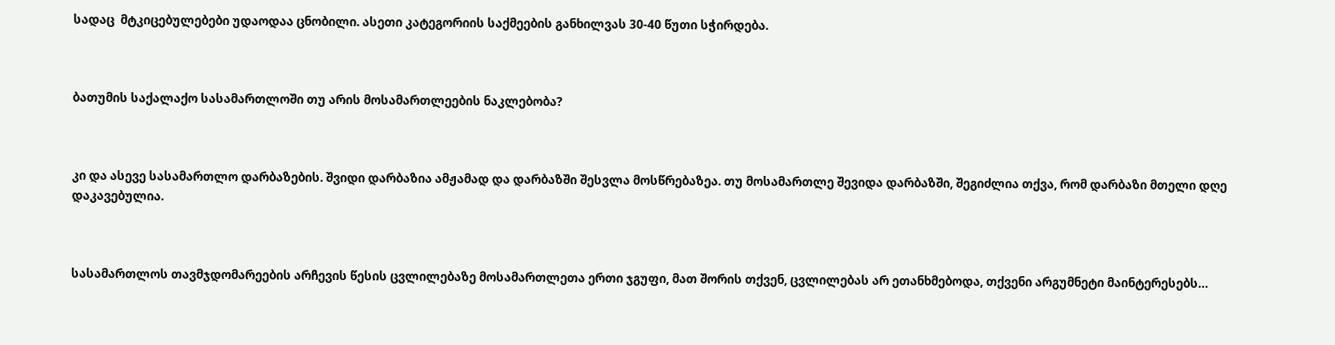სადაც  მტკიცებულებები უდაოდაა ცნობილი. ასეთი კატეგორიის საქმეების განხილვას 30-40 წუთი სჭირდება.



ბათუმის საქალაქო სასამართლოში თუ არის მოსამართლეების ნაკლებობა?



კი და ასევე სასამართლო დარბაზების. შვიდი დარბაზია ამჟამად და დარბაზში შესვლა მოსწრებაზეა. თუ მოსამართლე შევიდა დარბაზში, შეგიძლია თქვა, რომ დარბაზი მთელი დღე დაკავებულია.



სასამართლოს თავმჯდომარეების არჩევის წესის ცვლილებაზე მოსამართლეთა ერთი ჯგუფი, მათ შორის თქვენ, ცვლილებას არ ეთანხმებოდა, თქვენი არგუმნეტი მაინტერესებს…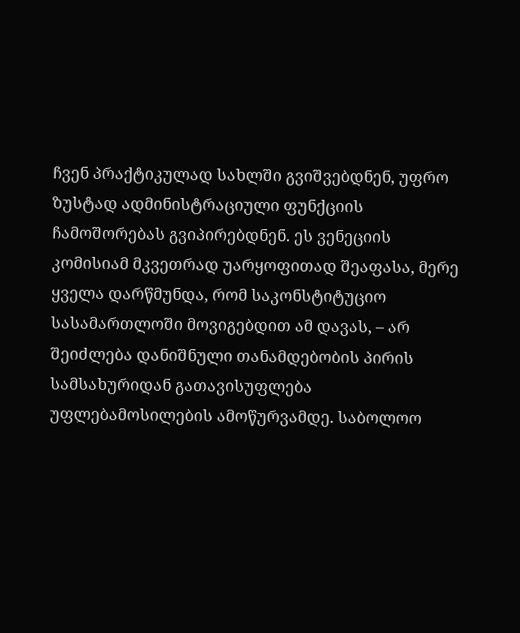ჩვენ პრაქტიკულად სახლში გვიშვებდნენ, უფრო ზუსტად ადმინისტრაციული ფუნქციის ჩამოშორებას გვიპირებდნენ. ეს ვენეციის კომისიამ მკვეთრად უარყოფითად შეაფასა, მერე ყველა დარწმუნდა, რომ საკონსტიტუციო სასამართლოში მოვიგებდით ამ დავას, – არ შეიძლება დანიშნული თანამდებობის პირის სამსახურიდან გათავისუფლება უფლებამოსილების ამოწურვამდე. საბოლოო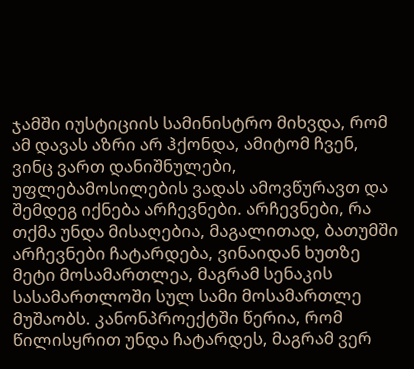ჯამში იუსტიციის სამინისტრო მიხვდა, რომ ამ დავას აზრი არ ჰქონდა, ამიტომ ჩვენ, ვინც ვართ დანიშნულები, უფლებამოსილების ვადას ამოვწურავთ და შემდეგ იქნება არჩევნები. არჩევნები, რა თქმა უნდა მისაღებია, მაგალითად, ბათუმში არჩევნები ჩატარდება, ვინაიდან ხუთზე მეტი მოსამართლეა, მაგრამ სენაკის სასამართლოში სულ სამი მოსამართლე მუშაობს. კანონპროექტში წერია, რომ წილისყრით უნდა ჩატარდეს, მაგრამ ვერ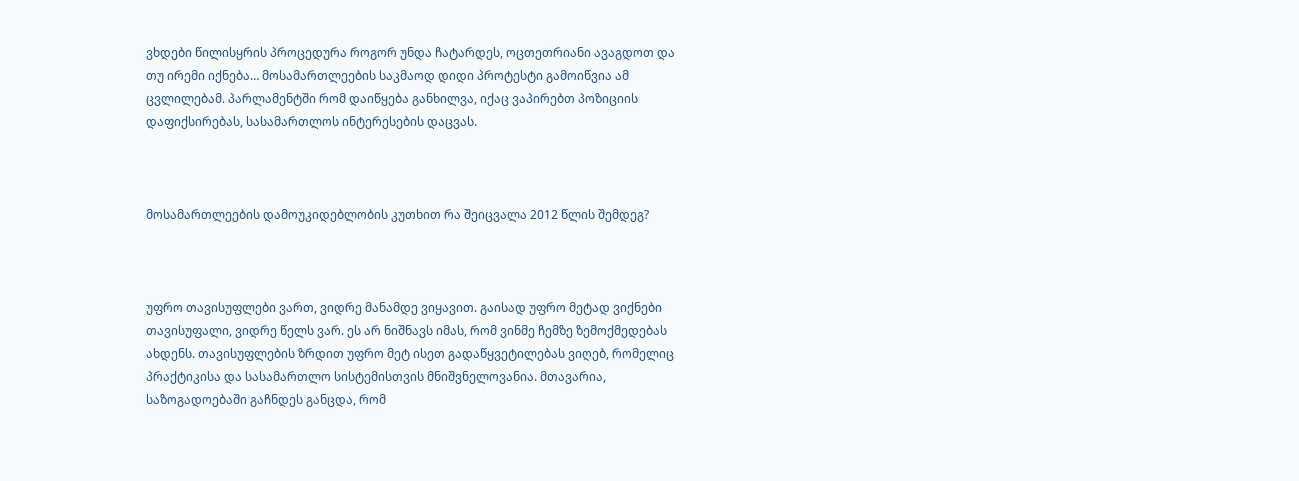ვხდები წილისყრის პროცედურა როგორ უნდა ჩატარდეს, ოცთეთრიანი ავაგდოთ და თუ ირემი იქნება… მოსამართლეების საკმაოდ დიდი პროტესტი გამოიწვია ამ ცვლილებამ. პარლამენტში რომ დაიწყება განხილვა, იქაც ვაპირებთ პოზიციის დაფიქსირებას, სასამართლოს ინტერესების დაცვას.



მოსამართლეების დამოუკიდებლობის კუთხით რა შეიცვალა 2012 წლის შემდეგ?



უფრო თავისუფლები ვართ, ვიდრე მანამდე ვიყავით. გაისად უფრო მეტად ვიქნები თავისუფალი, ვიდრე წელს ვარ. ეს არ ნიშნავს იმას, რომ ვინმე ჩემზე ზემოქმედებას ახდენს. თავისუფლების ზრდით უფრო მეტ ისეთ გადაწყვეტილებას ვიღებ, რომელიც პრაქტიკისა და სასამართლო სისტემისთვის მნიშვნელოვანია. მთავარია, საზოგადოებაში გაჩნდეს განცდა, რომ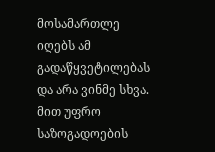მოსამართლე იღებს ამ გადაწყვეტილებას და არა ვინმე სხვა. მით უფრო საზოგადოების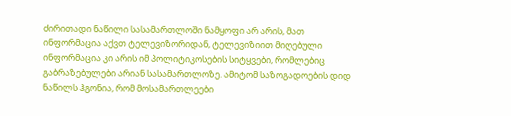ძირითადი ნაწილი სასამართლოში ნამყოფი არ არის, მათ ინფორმაცია აქვთ ტელევიზორიდან, ტელევიზიით მიღებული ინფორმაცია კი არის იმ პოლიტიკოსების სიტყვები, რომლებიც გაბრაზებულები არიან სასამართლოზე. ამიტომ საზოგადოების დიდ ნაწილს ჰგონია, რომ მოსამართლეები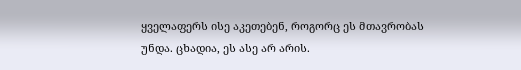ყველაფერს ისე აკეთებენ, როგორც ეს მთავრობას უნდა. ცხადია, ეს ასე არ არის.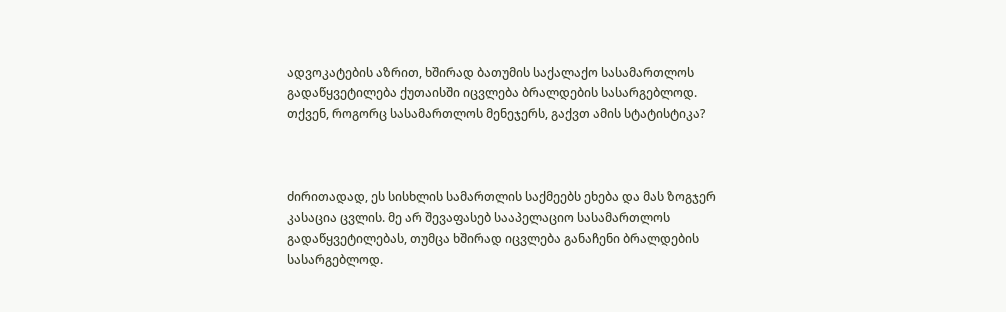ადვოკატების აზრით, ხშირად ბათუმის საქალაქო სასამართლოს გადაწყვეტილება ქუთაისში იცვლება ბრალდების სასარგებლოდ. თქვენ, როგორც სასამართლოს მენეჯერს, გაქვთ ამის სტატისტიკა?



ძირითადად, ეს სისხლის სამართლის საქმეებს ეხება და მას ზოგჯერ კასაცია ცვლის. მე არ შევაფასებ სააპელაციო სასამართლოს გადაწყვეტილებას, თუმცა ხშირად იცვლება განაჩენი ბრალდების სასარგებლოდ.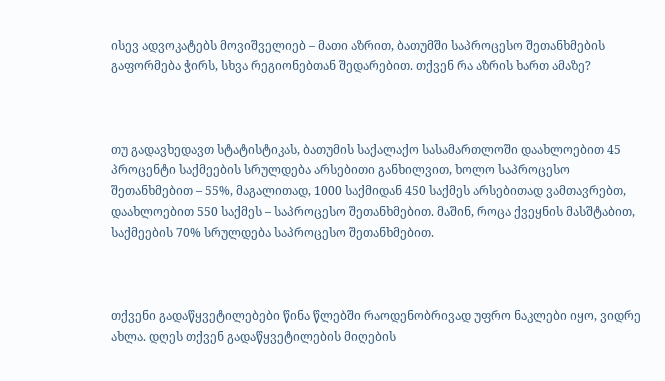ისევ ადვოკატებს მოვიშველიებ – მათი აზრით, ბათუმში საპროცესო შეთანხმების გაფორმება ჭირს, სხვა რეგიონებთან შედარებით. თქვენ რა აზრის ხართ ამაზე?



თუ გადავხედავთ სტატისტიკას, ბათუმის საქალაქო სასამართლოში დაახლოებით 45 პროცენტი საქმეების სრულდება არსებითი განხილვით, ხოლო საპროცესო შეთანხმებით – 55%, მაგალითად, 1000 საქმიდან 450 საქმეს არსებითად ვამთავრებთ, დაახლოებით 550 საქმეს – საპროცესო შეთანხმებით. მაშინ, როცა ქვეყნის მასშტაბით, საქმეების 70% სრულდება საპროცესო შეთანხმებით.



თქვენი გადაწყვეტილებები წინა წლებში რაოდენობრივად უფრო ნაკლები იყო, ვიდრე ახლა. დღეს თქვენ გადაწყვეტილების მიღების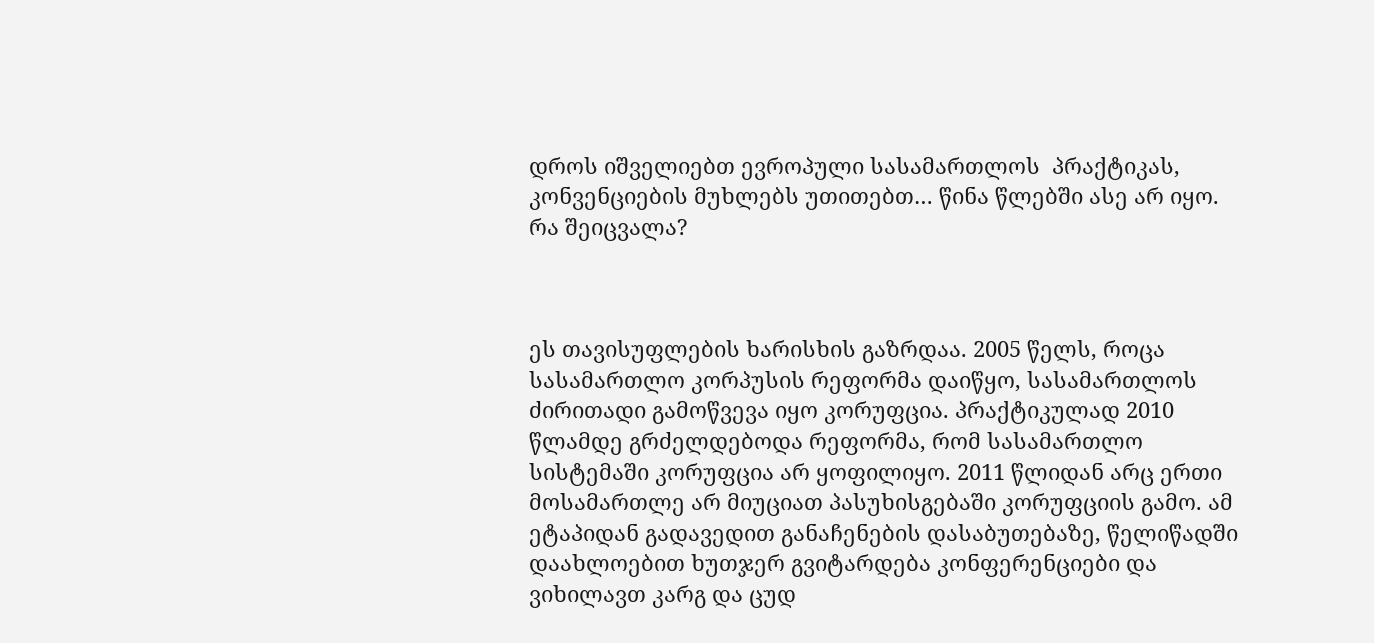დროს იშველიებთ ევროპული სასამართლოს  პრაქტიკას, კონვენციების მუხლებს უთითებთ… წინა წლებში ასე არ იყო. რა შეიცვალა?



ეს თავისუფლების ხარისხის გაზრდაა. 2005 წელს, როცა სასამართლო კორპუსის რეფორმა დაიწყო, სასამართლოს ძირითადი გამოწვევა იყო კორუფცია. პრაქტიკულად 2010 წლამდე გრძელდებოდა რეფორმა, რომ სასამართლო სისტემაში კორუფცია არ ყოფილიყო. 2011 წლიდან არც ერთი მოსამართლე არ მიუციათ პასუხისგებაში კორუფციის გამო. ამ ეტაპიდან გადავედით განაჩენების დასაბუთებაზე, წელიწადში დაახლოებით ხუთჯერ გვიტარდება კონფერენციები და ვიხილავთ კარგ და ცუდ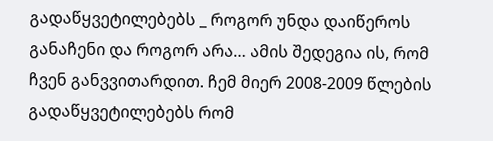გადაწყვეტილებებს _ როგორ უნდა დაიწეროს განაჩენი და როგორ არა… ამის შედეგია ის, რომ ჩვენ განვვითარდით. ჩემ მიერ 2008-2009 წლების გადაწყვეტილებებს რომ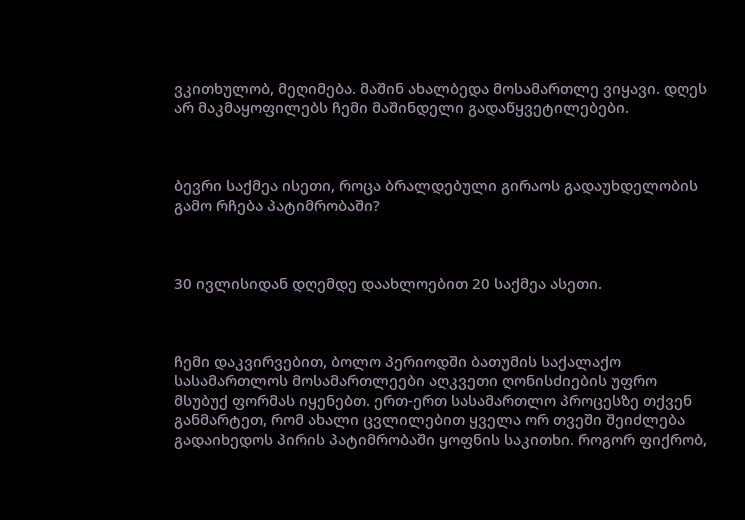ვკითხულობ, მეღიმება. მაშინ ახალბედა მოსამართლე ვიყავი. დღეს არ მაკმაყოფილებს ჩემი მაშინდელი გადაწყვეტილებები.



ბევრი საქმეა ისეთი, როცა ბრალდებული გირაოს გადაუხდელობის გამო რჩება პატიმრობაში?



30 ივლისიდან დღემდე დაახლოებით 20 საქმეა ასეთი.



ჩემი დაკვირვებით, ბოლო პერიოდში ბათუმის საქალაქო სასამართლოს მოსამართლეები აღკვეთი ღონისძიების უფრო მსუბუქ ფორმას იყენებთ. ერთ-ერთ სასამართლო პროცესზე თქვენ განმარტეთ, რომ ახალი ცვლილებით ყველა ორ თვეში შეიძლება გადაიხედოს პირის პატიმრობაში ყოფნის საკითხი. როგორ ფიქრობ,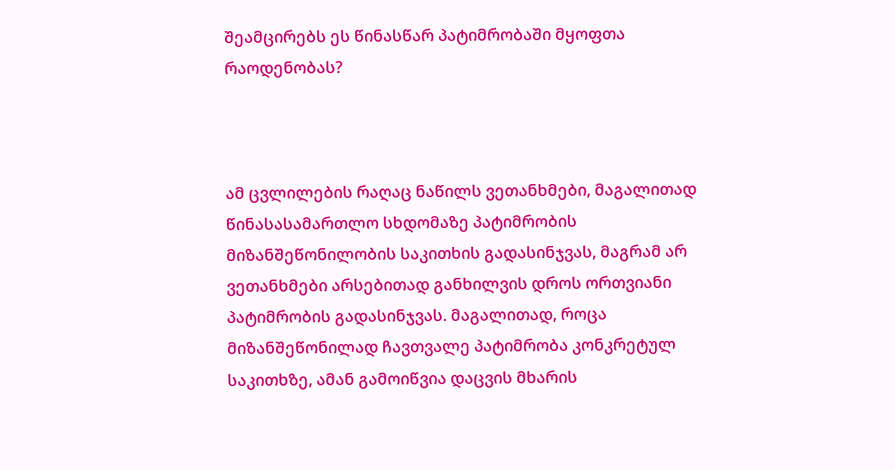შეამცირებს ეს წინასწარ პატიმრობაში მყოფთა რაოდენობას?



ამ ცვლილების რაღაც ნაწილს ვეთანხმები, მაგალითად წინასასამართლო სხდომაზე პატიმრობის მიზანშეწონილობის საკითხის გადასინჯვას, მაგრამ არ ვეთანხმები არსებითად განხილვის დროს ორთვიანი პატიმრობის გადასინჯვას. მაგალითად, როცა მიზანშეწონილად ჩავთვალე პატიმრობა კონკრეტულ საკითხზე, ამან გამოიწვია დაცვის მხარის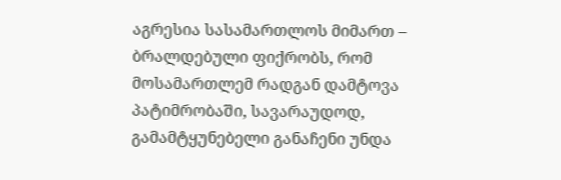აგრესია სასამართლოს მიმართ – ბრალდებული ფიქრობს, რომ მოსამართლემ რადგან დამტოვა პატიმრობაში, სავარაუდოდ, გამამტყუნებელი განაჩენი უნდა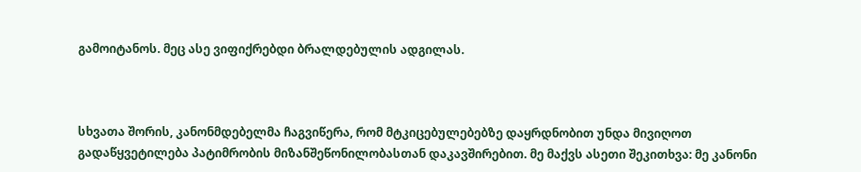გამოიტანოს. მეც ასე ვიფიქრებდი ბრალდებულის ადგილას.



სხვათა შორის, კანონმდებელმა ჩაგვიწერა, რომ მტკიცებულებებზე დაყრდნობით უნდა მივიღოთ გადაწყვეტილება პატიმრობის მიზანშეწონილობასთან დაკავშირებით. მე მაქვს ასეთი შეკითხვა: მე კანონი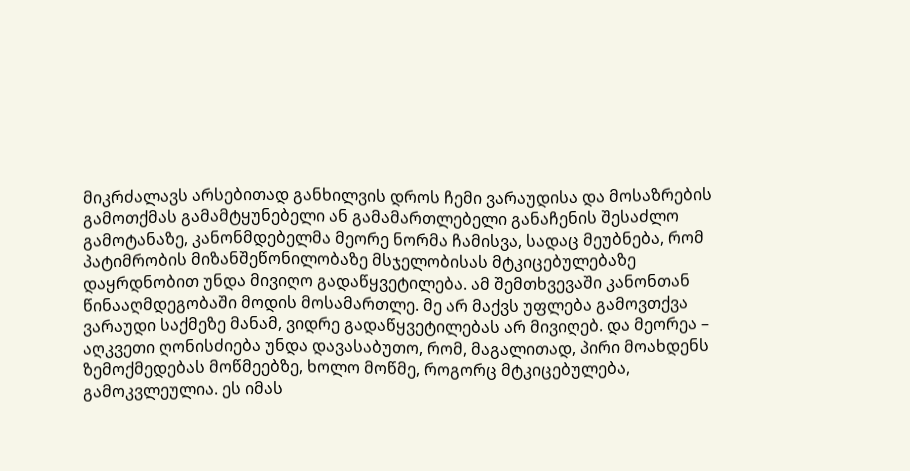მიკრძალავს არსებითად განხილვის დროს ჩემი ვარაუდისა და მოსაზრების გამოთქმას გამამტყუნებელი ან გამამართლებელი განაჩენის შესაძლო გამოტანაზე, კანონმდებელმა მეორე ნორმა ჩამისვა, სადაც მეუბნება, რომ პატიმრობის მიზანშეწონილობაზე მსჯელობისას მტკიცებულებაზე დაყრდნობით უნდა მივიღო გადაწყვეტილება. ამ შემთხვევაში კანონთან წინააღმდეგობაში მოდის მოსამართლე. მე არ მაქვს უფლება გამოვთქვა ვარაუდი საქმეზე მანამ, ვიდრე გადაწყვეტილებას არ მივიღებ. და მეორეა – აღკვეთი ღონისძიება უნდა დავასაბუთო, რომ, მაგალითად, პირი მოახდენს ზემოქმედებას მოწმეებზე, ხოლო მოწმე, როგორც მტკიცებულება, გამოკვლეულია. ეს იმას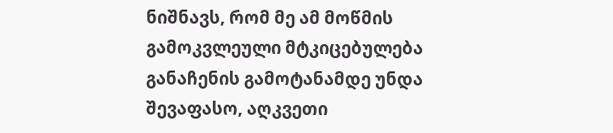ნიშნავს, რომ მე ამ მოწმის გამოკვლეული მტკიცებულება განაჩენის გამოტანამდე უნდა შევაფასო, აღკვეთი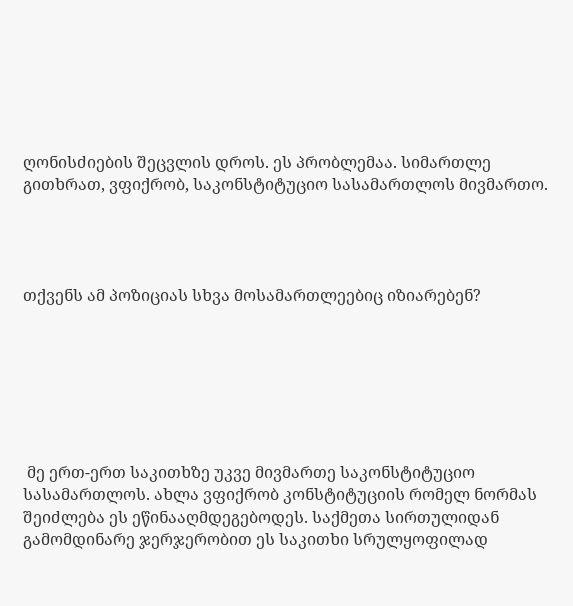ღონისძიების შეცვლის დროს. ეს პრობლემაა. სიმართლე გითხრათ, ვფიქრობ, საკონსტიტუციო სასამართლოს მივმართო.




თქვენს ამ პოზიციას სხვა მოსამართლეებიც იზიარებენ?







 მე ერთ-ერთ საკითხზე უკვე მივმართე საკონსტიტუციო სასამართლოს. ახლა ვფიქრობ კონსტიტუციის რომელ ნორმას შეიძლება ეს ეწინააღმდეგებოდეს. საქმეთა სირთულიდან გამომდინარე ჯერჯერობით ეს საკითხი სრულყოფილად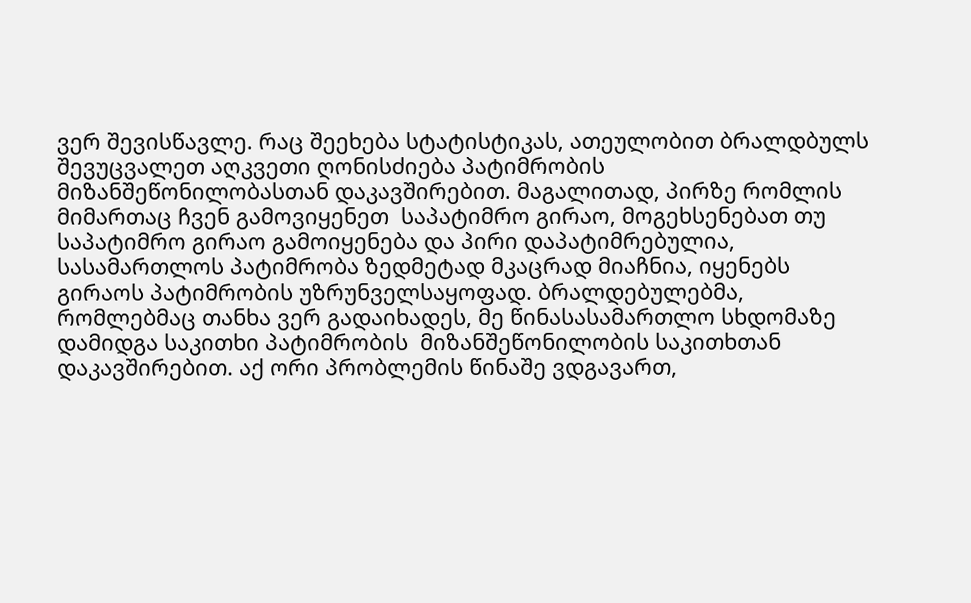ვერ შევისწავლე. რაც შეეხება სტატისტიკას, ათეულობით ბრალდბულს შევუცვალეთ აღკვეთი ღონისძიება პატიმრობის მიზანშეწონილობასთან დაკავშირებით. მაგალითად, პირზე რომლის მიმართაც ჩვენ გამოვიყენეთ  საპატიმრო გირაო, მოგეხსენებათ თუ საპატიმრო გირაო გამოიყენება და პირი დაპატიმრებულია, სასამართლოს პატიმრობა ზედმეტად მკაცრად მიაჩნია, იყენებს გირაოს პატიმრობის უზრუნველსაყოფად. ბრალდებულებმა, რომლებმაც თანხა ვერ გადაიხადეს, მე წინასასამართლო სხდომაზე დამიდგა საკითხი პატიმრობის  მიზანშეწონილობის საკითხთან დაკავშირებით. აქ ორი პრობლემის წინაშე ვდგავართ,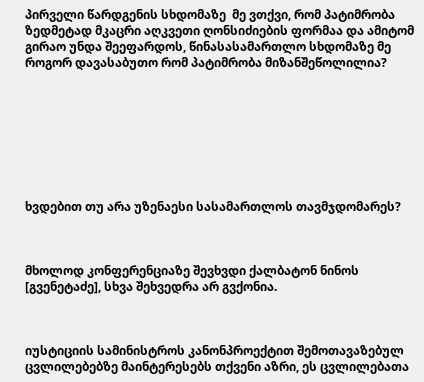პირველი წარდგენის სხდომაზე  მე ვთქვი, რომ პატიმრობა ზედმეტად მკაცრი აღკვეთი ღონსიძიების ფორმაა და ამიტომ გირაო უნდა შეეფარდოს, წინასასამართლო სხდომაზე მე როგორ დავასაბუთო რომ პატიმრობა მიზანშეწოლილია?








ხვდებით თუ არა უზენაესი სასამართლოს თავმჯდომარეს?



მხოლოდ კონფერენციაზე შევხვდი ქალბატონ ნინოს [გვენეტაძე], სხვა შეხვედრა არ გვქონია.



იუსტიციის სამინისტროს კანონპროექტით შემოთავაზებულ ცვლილებებზე მაინტერესებს თქვენი აზრი, ეს ცვლილებათა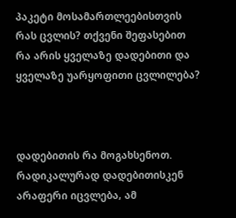პაკეტი მოსამართლეებისთვის რას ცვლის? თქვენი შეფასებით  რა არის ყველაზე დადებითი და ყველაზე უარყოფითი ცვლილება?



დადებითის რა მოგახსენოთ. რადიკალურად დადებითისკენ არაფერი იცვლება, ამ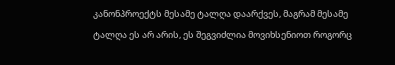კანონპროექტს მესამე ტალღა დაარქვეს, მაგრამ მესამე ტალღა ეს არ არის, ეს შეგვიძლია მოვიხსენიოთ როგორც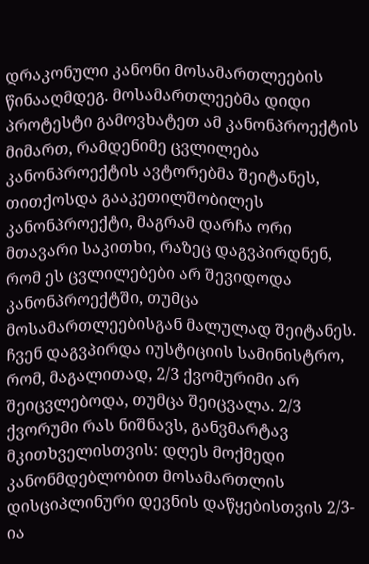დრაკონული კანონი მოსამართლეების წინააღმდეგ. მოსამართლეებმა დიდი პროტესტი გამოვხატეთ ამ კანონპროექტის მიმართ, რამდენიმე ცვლილება კანონპროექტის ავტორებმა შეიტანეს, თითქოსდა გააკეთილშობილეს კანონპროექტი, მაგრამ დარჩა ორი მთავარი საკითხი, რაზეც დაგვპირდნენ, რომ ეს ცვლილებები არ შევიდოდა კანონპროექტში, თუმცა მოსამართლეებისგან მალულად შეიტანეს.  ჩვენ დაგვპირდა იუსტიციის სამინისტრო, რომ, მაგალითად, 2/3 ქვომურიმი არ შეიცვლებოდა, თუმცა შეიცვალა. 2/3 ქვორუმი რას ნიშნავს, განვმარტავ მკითხველისთვის: დღეს მოქმედი კანონმდებლობით მოსამართლის დისციპლინური დევნის დაწყებისთვის 2/3-ია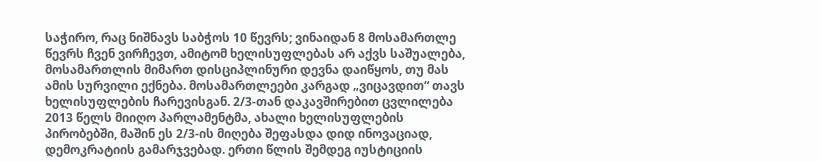საჭირო, რაც ნიშნავს საბჭოს 10 წევრს; ვინაიდან 8 მოსამართლე წევრს ჩვენ ვირჩევთ, ამიტომ ხელისუფლებას არ აქვს საშუალება, მოსამართლის მიმართ დისციპლინური დევნა დაიწყოს, თუ მას ამის სურვილი ექნება. მოსამართლეები კარგად „ვიცავდით“ თავს ხელისუფლების ჩარევისგან. 2/3-თან დაკავშირებით ცვლილება 2013 წელს მიიღო პარლამენტმა, ახალი ხელისუფლების პირობებში, მაშინ ეს 2/3-ის მიღება შეფასდა დიდ ინოვაციად, დემოკრატიის გამარჯვებად. ერთი წლის შემდეგ იუსტიციის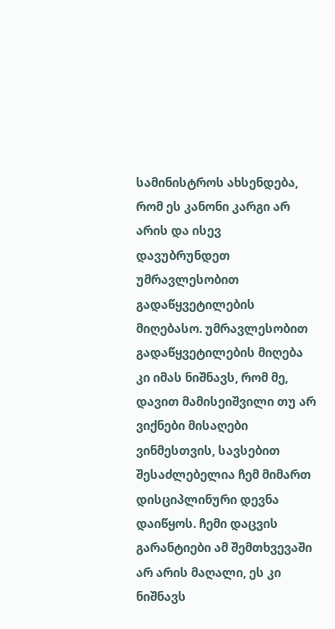სამინისტროს ახსენდება, რომ ეს კანონი კარგი არ არის და ისევ დავუბრუნდეთ უმრავლესობით გადაწყვეტილების მიღებასო. უმრავლესობით გადაწყვეტილების მიღება კი იმას ნიშნავს, რომ მე, დავით მამისეიშვილი თუ არ ვიქნები მისაღები ვინმესთვის, სავსებით შესაძლებელია ჩემ მიმართ დისციპლინური დევნა დაიწყოს. ჩემი დაცვის გარანტიები ამ შემთხვევაში არ არის მაღალი, ეს კი ნიშნავს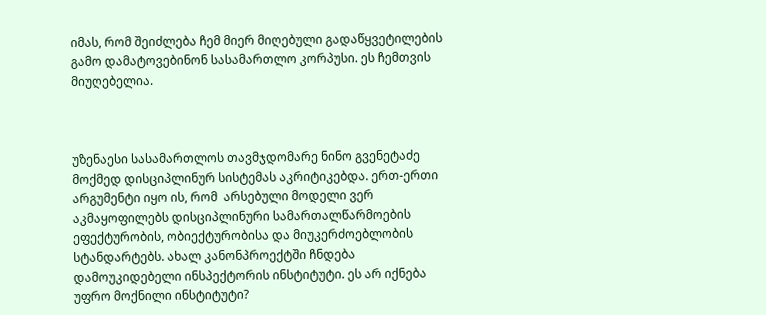იმას, რომ შეიძლება ჩემ მიერ მიღებული გადაწყვეტილების გამო დამატოვებინონ სასამართლო კორპუსი. ეს ჩემთვის მიუღებელია.



უზენაესი სასამართლოს თავმჯდომარე ნინო გვენეტაძე  მოქმედ დისციპლინურ სისტემას აკრიტიკებდა. ერთ-ერთი არგუმენტი იყო ის, რომ  არსებული მოდელი ვერ აკმაყოფილებს დისციპლინური სამართალწარმოების ეფექტურობის, ობიექტურობისა და მიუკერძოებლობის სტანდარტებს. ახალ კანონპროექტში ჩნდება დამოუკიდებელი ინსპექტორის ინსტიტუტი. ეს არ იქნება უფრო მოქნილი ინსტიტუტი?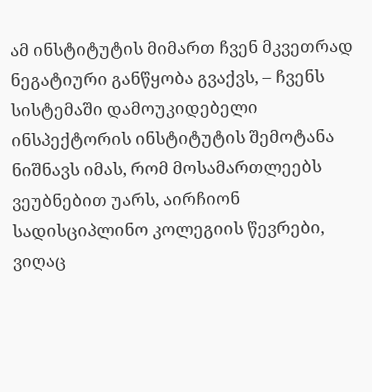ამ ინსტიტუტის მიმართ ჩვენ მკვეთრად ნეგატიური განწყობა გვაქვს, – ჩვენს სისტემაში დამოუკიდებელი ინსპექტორის ინსტიტუტის შემოტანა ნიშნავს იმას, რომ მოსამართლეებს ვეუბნებით უარს, აირჩიონ სადისციპლინო კოლეგიის წევრები, ვიღაც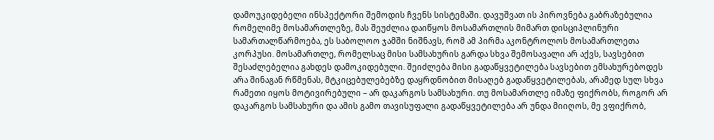დამოუკიდებელი ინსპექტორი შემოდის ჩვენს სისტემაში. დავუშვათ ის პიროვნება გაბრაზებულია რომელიმე მოსამართლეზე, მას შეუძლია დაიწყოს მოსამართლის მიმართ დისციპლინური სამართალწარმოება, ეს საბოლოო ჯამში ნიშნავს, რომ ამ პირმა აკონტროლოს მოსამართლეთა კორპუსი. მოსამართლე, რომელსაც მისი სამსახურის გარდა სხვა შემოსავალი არ აქვს, სავსებით შესაძლებელია გახდეს დამოკიდებული. შეიძლება მისი გადაწყვეტილება სავსებით ემსახურებოდეს არა შინაგან რწმენას, მტკიცებულებებზე დაყრდნობით მისაღებ გადაწყვეტილებას, არამედ სულ სხვა რამეთი იყოს მოტივირებული – არ დაკარგოს სამსახური. თუ მოსამართლე იმაზე ფიქრობს, როგორ არ დაკარგოს სამსახური და ამის გამო თავისუფალი გადაწყვეტილება არ უნდა მიიღოს, მე ვფიქრობ,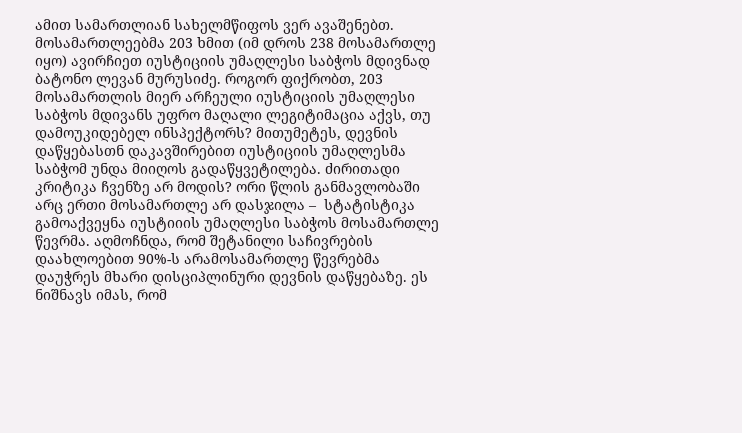ამით სამართლიან სახელმწიფოს ვერ ავაშენებთ. მოსამართლეებმა 203 ხმით (იმ დროს 238 მოსამართლე იყო) ავირჩიეთ იუსტიციის უმაღლესი საბჭოს მდივნად ბატონო ლევან მურუსიძე. როგორ ფიქრობთ, 203 მოსამართლის მიერ არჩეული იუსტიციის უმაღლესი საბჭოს მდივანს უფრო მაღალი ლეგიტიმაცია აქვს, თუ დამოუკიდებელ ინსპექტორს? მითუმეტეს, დევნის დაწყებასთნ დაკავშირებით იუსტიციის უმაღლესმა საბჭომ უნდა მიიღოს გადაწყვეტილება. ძირითადი კრიტიკა ჩვენზე არ მოდის? ორი წლის განმავლობაში არც ერთი მოსამართლე არ დასჯილა –  სტატისტიკა გამოაქვეყნა იუსტიიის უმაღლესი საბჭოს მოსამართლე წევრმა. აღმოჩნდა, რომ შეტანილი საჩივრების დაახლოებით 90%-ს არამოსამართლე წევრებმა დაუჭრეს მხარი დისციპლინური დევნის დაწყებაზე. ეს ნიშნავს იმას, რომ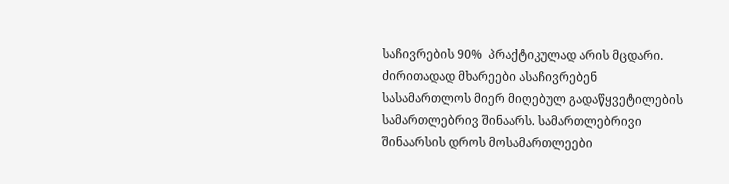საჩივრების 90%  პრაქტიკულად არის მცდარი. ძირითადად მხარეები ასაჩივრებენ სასამართლოს მიერ მიღებულ გადაწყვეტილების სამართლებრივ შინაარს. სამართლებრივი შინაარსის დროს მოსამართლეები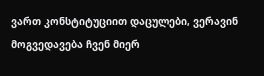ვართ კონსტიტუციით დაცულები, ვერავინ მოგვედავება ჩვენ მიერ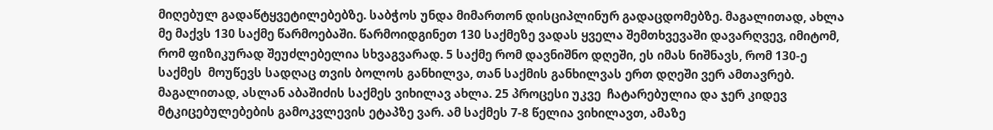მიღებულ გადაწტყვეტილებებზე. საბჭოს უნდა მიმართონ დისციპლინურ გადაცდომებზე. მაგალითად, ახლა მე მაქვს 130 საქმე წარმოებაში. წარმოიდგინეთ 130 საქმეზე ვადას ყველა შემთხვევაში დავარღვევ, იმიტომ, რომ ფიზიკურად შეუძლებელია სხვაგვარად. 5 საქმე რომ დავნიშნო დღეში, ეს იმას ნიშნავს, რომ 130-ე საქმეს  მოუწევს სადღაც თვის ბოლოს განხილვა, თან საქმის განხილვას ერთ დღეში ვერ ამთავრებ. მაგალითად, ასლან აბაშიძის საქმეს ვიხილავ ახლა. 25 პროცესი უკვე  ჩატარებულია და ჯერ კიდევ მტკიცებულებების გამოკვლევის ეტაპზე ვარ. ამ საქმეს 7-8 წელია ვიხილავთ, ამაზე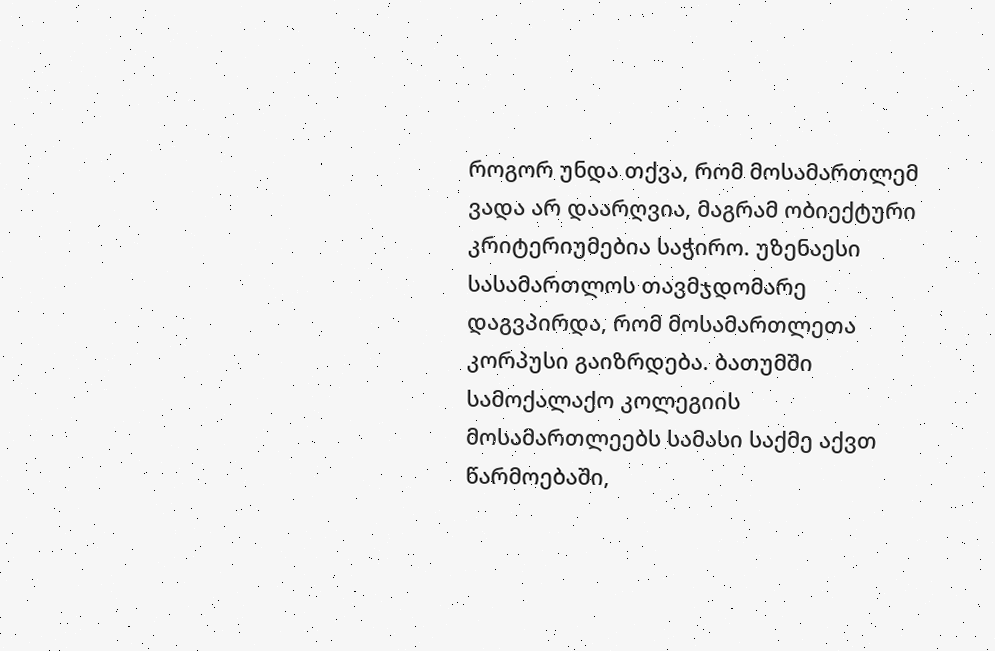როგორ უნდა თქვა, რომ მოსამართლემ ვადა არ დაარღვია, მაგრამ ობიექტური კრიტერიუმებია საჭირო. უზენაესი სასამართლოს თავმჯდომარე დაგვპირდა, რომ მოსამართლეთა კორპუსი გაიზრდება. ბათუმში სამოქალაქო კოლეგიის მოსამართლეებს სამასი საქმე აქვთ წარმოებაში,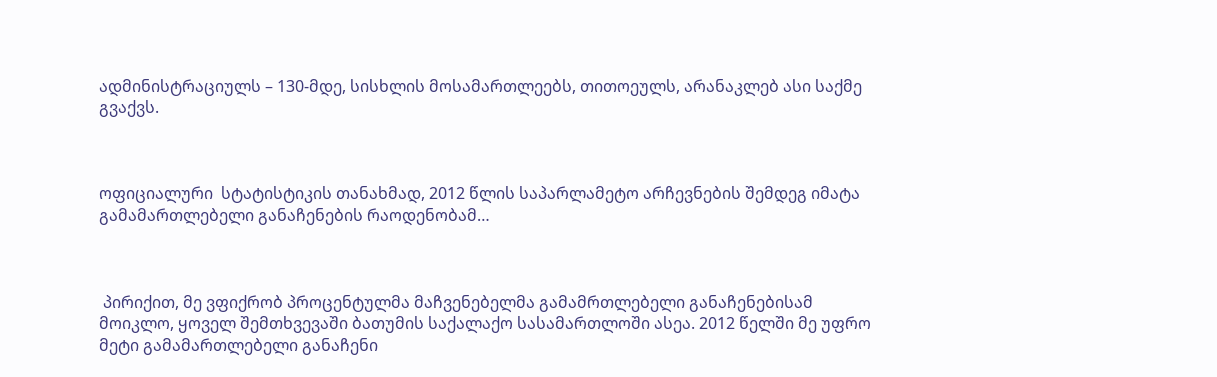ადმინისტრაციულს – 130-მდე, სისხლის მოსამართლეებს, თითოეულს, არანაკლებ ასი საქმე გვაქვს.



ოფიციალური  სტატისტიკის თანახმად, 2012 წლის საპარლამეტო არჩევნების შემდეგ იმატა გამამართლებელი განაჩენების რაოდენობამ…



 პირიქით, მე ვფიქრობ პროცენტულმა მაჩვენებელმა გამამრთლებელი განაჩენებისამ მოიკლო, ყოველ შემთხვევაში ბათუმის საქალაქო სასამართლოში ასეა. 2012 წელში მე უფრო მეტი გამამართლებელი განაჩენი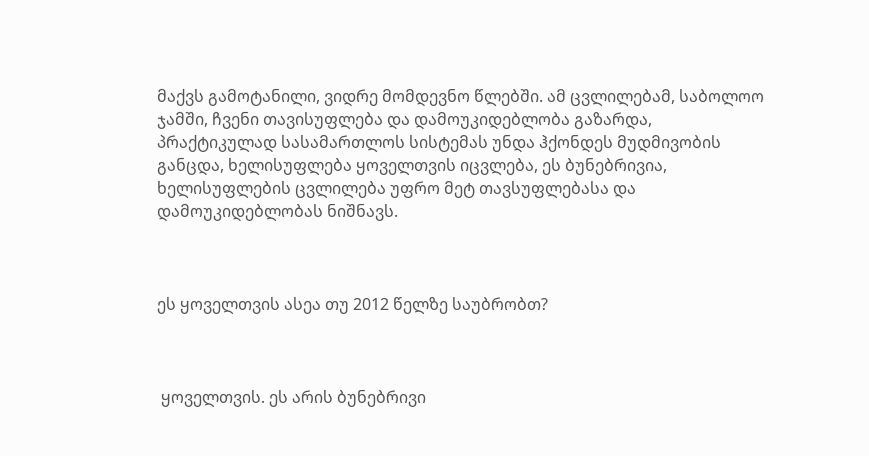მაქვს გამოტანილი, ვიდრე მომდევნო წლებში. ამ ცვლილებამ, საბოლოო ჯამში, ჩვენი თავისუფლება და დამოუკიდებლობა გაზარდა, პრაქტიკულად სასამართლოს სისტემას უნდა ჰქონდეს მუდმივობის განცდა, ხელისუფლება ყოველთვის იცვლება, ეს ბუნებრივია, ხელისუფლების ცვლილება უფრო მეტ თავსუფლებასა და დამოუკიდებლობას ნიშნავს.



ეს ყოველთვის ასეა თუ 2012 წელზე საუბრობთ?



 ყოველთვის. ეს არის ბუნებრივი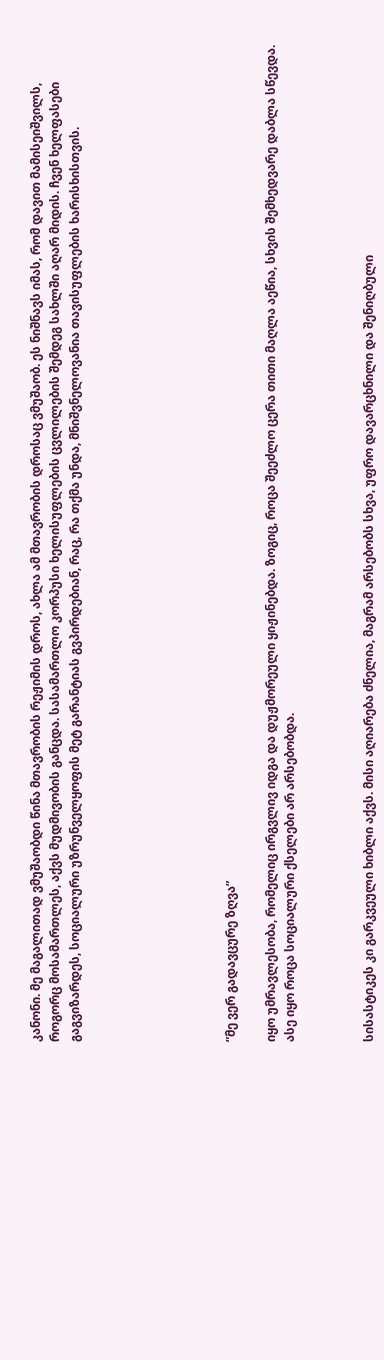კანონი. მე მაგალითად ვმუშაობდი წინა მთავრობის რეჟიმის დროს, ახლა ამ მთავრობის დროსაც ვმუშაობ. ეს ნიშნავს იმას, რომ დავით მამისეიშვილს, როგორც მოსამართლეს, აქვს მუდმივობის განცდა. სასამართლო კორპუსი ხელისუფლების ცვლილების შემდეგ სახლში აღარ მიდის. ჩვენ ხელფასები გაგვიზარდეს, სოციალური უზრუნველყოფის მეტ გარანტიას გვპირდებიან, რაც, რა თქმა უნდა, მნიშვნელოვანია თავისუფლების ხარისხისთვის.







”მე ვერ გადავცურე ზღვა”

იყო უმრავლესობა, რომელიც ირგვლივ იდგა და დუჟმორეული ყიჟინებდა. ზოგიც, როცა შეეძლო ცერა თითი მაღლა აეწია, სხვის შემხედვარე დაბლა სწევდა. ასე იყო როცა სოციალური ქსელები არ არსებობდა.



სისასტიკეს კი გარკვეული ხიბლი აქვს. მისი აღიარება ძნელია, მაგრამ არსებობს სხვა, უფრო დავარცხნილი და შენიღბული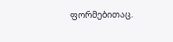ფორმებითაც.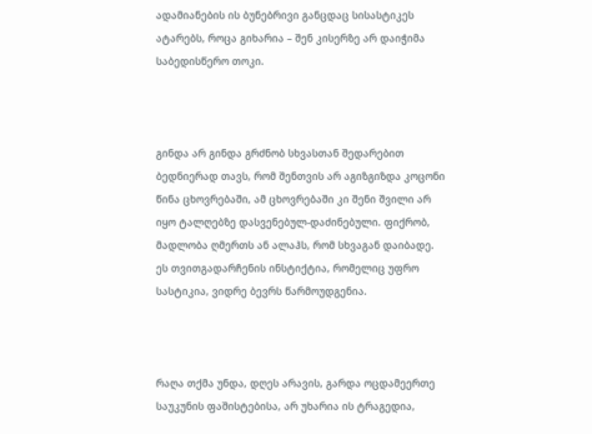ადამიანების ის ბუნებრივი განცდაც სისასტიკეს ატარებს, როცა გიხარია – შენ კისერზე არ დაიჭიმა საბედისწერო თოკი.



გინდა არ გინდა გრძნობ სხვასთან შედარებით ბედნიერად თავს, რომ შენთვის არ აგიზგიზდა კოცონი წინა ცხოვრებაში, ამ ცხოვრებაში კი შენი შვილი არ იყო ტალღებზე დასვენებულ-დაძინებული. ფიქრობ, მადლობა ღმერთს ან ალაჰს, რომ სხვაგან დაიბადე. ეს თვითგადარჩენის ინსტიქტია, რომელიც უფრო სასტიკია, ვიდრე ბევრს წარმოუდგენია.



რაღა თქმა უნდა, დღეს არავის, გარდა ოცდამეერთე საუკუნის ფაშისტებისა, არ უხარია ის ტრაგედია,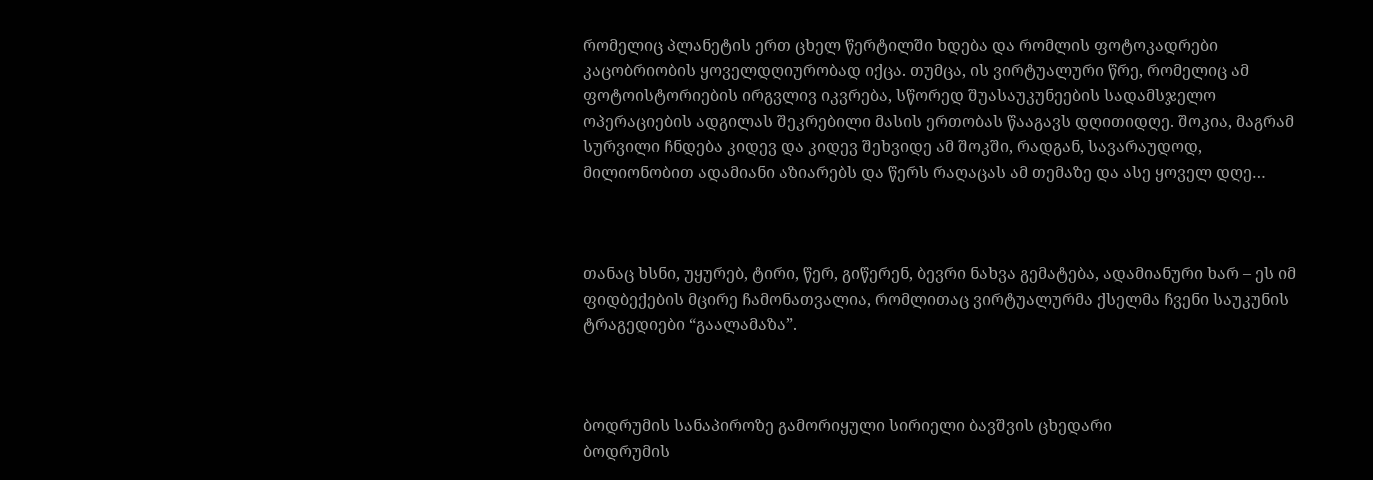რომელიც პლანეტის ერთ ცხელ წერტილში ხდება და რომლის ფოტოკადრები კაცობრიობის ყოველდღიურობად იქცა. თუმცა, ის ვირტუალური წრე, რომელიც ამ ფოტოისტორიების ირგვლივ იკვრება, სწორედ შუასაუკუნეების სადამსჯელო ოპერაციების ადგილას შეკრებილი მასის ერთობას წააგავს დღითიდღე. შოკია, მაგრამ სურვილი ჩნდება კიდევ და კიდევ შეხვიდე ამ შოკში, რადგან, სავარაუდოდ, მილიონობით ადამიანი აზიარებს და წერს რაღაცას ამ თემაზე და ასე ყოველ დღე…



თანაც ხსნი, უყურებ, ტირი, წერ, გიწერენ, ბევრი ნახვა გემატება, ადამიანური ხარ – ეს იმ ფიდბექების მცირე ჩამონათვალია, რომლითაც ვირტუალურმა ქსელმა ჩვენი საუკუნის ტრაგედიები “გაალამაზა”.



ბოდრუმის სანაპიროზე გამორიყული სირიელი ბავშვის ცხედარი
ბოდრუმის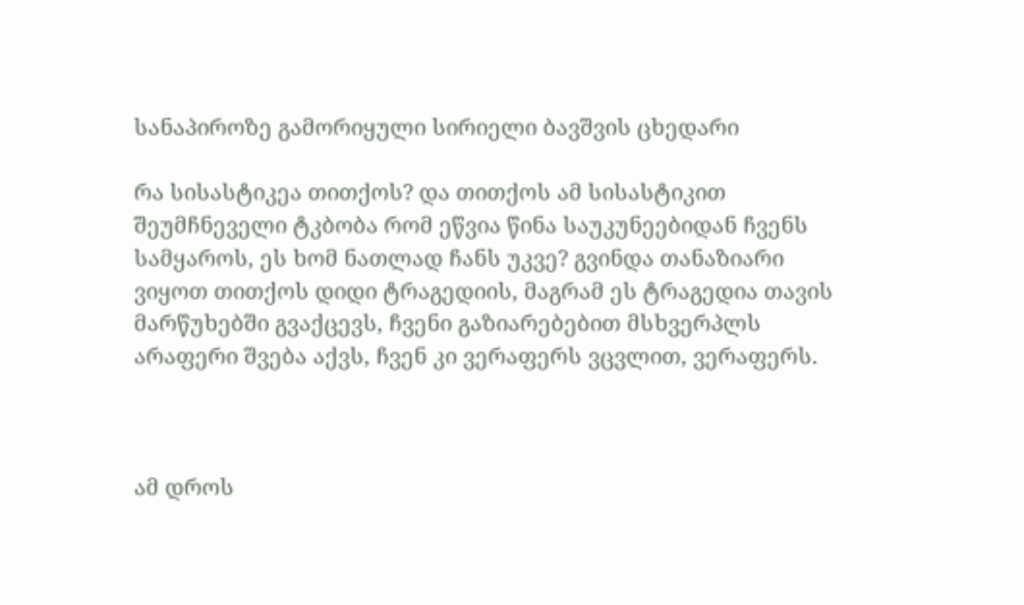სანაპიროზე გამორიყული სირიელი ბავშვის ცხედარი

რა სისასტიკეა თითქოს? და თითქოს ამ სისასტიკით შეუმჩნეველი ტკბობა რომ ეწვია წინა საუკუნეებიდან ჩვენს სამყაროს, ეს ხომ ნათლად ჩანს უკვე? გვინდა თანაზიარი ვიყოთ თითქოს დიდი ტრაგედიის, მაგრამ ეს ტრაგედია თავის მარწუხებში გვაქცევს, ჩვენი გაზიარებებით მსხვერპლს არაფერი შვება აქვს, ჩვენ კი ვერაფერს ვცვლით, ვერაფერს.



ამ დროს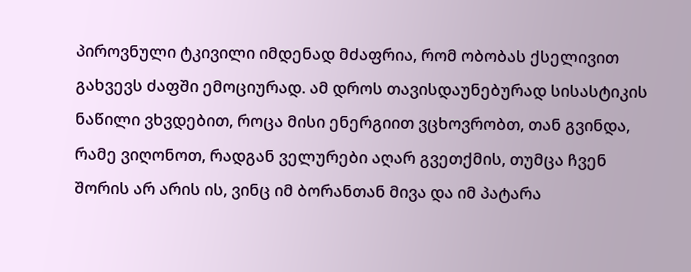პიროვნული ტკივილი იმდენად მძაფრია, რომ ობობას ქსელივით გახვევს ძაფში ემოციურად. ამ დროს თავისდაუნებურად სისასტიკის ნაწილი ვხვდებით, როცა მისი ენერგიით ვცხოვრობთ, თან გვინდა, რამე ვიღონოთ, რადგან ველურები აღარ გვეთქმის, თუმცა ჩვენ შორის არ არის ის, ვინც იმ ბორანთან მივა და იმ პატარა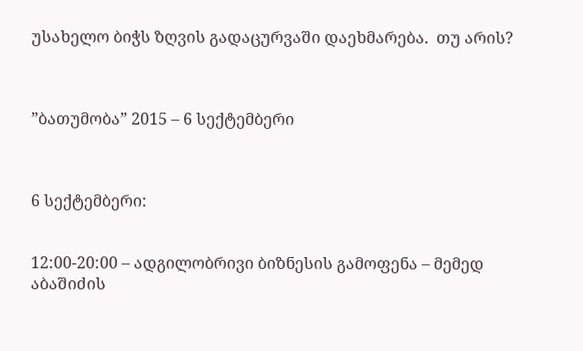უსახელო ბიჭს ზღვის გადაცურვაში დაეხმარება.  თუ არის?



”ბათუმობა” 2015 – 6 სექტემბერი



6 სექტემბერი:


12:00-20:00 – ადგილობრივი ბიზნესის გამოფენა – მემედ აბაშიძის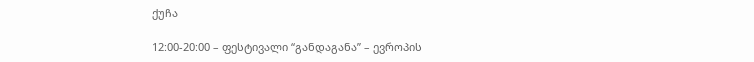ქუჩა

12:00-20:00 – ფესტივალი “განდაგანა” – ევროპის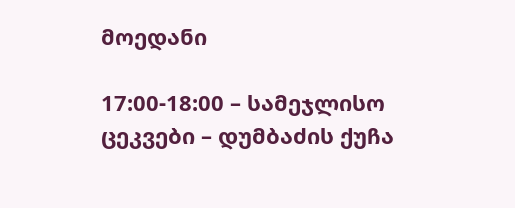მოედანი

17:00-18:00 – სამეჯლისო ცეკვები – დუმბაძის ქუჩა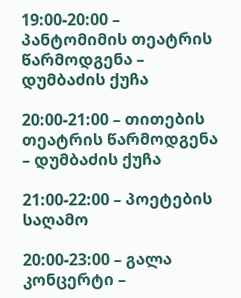19:00-20:00 – პანტომიმის თეატრის წარმოდგენა – დუმბაძის ქუჩა

20:00-21:00 – თითების თეატრის წარმოდგენა – დუმბაძის ქუჩა

21:00-22:00 – პოეტების საღამო

20:00-23:00 – გალა კონცერტი –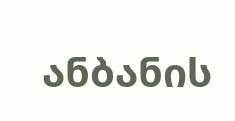ანბანის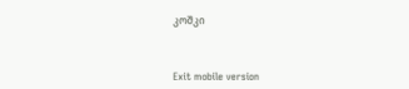კოშკი



Exit mobile version